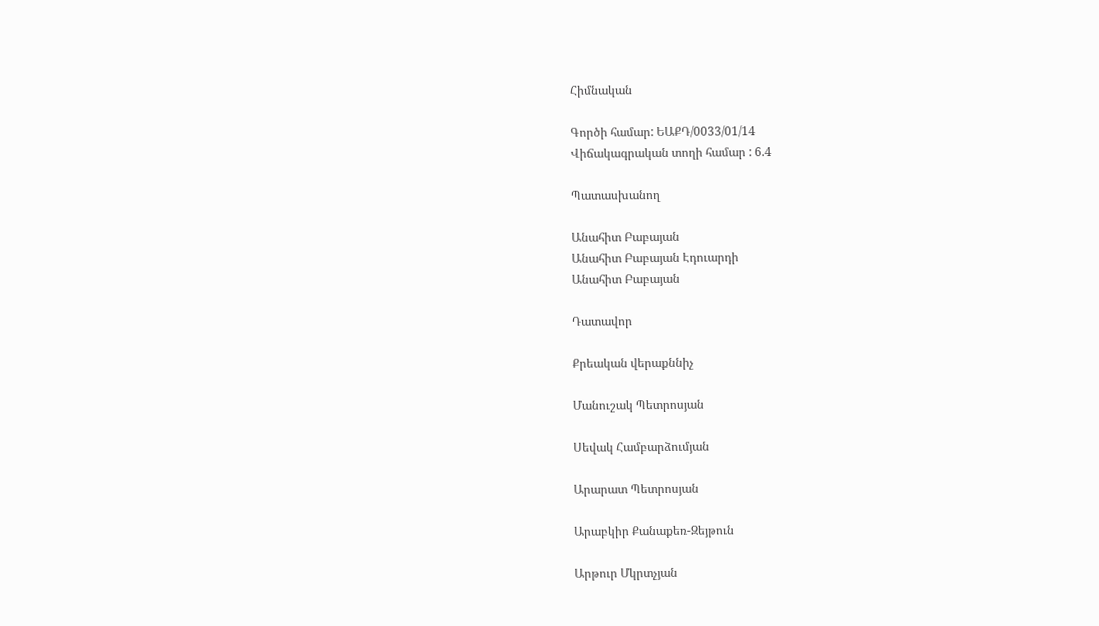Հիմնական

Գործի համար: ԵԱՔԴ/0033/01/14
Վիճակագրական տողի համար : 6.4

Պատասխանող

Անահիտ Բաբայան
Անահիտ Բաբայան Էդուարդի
Անահիտ Բաբայան

Դատավոր

Քրեական վերաքննիչ

Մանուշակ Պետրոսյան

Սեվակ Համբարձումյան

Արարատ Պետրոսյան

Արաբկիր Քանաքեռ-Զեյթուն

Արթուր Մկրտչյան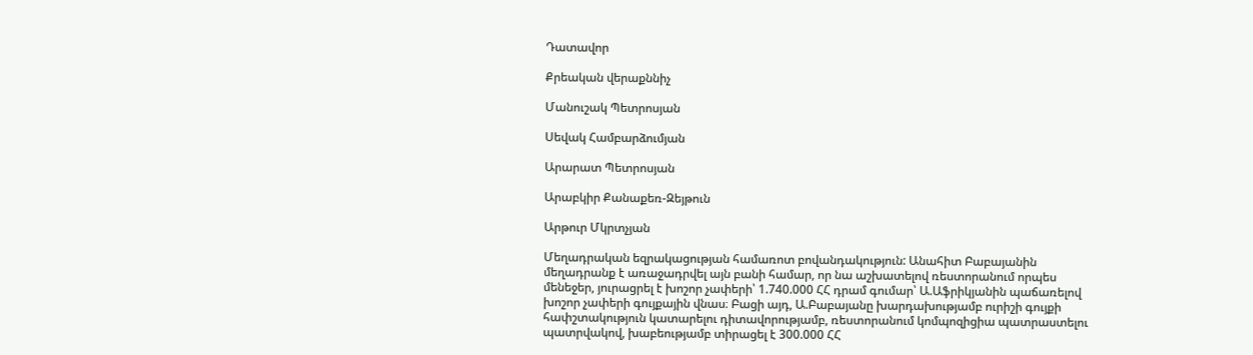Դատավոր

Քրեական վերաքննիչ

Մանուշակ Պետրոսյան

Սեվակ Համբարձումյան

Արարատ Պետրոսյան

Արաբկիր Քանաքեռ-Զեյթուն

Արթուր Մկրտչյան

Մեղադրական եզրակացության համառոտ բովանդակություն: Անահիտ Բաբայանին մեղադրանք է առաջադրվել այն բանի համար, որ նա աշխատելով ռեստորանում որպես մենեջեր, յուրացրել է խոշոր չափերի՝ 1.740.000 ՀՀ դրամ գումար՝ Ա.Աֆրիկյանին պաճառելով խոշոր չափերի գույքային վնաս։ Բացի այդ, Ա.Բաբայանը խարդախությամբ ուրիշի գույքի հափշտակություն կատարելու դիտավորությամբ, ռեստորանում կոմպոզիցիա պատրաստելու պատրվակով, խաբեությամբ տիրացել է 300.000 ՀՀ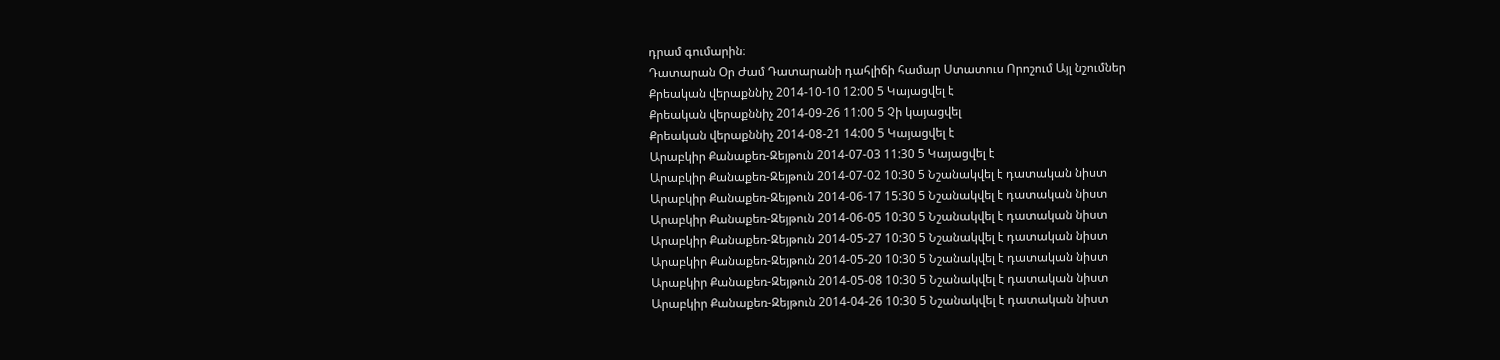դրամ գումարին։
Դատարան Օր Ժամ Դատարանի դահլիճի համար Ստատուս Որոշում Այլ նշումներ
Քրեական վերաքննիչ 2014-10-10 12:00 5 Կայացվել է
Քրեական վերաքննիչ 2014-09-26 11:00 5 Չի կայացվել
Քրեական վերաքննիչ 2014-08-21 14:00 5 Կայացվել է
Արաբկիր Քանաքեռ-Զեյթուն 2014-07-03 11:30 5 Կայացվել է
Արաբկիր Քանաքեռ-Զեյթուն 2014-07-02 10:30 5 Նշանակվել է դատական նիստ
Արաբկիր Քանաքեռ-Զեյթուն 2014-06-17 15:30 5 Նշանակվել է դատական նիստ
Արաբկիր Քանաքեռ-Զեյթուն 2014-06-05 10:30 5 Նշանակվել է դատական նիստ
Արաբկիր Քանաքեռ-Զեյթուն 2014-05-27 10:30 5 Նշանակվել է դատական նիստ
Արաբկիր Քանաքեռ-Զեյթուն 2014-05-20 10:30 5 Նշանակվել է դատական նիստ
Արաբկիր Քանաքեռ-Զեյթուն 2014-05-08 10:30 5 Նշանակվել է դատական նիստ
Արաբկիր Քանաքեռ-Զեյթուն 2014-04-26 10:30 5 Նշանակվել է դատական նիստ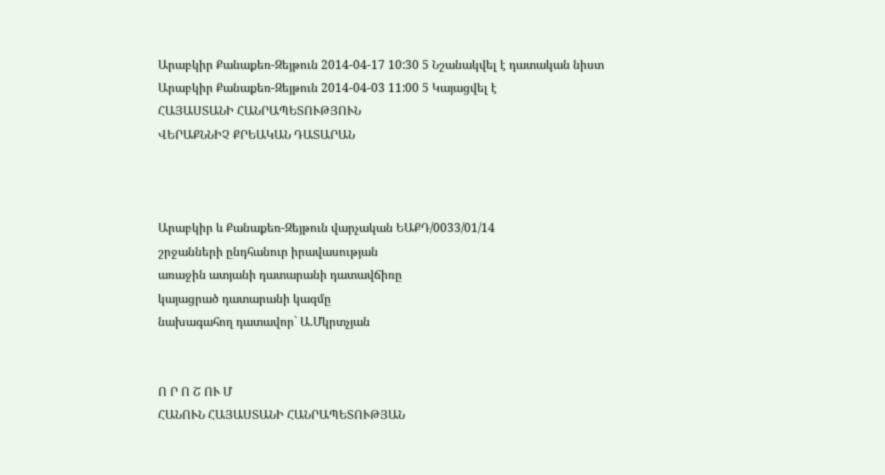Արաբկիր Քանաքեռ-Զեյթուն 2014-04-17 10:30 5 Նշանակվել է դատական նիստ
Արաբկիր Քանաքեռ-Զեյթուն 2014-04-03 11:00 5 Կայացվել է
ՀԱՅԱՍՏԱՆԻ ՀԱՆՐԱՊԵՏՈՒԹՅՈՒՆ
ՎԵՐԱՔՆՆԻՉ ՔՐԵԱԿԱՆ ԴԱՏԱՐԱՆ



Արաբկիր և Քանաքեռ-Զեյթուն վարչական ԵԱՔԴ/0033/01/14
շրջանների ընդհանուր իրավասության
առաջին ատյանի դատարանի դատավճիռը
կայացրած դատարանի կազմը
նախագահող դատավոր` Ա.Մկրտչյան


Ո Ր Ո Շ ՈՒ Մ
ՀԱՆՈՒՆ ՀԱՅԱՍՏԱՆԻ ՀԱՆՐԱՊԵՏՈՒԹՅԱՆ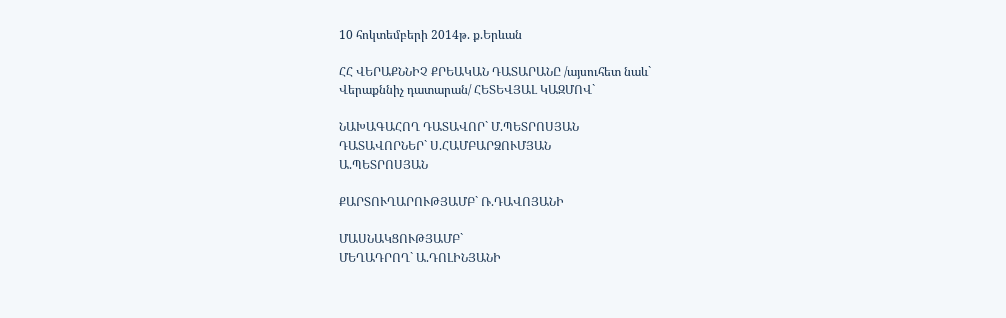10 հոկտեմբերի 2014թ. ք.Երևան

ՀՀ ՎԵՐԱՔՆՆԻՉ ՔՐԵԱԿԱՆ ԴԱՏԱՐԱՆԸ /այսուհետ նաև`
Վերաքննիչ դատարան/ ՀԵՏԵՎՅԱԼ ԿԱԶՄՈՎ`

ՆԱԽԱԳԱՀՈՂ ԴԱՏԱՎՈՐ` Մ.ՊԵՏՐՈՍՅԱՆ
ԴԱՏԱՎՈՐՆԵՐ` Ս.ՀԱՄԲԱՐՁՈՒՄՅԱՆ
Ա.ՊԵՏՐՈՍՅԱՆ

ՔԱՐՏՈՒՂԱՐՈՒԹՅԱՄԲ` Ռ.ԴԱՎՈՅԱՆԻ

ՄԱՍՆԱԿՑՈՒԹՅԱՄԲ`
ՄԵՂԱԴՐՈՂ` Ա.ԴՈԼԻՆՅԱՆԻ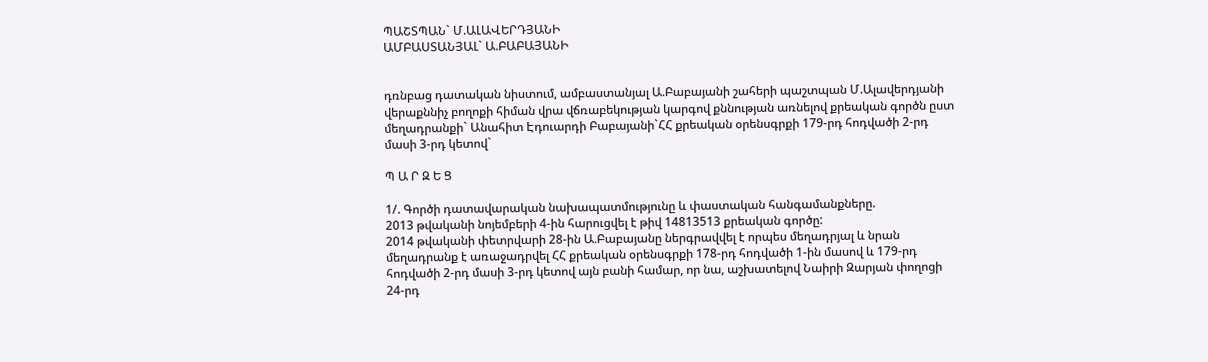ՊԱՇՏՊԱՆ` Մ.ԱԼԱՎԵՐԴՅԱՆԻ
ԱՄԲԱՍՏԱՆՅԱԼ` Ա.ԲԱԲԱՅԱՆԻ


դռնբաց դատական նիստում, ամբաստանյալ Ա.Բաբայանի շահերի պաշտպան Մ.Ալավերդյանի վերաքննիչ բողոքի հիման վրա վճռաբեկության կարգով քննության առնելով քրեական գործն ըստ մեղադրանքի` Անահիտ Էդուարդի Բաբայանի`ՀՀ քրեական օրենսգրքի 179-րդ հոդվածի 2-րդ մասի 3-րդ կետով`

Պ Ա Ր Զ Ե Ց

1/. Գործի դատավարական նախապատմությունը և փաստական հանգամանքները.
2013 թվականի նոյեմբերի 4-ին հարուցվել է թիվ 14813513 քրեական գործը:
2014 թվականի փետրվարի 28-ին Ա.Բաբայանը ներգրավվել է որպես մեղադրյալ և նրան մեղադրանք է առաջադրվել ՀՀ քրեական օրենսգրքի 178-րդ հոդվածի 1-ին մասով և 179-րդ հոդվածի 2-րդ մասի 3-րդ կետով այն բանի համար, որ նա, աշխատելով Նաիրի Զարյան փողոցի 24-րդ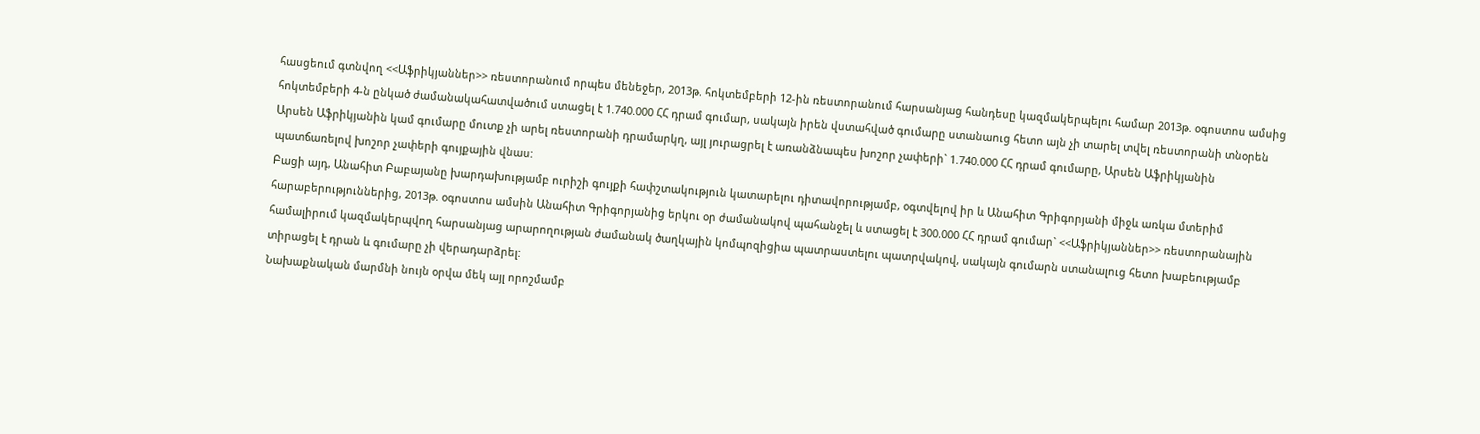հասցեում գտնվող <<Աֆրիկյաններ>> ռեստորանում որպես մենեջեր, 2013թ. հոկտեմբերի 12-ին ռեստորանում հարսանյաց հանդեսը կազմակերպելու համար 2013թ. օգոստոս ամսից հոկտեմբերի 4-ն ընկած ժամանակահատվածում ստացել է 1.740.000 ՀՀ դրամ գումար, սակայն իրեն վստահված գումարը ստանաուց հետո այն չի տարել տվել ռեստորանի տնօրեն Արսեն Աֆրիկյանին կամ գումարը մուտք չի արել ռեստորանի դրամարկղ, այլ յուրացրել է առանձնապես խոշոր չափերի` 1.740.000 ՀՀ դրամ գումարը, Արսեն Աֆրիկյանին պատճառելով խոշոր չափերի գույքային վնաս:
Բացի այդ, Անահիտ Բաբայանը խարդախությամբ ուրիշի գույքի հափշտակություն կատարելու դիտավորությամբ, օգտվելով իր և Անահիտ Գրիգորյանի միջև առկա մտերիմ հարաբերություններից, 2013թ. օգոստոս ամսին Անահիտ Գրիգորյանից երկու օր ժամանակով պահանջել և ստացել է 300.000 ՀՀ դրամ գումար` <<Աֆրիկյաններ>> ռեստորանային համալիրում կազմակերպվող հարսանյաց արարողության ժամանակ ծաղկային կոմպոզիցիա պատրաստելու պատրվակով, սակայն գումարն ստանալուց հետո խաբեությամբ տիրացել է դրան և գումարը չի վերադարձրել:
Նախաքնական մարմնի նույն օրվա մեկ այլ որոշմամբ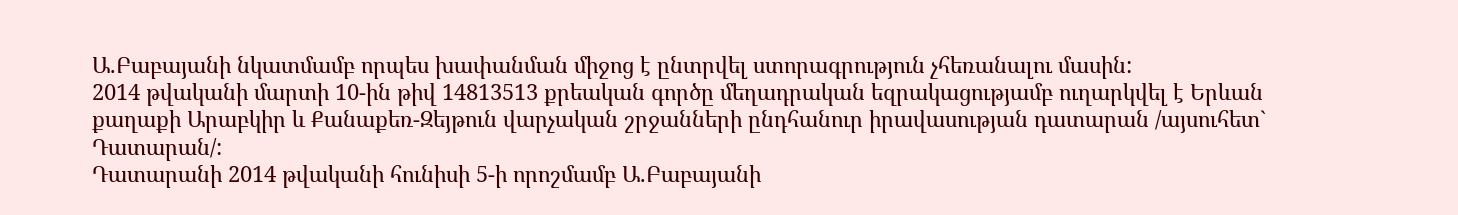Ա.Բաբայանի նկատմամբ որպես խափանման միջոց է ընտրվել ստորագրություն չհեռանալու մասին:
2014 թվականի մարտի 10-ին թիվ 14813513 քրեական գործը մեղադրական եզրակացությամբ ուղարկվել է Երևան քաղաքի Արաբկիր և Քանաքեռ-Զեյթուն վարչական շրջանների ընդհանուր իրավասության դատարան /այսուհետ` Դատարան/:
Դատարանի 2014 թվականի հունիսի 5-ի որոշմամբ Ա.Բաբայանի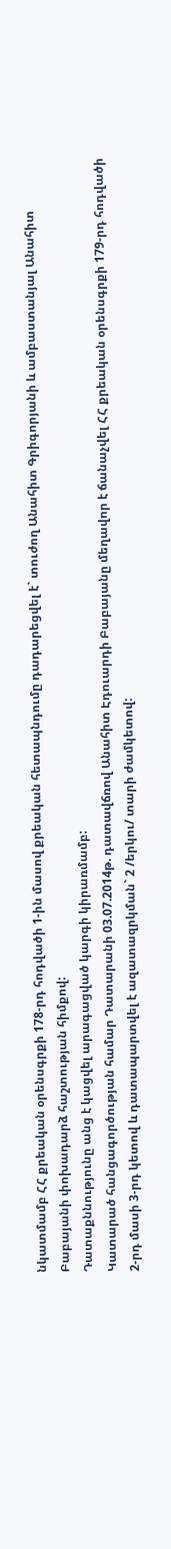նկատմամբ ՀՀ քրեական օրենսգրքի 178-րդ հոդվածի 1-ին մասով քրեական հետապնդումը դադարեցվել է` տուժող Անահիտ Գրիգորյանի և ամբաստանյալ Անահիտ Բաբայանի փոխադարձ հաշտության հիմքով:
Դատաքննությունը անց է կացվել արագացված կարգի կիրառմամբ:
Կատարած հանցագործության համար Դատարանի 03.07.2014թ. դատավճռով Անահիտ Էդուարդի Բաբայանը մեղավոր է ճանաչվել ՀՀ քրեական օրենսգրքի 179-րդ հոդվածի 2-րդ մասի 3-րդ կետով և դատապարտվել է ազատազրկման` 2 /երկու/ տարի ժամկետով: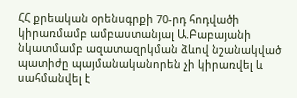ՀՀ քրեական օրենսգրքի 70-րդ հոդվածի կիրառմամբ ամբաստանյալ Ա.Բաբայանի նկատմամբ ազատազրկման ձևով նշանակված պատիժը պայմանականորեն չի կիրառվել և սահմանվել է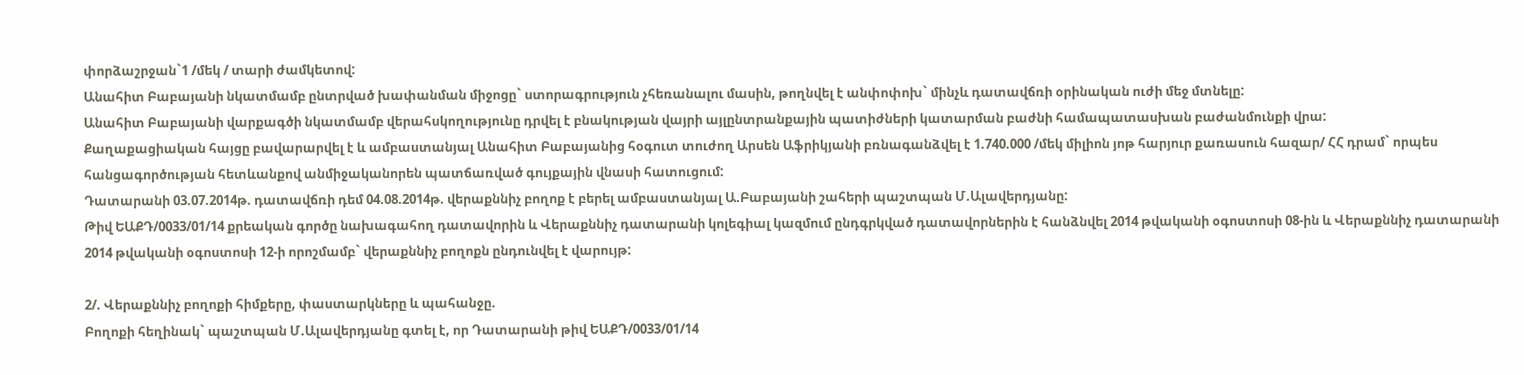փորձաշրջան`1 /մեկ / տարի ժամկետով:
Անահիտ Բաբայանի նկատմամբ ընտրված խափանման միջոցը` ստորագրություն չհեռանալու մասին, թողնվել է անփոփոխ` մինչև դատավճռի օրինական ուժի մեջ մտնելը:
Անահիտ Բաբայանի վարքագծի նկատմամբ վերահսկողությունը դրվել է բնակության վայրի այլընտրանքային պատիժների կատարման բաժնի համապատասխան բաժանմունքի վրա:
Քաղաքացիական հայցը բավարարվել է և ամբաստանյալ Անահիտ Բաբայանից հօգուտ տուժող Արսեն Աֆրիկյանի բռնագանձվել է 1.740.000 /մեկ միլիոն յոթ հարյուր քառասուն հազար/ ՀՀ դրամ` որպես հանցագործության հետևանքով անմիջականորեն պատճառված գույքային վնասի հատուցում:
Դատարանի 03.07.2014թ. դատավճռի դեմ 04.08.2014թ. վերաքննիչ բողոք է բերել ամբաստանյալ Ա.Բաբայանի շահերի պաշտպան Մ.Ալավերդյանը:
Թիվ ԵԱՔԴ/0033/01/14 քրեական գործը նախագահող դատավորին և Վերաքննիչ դատարանի կոլեգիալ կազմում ընդգրկված դատավորներին է հանձնվել 2014 թվականի օգոստոսի 08-ին և Վերաքննիչ դատարանի 2014 թվականի օգոստոսի 12-ի որոշմամբ` վերաքննիչ բողոքն ընդունվել է վարույթ:

2/. Վերաքննիչ բողոքի հիմքերը, փաստարկները և պահանջը.
Բողոքի հեղինակ` պաշտպան Մ.Ալավերդյանը գտել է, որ Դատարանի թիվ ԵԱՔԴ/0033/01/14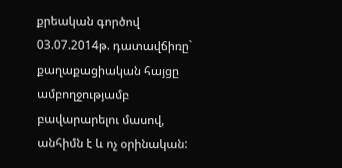քրեական գործով 03.07.2014թ. դատավճիռը` քաղաքացիական հայցը ամբողջությամբ բավարարելու մասով, անհիմն է և ոչ օրինական: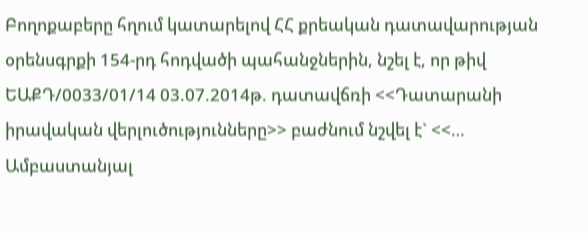Բողոքաբերը հղում կատարելով ՀՀ քրեական դատավարության օրենսգրքի 154-րդ հոդվածի պահանջներին, նշել է, որ թիվ ԵԱՔԴ/0033/01/14 03.07.2014թ. դատավճռի <<Դատարանի իրավական վերլուծությունները>> բաժնում նշվել է` <<… Ամբաստանյալ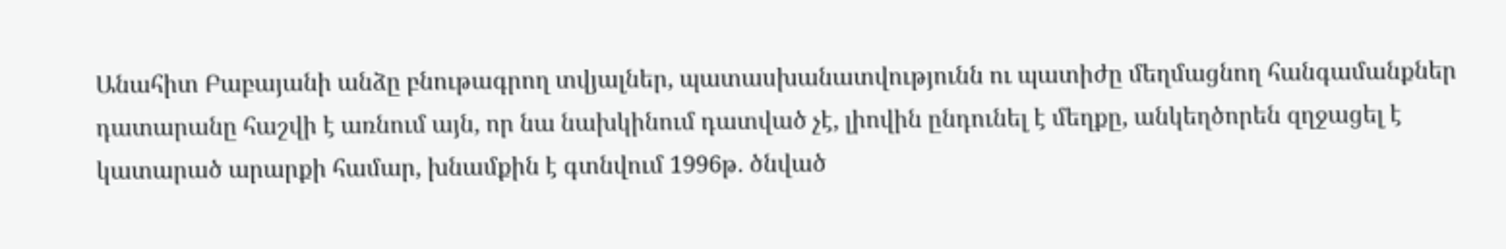Անահիտ Բաբայանի անձը բնութագրող տվյալներ, պատասխանատվությունն ու պատիժը մեղմացնող հանգամանքներ դատարանը հաշվի է առնում այն, որ նա նախկինում դատված չէ, լիովին ընդունել է մեղքը, անկեղծորեն զղջացել է կատարած արարքի համար, խնամքին է գտնվում 1996թ. ծնված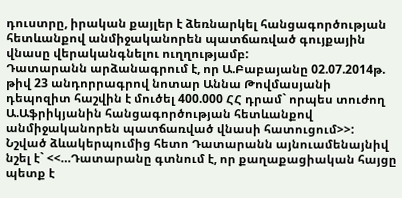դուստրը, իրական քայլեր է ձեռնարկել հանցագործության հետևանքով անմիջականորեն պատճառված գույքային վնասը վերականգնելու ուղղությամբ:
Դատարանն արձանագրում է, որ Ա.Բաբայանը 02.07.2014թ. թիվ 23 անդորրագրով նոտար Աննա Թովմասյանի դեպոզիտ հաշվին է մուծել 400.000 ՀՀ դրամ` որպես տուժող Ա.Աֆրիկյանին հանցագործության հետևանքով անմիջականորեն պատճառված վնասի հատուցում>>:
Նշված ձևակերպումից հետո Դատարանն այնուամենայնիվ նշել է` <<…Դատարանը գտնում է, որ քաղաքացիական հայցը պետք է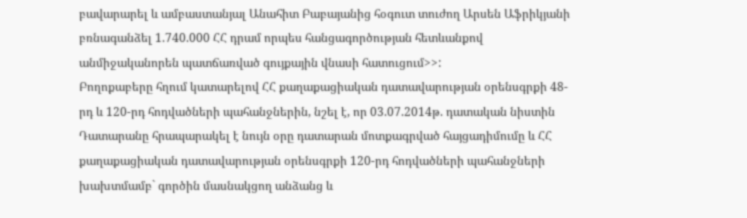բավարարել և ամբաստանյալ Անահիտ Բաբայանից հօգուտ տուժող Արսեն Աֆրիկյանի բռնագանձել 1.740.000 ՀՀ դրամ որպես հանցագործության հետևանքով անմիջականորեն պատճառված գույքային վնասի հատուցում>>:
Բողոքաբերը հղում կատարելով ՀՀ քաղաքացիական դատավարության օրենսգրքի 48-րդ և 120-րդ հոդվածների պահանջներին, նշել է, որ 03.07.2014թ. դատական նիստին Դատարանը հրապարակել է նույն օրը դատարան մոտքագրված հայցադիմումը և ՀՀ քաղաքացիական դատավարության օրենսգրքի 120-րդ հոդվածների պահանջների խախտմամբ` գործին մասնակցող անձանց և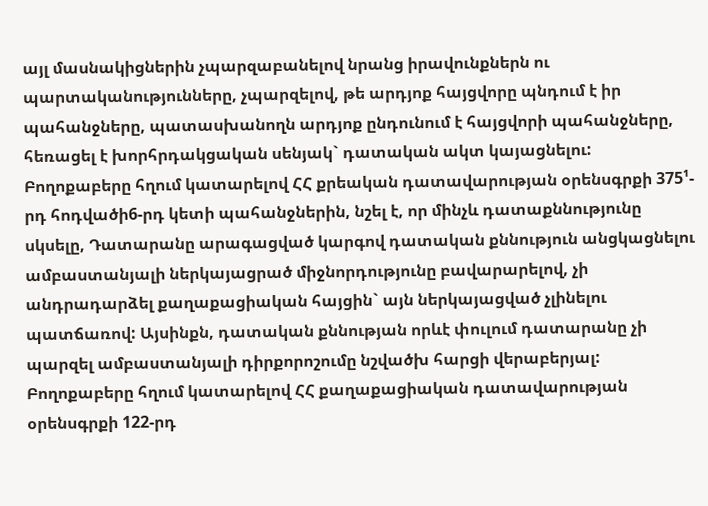այլ մասնակիցներին չպարզաբանելով նրանց իրավունքներն ու պարտականությունները, չպարզելով, թե արդյոք հայցվորը պնդում է իր պահանջները, պատասխանողն արդյոք ընդունում է հայցվորի պահանջները, հեռացել է խորհրդակցական սենյակ` դատական ակտ կայացնելու:
Բողոքաբերը հղում կատարելով ՀՀ քրեական դատավարության օրենսգրքի 375¹-րդ հոդվածի6-րդ կետի պահանջներին, նշել է, որ մինչև դատաքննությունը սկսելը, Դատարանը արագացված կարգով դատական քննություն անցկացնելու ամբաստանյալի ներկայացրած միջնորդությունը բավարարելով, չի անդրադարձել քաղաքացիական հայցին` այն ներկայացված չլինելու պատճառով: Այսինքն, դատական քննության որևէ փուլում դատարանը չի պարզել ամբաստանյալի դիրքորոշումը նշվածխ հարցի վերաբերյալ:
Բողոքաբերը հղում կատարելով ՀՀ քաղաքացիական դատավարության օրենսգրքի 122-րդ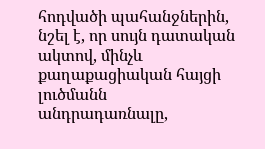հոդվածի պահանջներին, նշել է, որ սույն դատական ակտով, մինչև քաղաքացիական հայցի լուծմանն անդրադառնալը,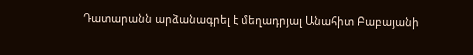Դատարանն արձանագրել է մեղադրյալ Անահիտ Բաբայանի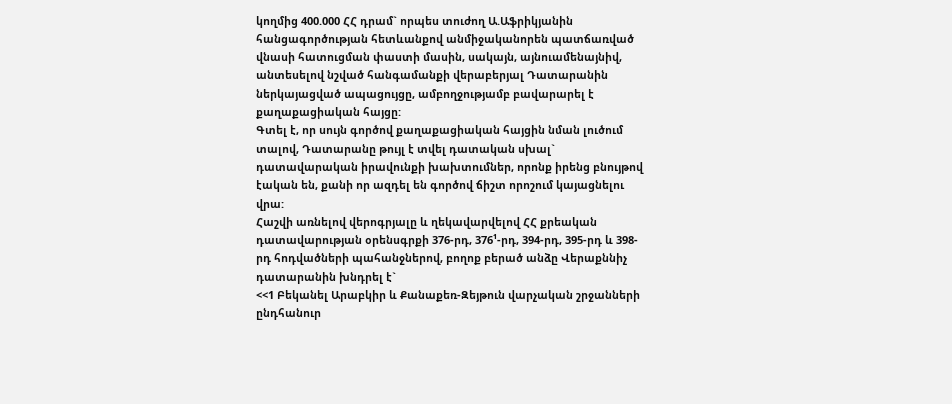կողմից 400.000 ՀՀ դրամ` որպես տուժող Ա.Աֆրիկյանին հանցագործության հետևանքով անմիջականորեն պատճառված վնասի հատուցման փաստի մասին, սակայն, այնուամենայնիվ, անտեսելով նշված հանգամանքի վերաբերյալ Դատարանին ներկայացված ապացույցը, ամբողջությամբ բավարարել է քաղաքացիական հայցը:
Գտել է, որ սույն գործով քաղաքացիական հայցին նման լուծում տալով, Դատարանը թույլ է տվել դատական սխալ` դատավարական իրավունքի խախտումներ, որոնք իրենց բնույթով էական են, քանի որ ազդել են գործով ճիշտ որոշում կայացնելու վրա:
Հաշվի առնելով վերոգրյալը և ղեկավարվելով ՀՀ քրեական դատավարության օրենսգրքի 376-րդ, 376¹-րդ, 394-րդ, 395-րդ և 398-րդ հոդվածների պահանջներով, բողոք բերած անձը Վերաքննիչ դատարանին խնդրել է`
<<1 Բեկանել Արաբկիր և Քանաքեռ-Զեյթուն վարչական շրջանների ընդհանուր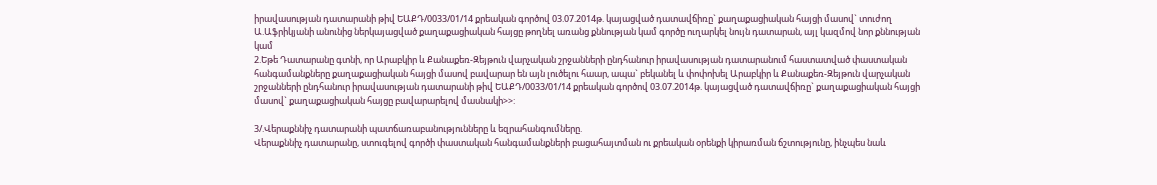իրավասության դատարանի թիվ ԵԱՔԴ/0033/01/14 քրեական գործով 03.07.2014թ. կայացված դատավճիռը` քաղաքացիական հայցի մասով` տուժող Ա.Աֆրիկյանի անունից ներկայացված քաղաքացիական հայցը թողնել առանց քննության կամ գործը ուղարկել նույն դատարան, այլ կազմով նոր քննության կամ
2.Եթե Դատարանը գտնի, որ Արաբկիր և Քանաքեռ-Զեյթուն վարչական շրջանների ընդհանուր իրավասության դատարանում հաստատված փաստական հանգամանքները քաղաքացիական հայցի մասով բավարար են այն լուծելու հաար, ապա` բեկանել և փոփոխել Արաբկիր և Քանաքեռ-Զեյթուն վարչական շրջանների ընդհանուր իրավասության դատարանի թիվ ԵԱՔԴ/0033/01/14 քրեական գործով 03.07.2014թ. կայացված դատավճիռը` քաղաքացիական հայցի մասով` քաղաքացիական հայցը բավարարելով մասնակի>>:

3/.Վերաքննիչ դատարանի պատճառաբանությունները և եզրահանգումները.
Վերաքննիչ դատարանը, ստուգելով գործի փաստական հանգամանքների բացահայտման ու քրեական օրենքի կիրառման ճշտությունը, ինչպես նաև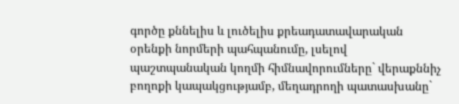գործը քննելիս և լուծելիս քրեադատավարական օրենքի նորմերի պահպանումը, լսելով պաշտպանական կողմի հիմնավորումները` վերաքննիչ բողոքի կապակցությամբ, մեղադրողի պատասխանը`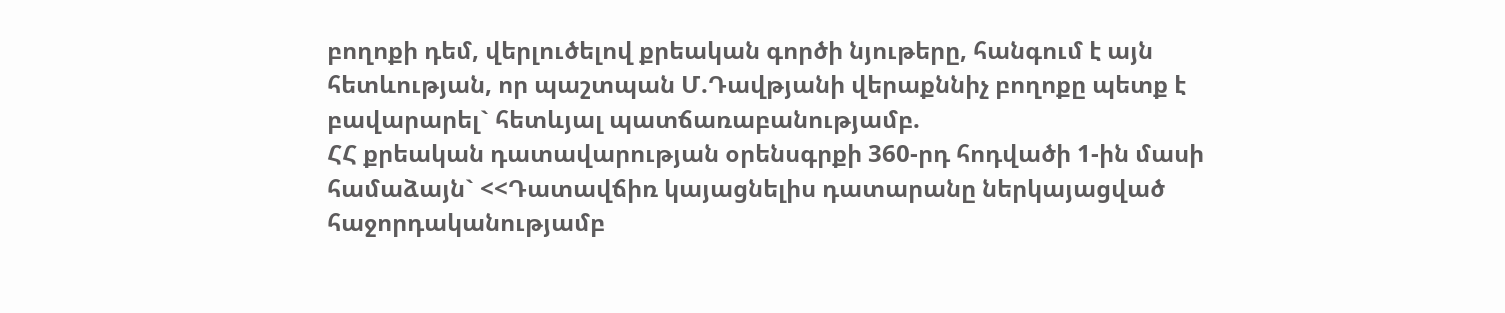բողոքի դեմ, վերլուծելով քրեական գործի նյութերը, հանգում է այն հետևության, որ պաշտպան Մ.Դավթյանի վերաքննիչ բողոքը պետք է բավարարել` հետևյալ պատճառաբանությամբ.
ՀՀ քրեական դատավարության օրենսգրքի 360-րդ հոդվածի 1-ին մասի համաձայն` <<Դատավճիռ կայացնելիս դատարանը ներկայացված հաջորդականությամբ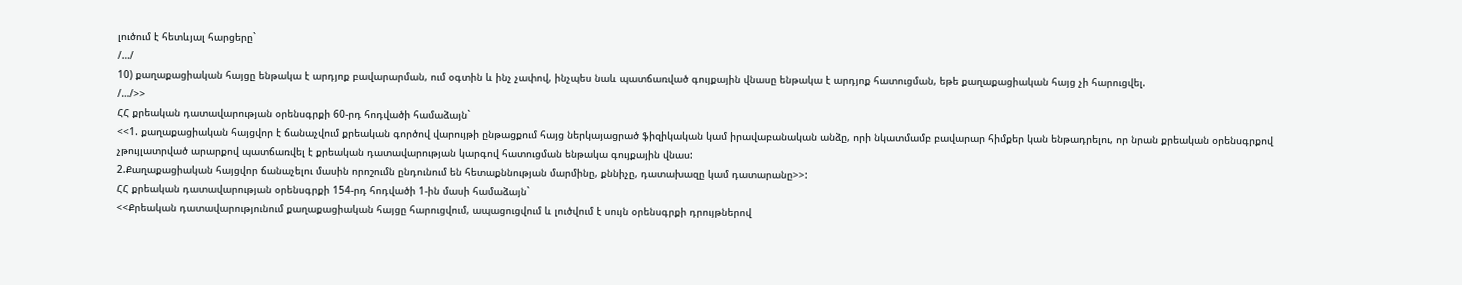լուծում է հետևյալ հարցերը`
/…/
10) քաղաքացիական հայցը ենթակա է արդյոք բավարարման, ում օգտին և ինչ չափով, ինչպես նաև պատճառված գույքային վնասը ենթակա է արդյոք հատուցման, եթե քաղաքացիական հայց չի հարուցվել.
/…/>>
ՀՀ քրեական դատավարության օրենսգրքի 60-րդ հոդվածի համաձայն`
<<1. քաղաքացիական հայցվոր է ճանաչվում քրեական գործով վարույթի ընթացքում հայց ներկայացրած ֆիզիկական կամ իրավաբանական անձը, որի նկատմամբ բավարար հիմքեր կան ենթադրելու, որ նրան քրեական օրենսգրքով չթույլատրված արարքով պատճառվել է քրեական դատավարության կարգով հատուցման ենթակա գույքային վնաս:
2.Քաղաքացիական հայցվոր ճանաչելու մասին որոշումն ընդունում են հետաքննության մարմինը, քննիչը, դատախազը կամ դատարանը>>:
ՀՀ քրեական դատավարության օրենսգրքի 154-րդ հոդվածի 1-ին մասի համաձայն`
<<Քրեական դատավարությունում քաղաքացիական հայցը հարուցվում, ապացուցվում և լուծվում է սույն օրենսգրքի դրույթներով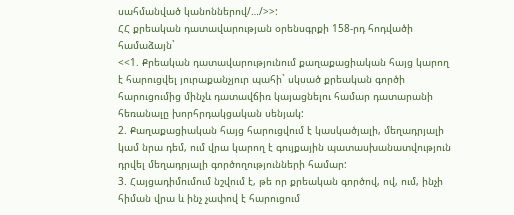սահմանված կանոններով/…/>>:
ՀՀ քրեական դատավարության օրենսգրքի 158-րդ հոդվածի համաձայն`
<<1. Քրեական դատավարությունում քաղաքացիական հայց կարող է հարուցվել յուրաքանչյուր պահի` սկսած քրեական գործի հարուցումից մինչև դատավճիռ կայացնելու համար դատարանի հեռանալը խորհրդակցական սենյակ:
2. Քաղաքացիական հայց հարուցվում է կասկածյալի, մեղադրյալի կամ նրա դեմ, ում վրա կարող է գույքային պատասխանատվություն դրվել մեղադրյալի գործողությունների համար:
3. Հայցադիմումում նշվում է, թե որ քրեական գործով, ով, ում, ինչի հիման վրա և ինչ չափով է հարուցում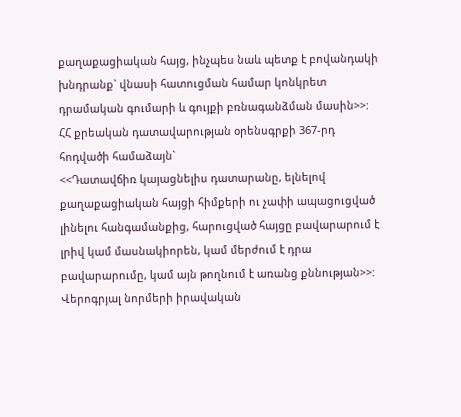քաղաքացիական հայց, ինչպես նաև պետք է բովանդակի խնդրանք` վնասի հատուցման համար կոնկրետ դրամական գումարի և գույքի բռնագանձման մասին>>:
ՀՀ քրեական դատավարության օրենսգրքի 367-րդ հոդվածի համաձայն`
<<Դատավճիռ կայացնելիս դատարանը, ելնելով քաղաքացիական հայցի հիմքերի ու չափի ապացուցված լինելու հանգամանքից, հարուցված հայցը բավարարում է լրիվ կամ մասնակիորեն, կամ մերժում է դրա բավարարումը, կամ այն թողնում է առանց քննության>>:
Վերոգրյալ նորմերի իրավական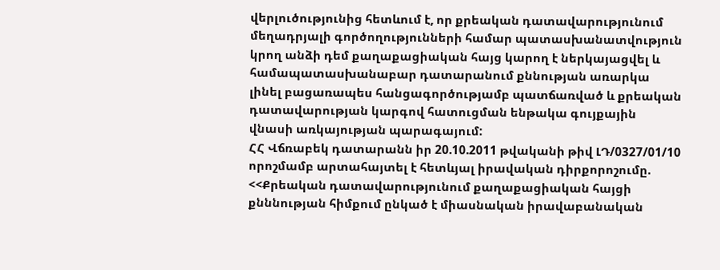վերլուծությունից հետևում է, որ քրեական դատավարությունում մեղադրյալի գործողությունների համար պատասխանատվություն կրող անձի դեմ քաղաքացիական հայց կարող է ներկայացվել և համապատասխանաբար դատարանում քննության առարկա լինել բացառապես հանցագործությամբ պատճառված և քրեական դատավարության կարգով հատուցման ենթակա գույքային վնասի առկայության պարագայում:
ՀՀ Վճռաբեկ դատարանն իր 20.10.2011 թվականի թիվ ԼԴ/0327/01/10 որոշմամբ արտահայտել է հետևյալ իրավական դիրքորոշումը.
<<Քրեական դատավարությունում քաղաքացիական հայցի քնննության հիմքում ընկած է միասնական իրավաբանական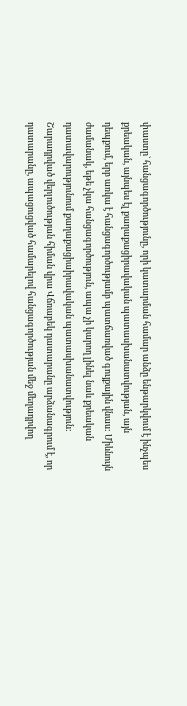փաստը` հանցագործությունը, որի կատարման համար անձը ենթարկվում է ինչպես քրեական, այնպես էլ քաղաքացիրավական պատասխանատվության, այն դեպքում, երբ առկա է հանցագործությամբ պատճառված գույքային վնաս: Միևնույն ժամանակ, եթե չկա հանցագործություն, ապա չի կարող լինել նաև քրեական դատավարությունում քաղաքացիաիրավական պատասխանատվություն: Շարադրված վերլուծության հիման վրա Վճռաբեկ դատարանը արձանագրում է, որ դատարանը, ապացուցված համարելով հանցագործության մեջ մեղադրվող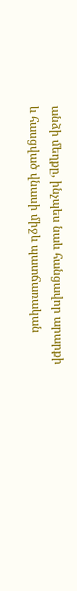անձի մեղքը, ինչպես նաև հանցավոր արարքի և հասցված վնասի միջև պատճառական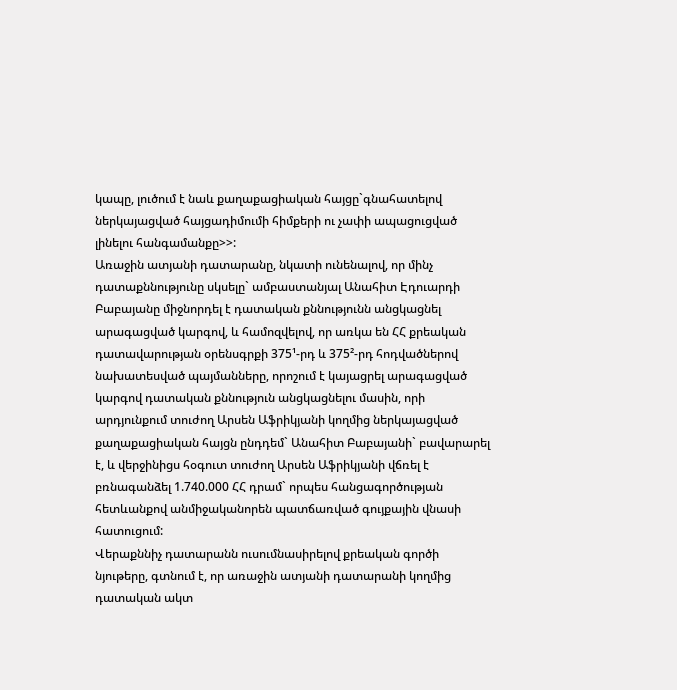կապը, լուծում է նաև քաղաքացիական հայցը`գնահատելով ներկայացված հայցադիմումի հիմքերի ու չափի ապացուցված լինելու հանգամանքը>>:
Առաջին ատյանի դատարանը, նկատի ունենալով, որ մինչ դատաքննությունը սկսելը` ամբաստանյալ Անահիտ Էդուարդի Բաբայանը միջնորդել է դատական քննությունն անցկացնել արագացված կարգով, և համոզվելով, որ առկա են ՀՀ քրեական դատավարության օրենսգրքի 375¹-րդ և 375²-րդ հոդվածներով նախատեսված պայմանները, որոշում է կայացրել արագացված կարգով դատական քննություն անցկացնելու մասին, որի արդյունքում տուժող Արսեն Աֆրիկյանի կողմից ներկայացված քաղաքացիական հայցն ընդդեմ` Անահիտ Բաբայանի` բավարարել է, և վերջինիցս հօգուտ տուժող Արսեն Աֆրիկյանի վճռել է բռնագանձել 1.740.000 ՀՀ դրամ` որպես հանցագործության հետևանքով անմիջականորեն պատճառված գույքային վնասի հատուցում:
Վերաքննիչ դատարանն ուսումնասիրելով քրեական գործի նյութերը, գտնում է, որ առաջին ատյանի դատարանի կողմից դատական ակտ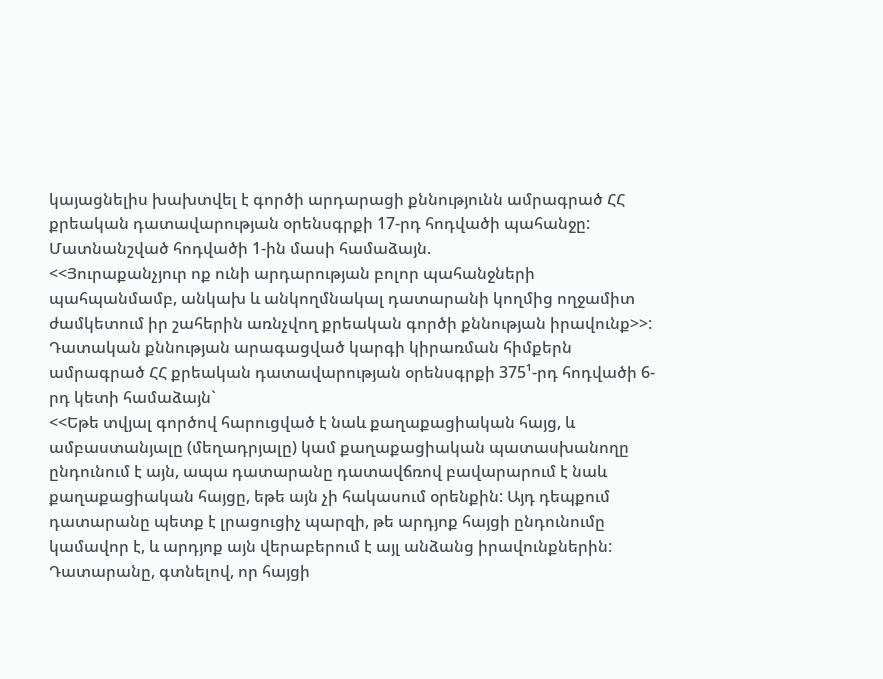կայացնելիս խախտվել է գործի արդարացի քննությունն ամրագրած ՀՀ քրեական դատավարության օրենսգրքի 17-րդ հոդվածի պահանջը:
Մատնանշված հոդվածի 1-ին մասի համաձայն.
<<Յուրաքանչյուր ոք ունի արդարության բոլոր պահանջների պահպանմամբ, անկախ և անկողմնակալ դատարանի կողմից ողջամիտ ժամկետում իր շահերին առնչվող քրեական գործի քննության իրավունք>>:
Դատական քննության արագացված կարգի կիրառման հիմքերն ամրագրած ՀՀ քրեական դատավարության օրենսգրքի 375¹-րդ հոդվածի 6-րդ կետի համաձայն`
<<Եթե տվյալ գործով հարուցված է նաև քաղաքացիական հայց, և ամբաստանյալը (մեղադրյալը) կամ քաղաքացիական պատասխանողը ընդունում է այն, ապա դատարանը դատավճռով բավարարում է նաև քաղաքացիական հայցը, եթե այն չի հակասում օրենքին: Այդ դեպքում դատարանը պետք է լրացուցիչ պարզի, թե արդյոք հայցի ընդունումը կամավոր է, և արդյոք այն վերաբերում է այլ անձանց իրավունքներին: Դատարանը, գտնելով, որ հայցի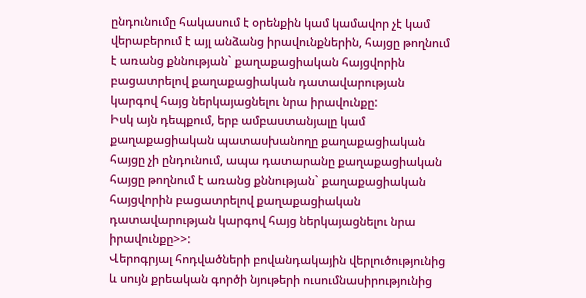ընդունումը հակասում է օրենքին կամ կամավոր չէ կամ վերաբերում է այլ անձանց իրավունքներին, հայցը թողնում է առանց քննության` քաղաքացիական հայցվորին բացատրելով քաղաքացիական դատավարության կարգով հայց ներկայացնելու նրա իրավունքը:
Իսկ այն դեպքում, երբ ամբաստանյալը կամ քաղաքացիական պատասխանողը քաղաքացիական հայցը չի ընդունում, ապա դատարանը քաղաքացիական հայցը թողնում է առանց քննության` քաղաքացիական հայցվորին բացատրելով քաղաքացիական դատավարության կարգով հայց ներկայացնելու նրա իրավունքը>>:
Վերոգրյալ հոդվածների բովանդակային վերլուծությունից և սույն քրեական գործի նյութերի ուսումնասիրությունից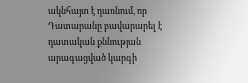ակնհայտ է դառնում, որ Դատարանը բավարարել է դատական քննության արագացված կարգի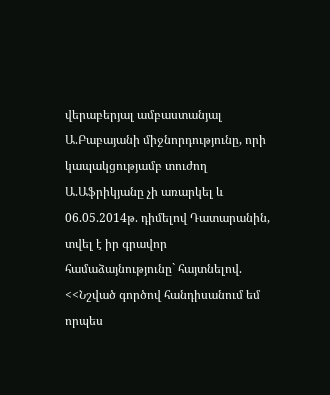վերաբերյալ ամբաստանյալ Ա.Բաբայանի միջնորդությունը, որի կապակցությամբ տուժող Ա.Աֆրիկյանը չի առարկել և 06.05.2014թ. դիմելով Դատարանին, տվել է իր գրավոր համաձայնությունը` հայտնելով.
<<Նշված գործով հանդիսանում եմ որպես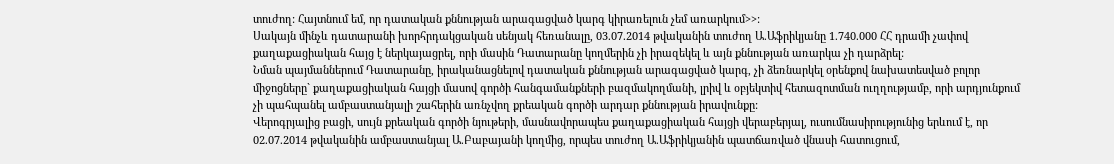տուժող: Հայտնում եմ, որ դատական քննության արագացված կարգ կիրառելուն չեմ առարկում>>:
Սակայն մինչև դատարանի խորհրդակցական սենյակ հեռանալը, 03.07.2014 թվականին տուժող Ա.Աֆրիկյանը 1.740.000 ՀՀ դրամի չափով քաղաքացիական հայց է ներկայացրել, որի մասին Դատարանը կողմերին չի իրազեկել և այն քննության առարկա չի դարձրել:
Նման պայմաններում Դատարանը, իրականացնելով դատական քննության արագացված կարգ, չի ձեռնարկել օրենքով նախատեսված բոլոր միջոցները` քաղաքացիական հայցի մասով գործի հանգամանքների բազմակողմանի, լրիվ և օբյեկտիվ հետազոտման ուղղությամբ, որի արդյունքում չի պահպանել ամբաստանյալի շահերին առնչվող քրեական գործի արդար քննության իրավունքը:
Վերոգրյալից բացի, սույն քրեական գործի նյութերի, մասնավորապես քաղաքացիական հայցի վերաբերյալ, ուսումնասիրությունից երևում է, որ 02.07.2014 թվականին ամբաստանյալ Ա.Բաբայանի կողմից, որպես տուժող Ա.Աֆրիկյանին պատճառված վնասի հատուցում,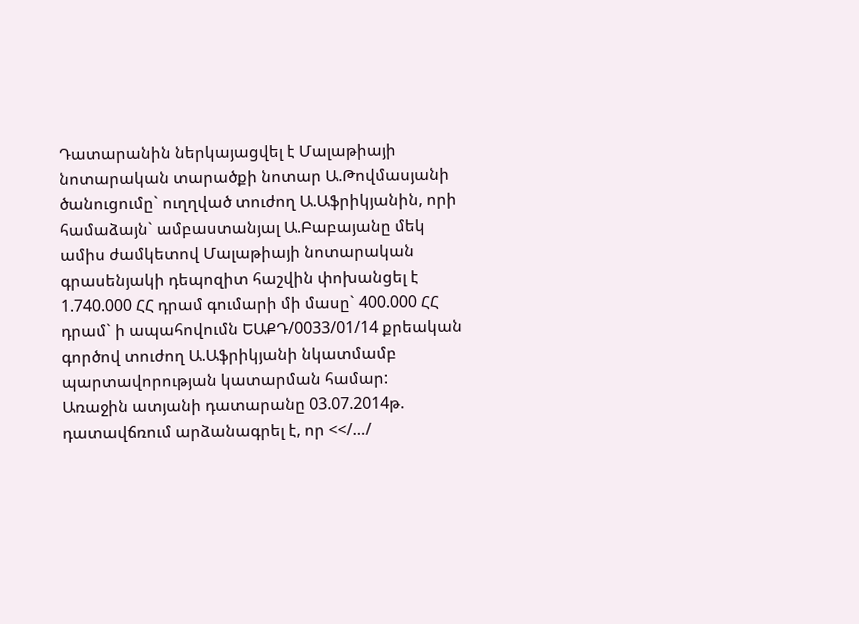Դատարանին ներկայացվել է Մալաթիայի նոտարական տարածքի նոտար Ա.Թովմասյանի ծանուցումը` ուղղված տուժող Ա.Աֆրիկյանին, որի համաձայն` ամբաստանյալ Ա.Բաբայանը մեկ ամիս ժամկետով Մալաթիայի նոտարական գրասենյակի դեպոզիտ հաշվին փոխանցել է 1.740.000 ՀՀ դրամ գումարի մի մասը` 400.000 ՀՀ դրամ` ի ապահովումն ԵԱՔԴ/0033/01/14 քրեական գործով տուժող Ա.Աֆրիկյանի նկատմամբ պարտավորության կատարման համար:
Առաջին ատյանի դատարանը 03.07.2014թ. դատավճռում արձանագրել է, որ <</…/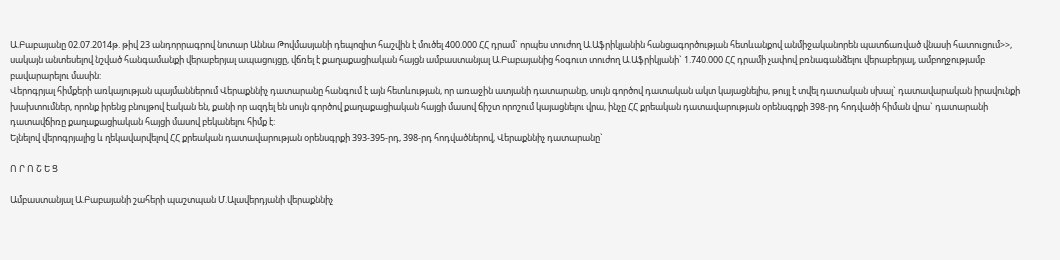Ա.Բաբայանը 02.07.2014թ. թիվ 23 անդորրագրով նոտար Աննա Թովմասյանի դեպոզիտ հաշվին է մուծել 400.000 ՀՀ դրամ` որպես տուժող Ա.Աֆրիկյանին հանցագործության հետևանքով անմիջականորեն պատճառված վնասի հատուցում>>, սակայն անտեսելով նշված հանգամանքի վերաբերյալ ապացույցը, վճռել է քաղաքացիական հայցն ամբաստանյալ Ա.Բաբայանից հօգուտ տուժող Ա.Աֆրիկյանի` 1.740.000 ՀՀ դրամի չափով բռնագանձելու վերաբերյալ, ամբողջությամբ բավարարելու մասին:
Վերոգրյալ հիմքերի առկայության պայմաններում Վերաքննիչ դատարանը հանգում է այն հետևության, որ առաջին ատյանի դատարանը, սույն գործով դատական ակտ կայացնելիս, թույլ է տվել դատական սխալ` դատավարական իրավունքի խախտումներ, որոնք իրենց բնույթով էական են, քանի որ ազդել են սույն գործով քաղաքացիական հայցի մասով ճիշտ որոշում կայացնելու վրա, ինչը ՀՀ քրեական դատավարության օրենսգրքի 398-րդ հոդվածի հիման վրա` դատարանի դատավճիռը քաղաքացիական հայցի մասով բեկանելու հիմք է:
Ելնելով վերոգրյալից և ղեկավարվելով ՀՀ քրեական դատավարության օրենսգրքի 393-395-րդ, 398-րդ հոդվածներով, Վերաքննիչ դատարանը`

Ո Ր Ո Շ Ե Ց

Ամբաստանյալ Ա.Բաբայանի շահերի պաշտպան Մ.Ալավերդյանի վերաքննիչ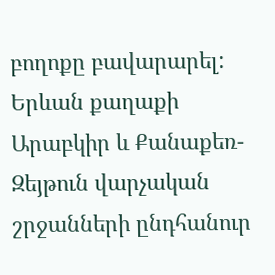բողոքը բավարարել:
Երևան քաղաքի Արաբկիր և Քանաքեռ-Զեյթուն վարչական շրջանների ընդհանուր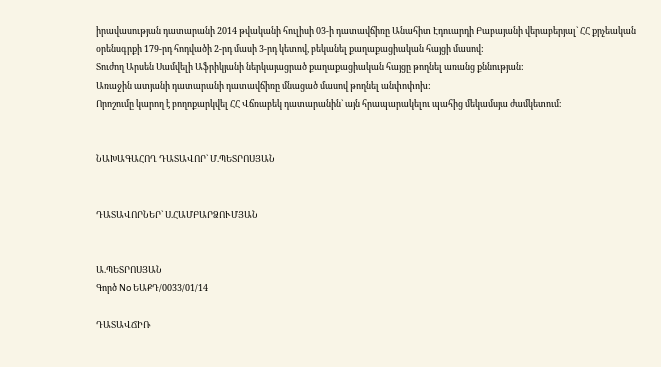իրավասության դատարանի 2014 թվականի հուլիսի 03-ի դատավճիռը Անահիտ Էդուարդի Բաբայանի վերաբերյալ` ՀՀ քրչեական օրենսգրքի 179-րդ հոդվածի 2-րդ մասի 3-րդ կետով, բեկանել քաղաքացիական հայցի մասով:
Տուժող Արսեն Սամվելի Աֆրիկյանի ներկայացրած քաղաքացիական հայցը թողնել առանց քննության:
Առաջին ատյանի դատարանի դատավճիռը մնացած մասով թողնել անփոփոխ:
Որոշումը կարող է բողոքարկվել ՀՀ Վճռաբեկ դատարանին` այն հրապարակելու պահից մեկամսյա ժամկետում։


ՆԱԽԱԳԱՀՈՂ ԴԱՏԱՎՈՐ` Մ.ՊԵՏՐՈՍՅԱՆ


ԴԱՏԱՎՈՐՆԵՐ` Ս.ՀԱՄԲԱՐՁՈՒՄՅԱՆ


Ա.ՊԵՏՐՈՍՅԱՆ
Գործ No ԵԱՔԴ/0033/01/14

ԴԱՏԱՎՃԻՌ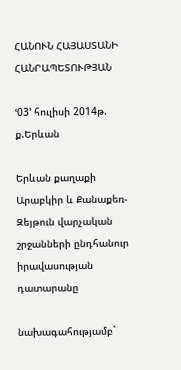ՀԱՆՈՒՆ ՀԱՅԱՍՏԱՆԻ ՀԱՆՐԱՊԵՏՈՒԹՅԱՆ

ՙ03՚ հուլիսի 2014թ. ք.Երևան

Երևան քաղաքի Արաբկիր և Քանաքեռ-Զեյթուն վարչական շրջանների ընդհանուր իրավասության դատարանը

նախագահությամբ`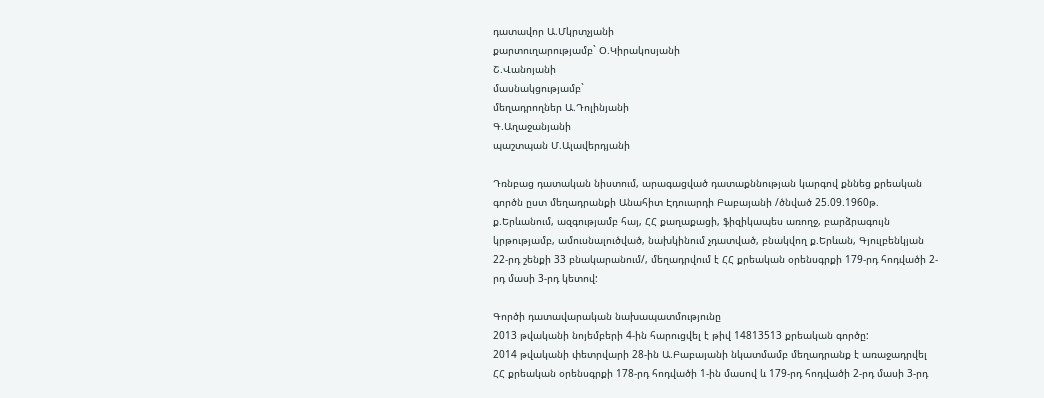դատավոր Ա.Մկրտչյանի
քարտուղարությամբ` Օ.Կիրակոսյանի
Շ.Վանոյանի
մասնակցությամբ`
մեղադրողներ Ա.Դոլինյանի
Գ.Աղաջանյանի
պաշտպան Մ.Ալավերդյանի

Դռնբաց դատական նիստում, արագացված դատաքննության կարգով քննեց քրեական գործն ըստ մեղադրանքի Անահիտ Էդուարդի Բաբայանի /ծնված 25.09.1960թ. ք.Երևանում, ազգությամբ հայ, ՀՀ քաղաքացի, ֆիզիկապես առողջ, բարձրագույն կրթությամբ, ամուսնալուծված, նախկինում չդատված, բնակվող ք.Երևան, Գյուլբենկյան 22-րդ շենքի 33 բնակարանում/, մեղադրվում է ՀՀ քրեական օրենսգրքի 179-րդ հոդվածի 2-րդ մասի 3-րդ կետով:

Գործի դատավարական նախապատմությունը
2013 թվականի նոյեմբերի 4-ին հարուցվել է թիվ 14813513 քրեական գործը:
2014 թվականի փետրվարի 28-ին Ա.Բաբայանի նկատմամբ մեղադրանք է առաջադրվել ՀՀ քրեական օրենսգրքի 178-րդ հոդվածի 1-ին մասով և 179-րդ հոդվածի 2-րդ մասի 3-րդ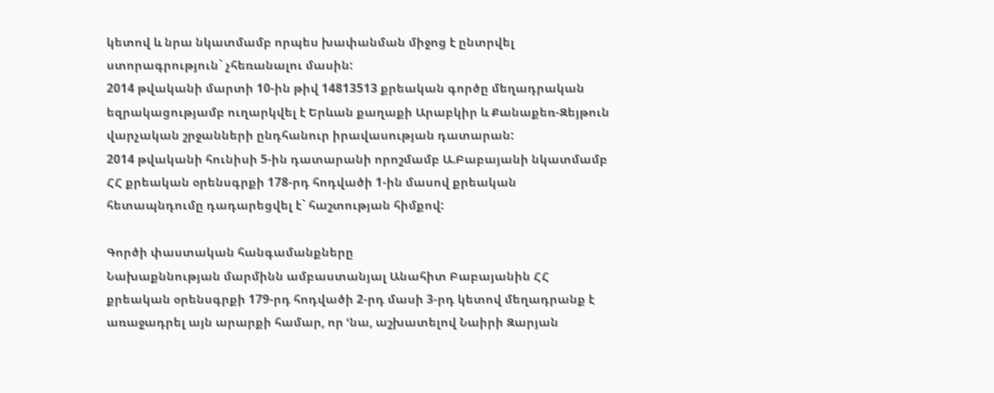կետով և նրա նկատմամբ որպես խափանման միջոց է ընտրվել ստորագրություն` չհեռանալու մասին:
2014 թվականի մարտի 10-ին թիվ 14813513 քրեական գործը մեղադրական եզրակացությամբ ուղարկվել է Երևան քաղաքի Արաբկիր և Քանաքեռ-Զեյթուն վարչական շրջանների ընդհանուր իրավասության դատարան:
2014 թվականի հունիսի 5-ին դատարանի որոշմամբ Ա.Բաբայանի նկատմամբ ՀՀ քրեական օրենսգրքի 178-րդ հոդվածի 1-ին մասով քրեական հետապնդումը դադարեցվել է` հաշտության հիմքով:

Գործի փաստական հանգամանքները
Նախաքննության մարմինն ամբաստանյալ Անահիտ Բաբայանին ՀՀ քրեական օրենսգրքի 179-րդ հոդվածի 2-րդ մասի 3-րդ կետով մեղադրանք է առաջադրել այն արարքի համար, որ ՙնա, աշխատելով Նաիրի Զարյան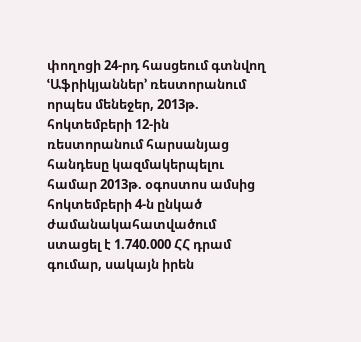փողոցի 24-րդ հասցեում գտնվող ՙԱֆրիկյաններ՚ ռեստորանում որպես մենեջեր, 2013թ. հոկտեմբերի 12-ին ռեստորանում հարսանյաց հանդեսը կազմակերպելու համար 2013թ. օգոստոս ամսից հոկտեմբերի 4-ն ընկած ժամանակահատվածում ստացել է 1.740.000 ՀՀ դրամ գումար, սակայն իրեն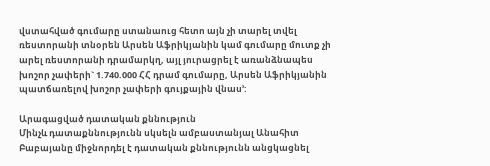վստահված գումարը ստանաուց հետո այն չի տարել տվել ռեստորանի տնօրեն Արսեն Աֆրիկյանին կամ գումարը մուտք չի արել ռեստորանի դրամարկղ, այլ յուրացրել է առանձնապես խոշոր չափերի` 1.740.000 ՀՀ դրամ գումարը, Արսեն Աֆրիկյանին պատճառելով խոշոր չափերի գույքային վնաս՚:

Արագացված դատական քննություն
Մինչև դատաքննությունն սկսելն ամբաստանյալ Անահիտ Բաբայանը միջնորդել է դատական քննությունն անցկացնել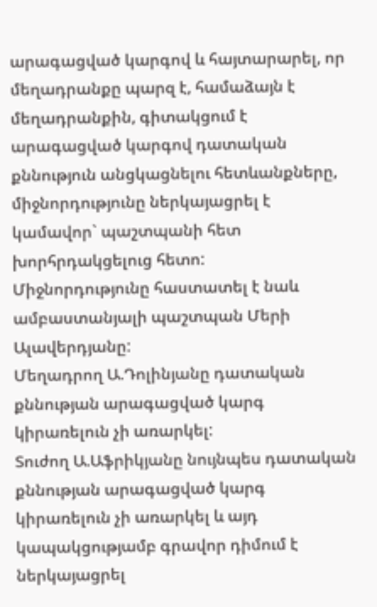արագացված կարգով և հայտարարել, որ մեղադրանքը պարզ է, համաձայն է մեղադրանքին, գիտակցում է արագացված կարգով դատական քննություն անցկացնելու հետևանքները, միջնորդությունը ներկայացրել է կամավոր` պաշտպանի հետ խորհրդակցելուց հետո:
Միջնորդությունը հաստատել է նաև ամբաստանյալի պաշտպան Մերի Ալավերդյանը:
Մեղադրող Ա.Դոլինյանը դատական քննության արագացված կարգ կիրառելուն չի առարկել:
Տուժող Ա.Աֆրիկյանը նույնպես դատական քննության արագացված կարգ կիրառելուն չի առարկել և այդ կապակցությամբ գրավոր դիմում է ներկայացրել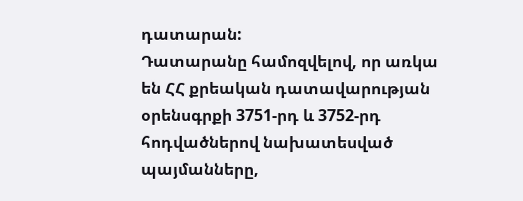դատարան:
Դատարանը համոզվելով, որ առկա են ՀՀ քրեական դատավարության օրենսգրքի 3751-րդ և 3752-րդ հոդվածներով նախատեսված պայմանները,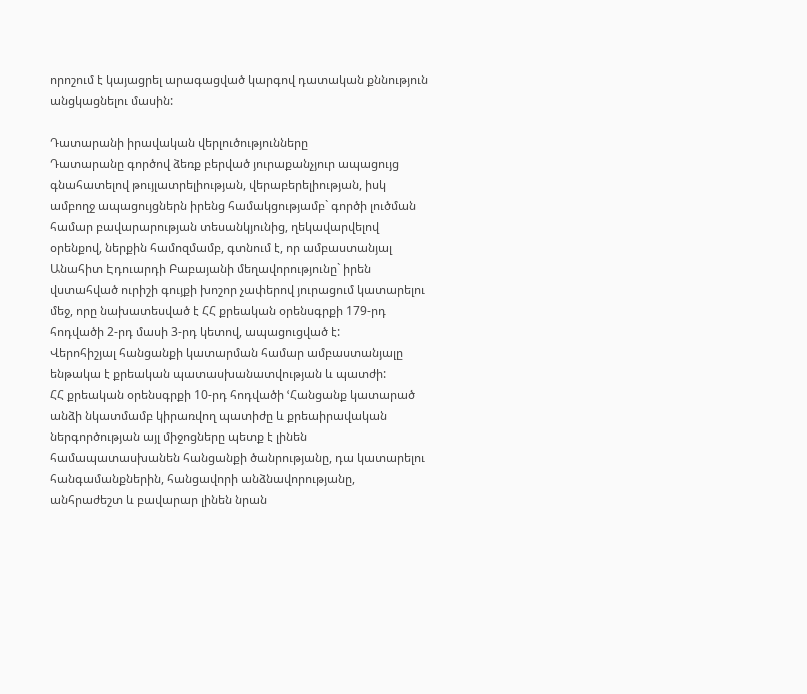որոշում է կայացրել արագացված կարգով դատական քննություն անցկացնելու մասին:

Դատարանի իրավական վերլուծությունները
Դատարանը գործով ձեռք բերված յուրաքանչյուր ապացույց գնահատելով թույլատրելիության, վերաբերելիության, իսկ ամբողջ ապացույցներն իրենց համակցությամբ` գործի լուծման համար բավարարության տեսանկյունից, ղեկավարվելով օրենքով, ներքին համոզմամբ, գտնում է, որ ամբաստանյալ Անահիտ Էդուարդի Բաբայանի մեղավորությունը` իրեն վստահված ուրիշի գույքի խոշոր չափերով յուրացում կատարելու մեջ, որը նախատեսված է ՀՀ քրեական օրենսգրքի 179-րդ հոդվածի 2-րդ մասի 3-րդ կետով, ապացուցված է:
Վերոհիշյալ հանցանքի կատարման համար ամբաստանյալը ենթակա է քրեական պատասխանատվության և պատժի:
ՀՀ քրեական օրենսգրքի 10-րդ հոդվածի ՙՀանցանք կատարած անձի նկատմամբ կիրառվող պատիժը և քրեաիրավական ներգործության այլ միջոցները պետք է լինեն համապատասխանեն հանցանքի ծանրությանը, դա կատարելու հանգամանքներին, հանցավորի անձնավորությանը, անհրաժեշտ և բավարար լինեն նրան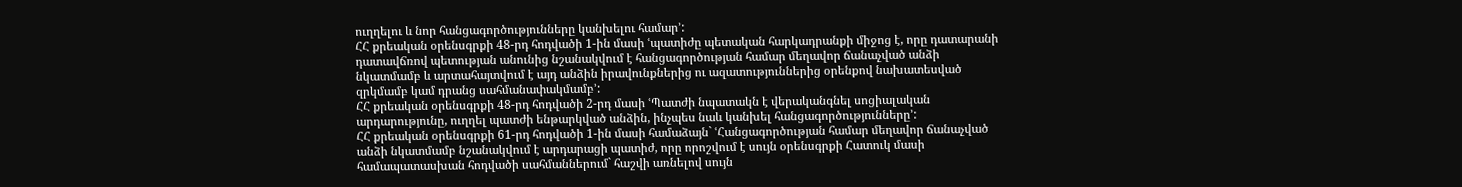ուղղելու և նոր հանցագործությունները կանխելու համար՚:
ՀՀ քրեական օրենսգրքի 48-րդ հոդվածի 1-ին մասի ՙպատիժը պետական հարկադրանքի միջոց է, որը դատարանի դատավճռով պետության անունից նշանակվում է հանցագործության համար մեղավոր ճանաչված անձի նկատմամբ և արտահայտվում է այդ անձին իրավունքներից ու ազատություններից օրենքով նախատեսված զրկմամբ կամ դրանց սահմանափակմամբ՚:
ՀՀ քրեական օրենսգրքի 48-րդ հոդվածի 2-րդ մասի ՙՊատժի նպատակն է վերականգնել սոցիալական արդարությունը, ուղղել պատժի ենթարկված անձին, ինչպես նաև կանխել հանցագործությունները՚:
ՀՀ քրեական օրենսգրքի 61-րդ հոդվածի 1-ին մասի համաձայն` ՙՀանցագործության համար մեղավոր ճանաչված անձի նկատմամբ նշանակվում է արդարացի պատիժ, որը որոշվում է սույն օրենսգրքի Հատուկ մասի համապատասխան հոդվածի սահմաններում` հաշվի առնելով սույն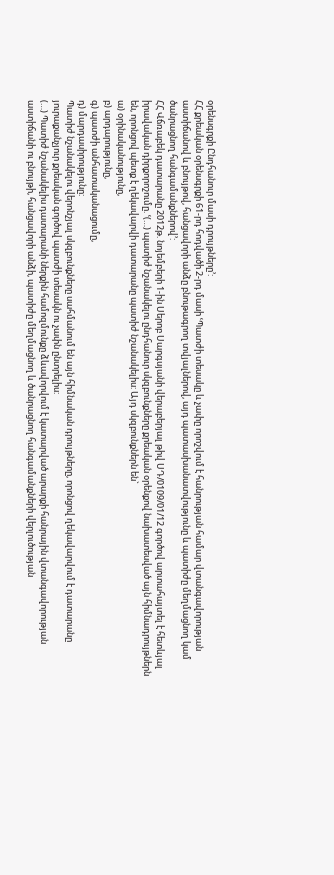օրենսգրքի Ընդհանուր մասի դրույթները՚:
ՀՀ քրեական օրենսգրքի 61-րդ հոդվածի 2-րդ մասի ՙՊատժի տեսակը և չափը որոշվում է հանրության համար վտանգավորության աստիճանով և բնույթով, հանցավորի անձը բնութագրող տվյալներով, այդ պատասխանատվությունը և պատիժը մեղմացնող կամ ծանրացնող հանգամանքներով՚:
ՀՀ Վճռաբեկ դատարանը 2012թ. նոյեմբերի 1-ին Սերոբ Սարգսյանի վերաբերյալ թիվ ՍԴ/0109/01/12 գործով արտահայտել է հետևյալ իրավական դիրքորոշումը. ՙ(…) պատիժ նշանակելու ընդհանուր սկզբունքները քրեական օրենքով նախատեսված այն հիմնադրույթներն են, որոնցով պետք է ղեկավարվի դատարանը պատիժ նշանակելիս: Այդ սկզբունքներն են`
ա) օրինականությունը,
բ) արդարությունը,
գ) պատժի անհատականացումը,
դ) մարդասիրությունը:
Պատիժ նշանակելու վերոնշյալ սկզբունքները սահմանում են այն հիմնական դրույթները, որոնցով ղեկավարվում է դատարանը յուրաքանչյուր քրեական գործով պատժի տեսակն ու չափն ընտրելիս:
(…) Պատիժ նշանակելիս դատարանի ներքին համոզմունքը ձևավորվում է կատարված արարքի հանրային վտանգավորության աստիճանի ու բնույթի, հանցավորի անձի, պատիժը մեղմացնող և ծանրացնող հանգամանքների վերլուծության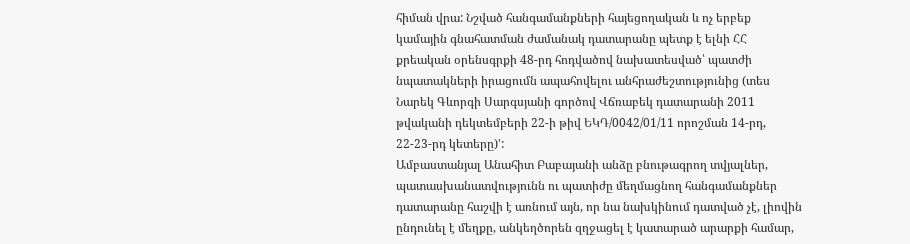հիման վրա: Նշված հանգամանքների հայեցողական և ոչ երբեք կամային գնահատման ժամանակ դատարանը պետք է ելնի ՀՀ քրեական օրենսգրքի 48-րդ հոդվածով նախատեսված՝ պատժի նպատակների իրացումն ապահովելու անհրաժեշտությունից (տես Նարեկ Գևորգի Սարգսյանի գործով Վճռաբեկ դատարանի 2011 թվականի դեկտեմբերի 22-ի թիվ ԵԿԴ/0042/01/11 որոշման 14-րդ, 22-23-րդ կետերը)՚:
Ամբաստանյալ Անահիտ Բաբայանի անձը բնութագրող տվյալներ, պատասխանատվությունն ու պատիժը մեղմացնող հանգամանքներ դատարանը հաշվի է առնում այն, որ նա նախկինում դատված չէ, լիովին ընդունել է մեղքը, անկեղծորեն զղջացել է կատարած արարքի համար,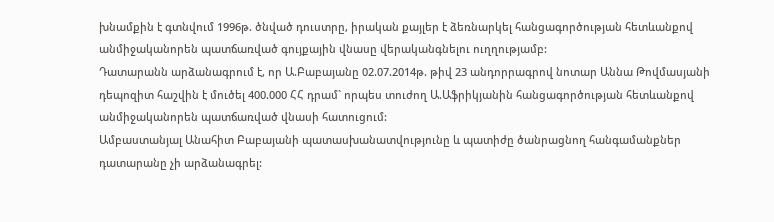խնամքին է գտնվում 1996թ. ծնված դուստրը, իրական քայլեր է ձեռնարկել հանցագործության հետևանքով անմիջականորեն պատճառված գույքային վնասը վերականգնելու ուղղությամբ:
Դատարանն արձանագրում է, որ Ա.Բաբայանը 02.07.2014թ. թիվ 23 անդորրագրով նոտար Աննա Թովմասյանի դեպոզիտ հաշվին է մուծել 400.000 ՀՀ դրամ` որպես տուժող Ա.Աֆրիկյանին հանցագործության հետևանքով անմիջականորեն պատճառված վնասի հատուցում:
Ամբաստանյալ Անահիտ Բաբայանի պատասխանատվությունը և պատիժը ծանրացնող հանգամանքներ դատարանը չի արձանագրել: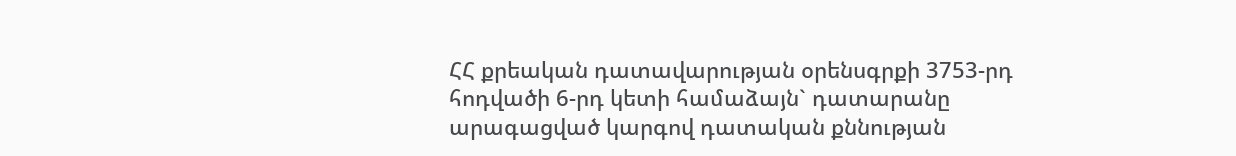ՀՀ քրեական դատավարության օրենսգրքի 3753-րդ հոդվածի 6-րդ կետի համաձայն` դատարանը արագացված կարգով դատական քննության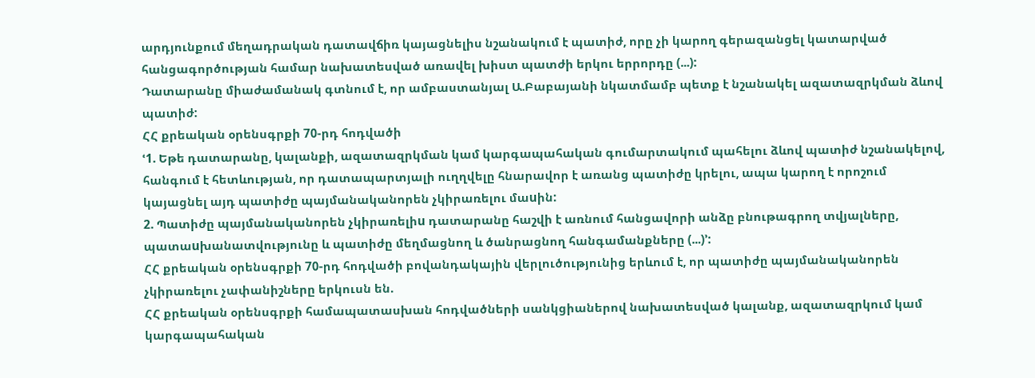արդյունքում մեղադրական դատավճիռ կայացնելիս նշանակում է պատիժ, որը չի կարող գերազանցել կատարված հանցագործության համար նախատեսված առավել խիստ պատժի երկու երրորդը (...):
Դատարանը միաժամանակ գտնում է, որ ամբաստանյալ Ա.Բաբայանի նկատմամբ պետք է նշանակել ազատազրկման ձևով պատիժ:
ՀՀ քրեական օրենսգրքի 70-րդ հոդվածի
ՙ1. Եթե դատարանը, կալանքի, ազատազրկման կամ կարգապահական գումարտակում պահելու ձևով պատիժ նշանակելով, հանգում է հետևության, որ դատապարտյալի ուղղվելը հնարավոր է առանց պատիժը կրելու, ապա կարող է որոշում կայացնել այդ պատիժը պայմանականորեն չկիրառելու մաuին:
2. Պատիժը պայմանականորեն չկիրառելիu դատարանը հաշվի է առնում հանցավորի անձը բնութագրող տվյալները, պատաuխանատվությունը և պատիժը մեղմացնող և ծանրացնող հանգամանքները (...)՚:
ՀՀ քրեական օրենսգրքի 70-րդ հոդվածի բովանդակային վերլուծությունից երևում է, որ պատիժը պայմանականորեն չկիրառելու չափանիշները երկուսն են.
ՀՀ քրեական օրենսգրքի համապատասխան հոդվածների սանկցիաներով նախատեսված կալանք, ազատազրկում կամ կարգապահական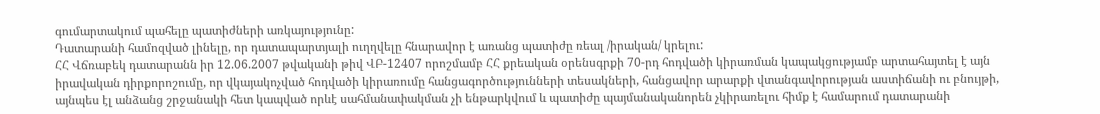գումարտակում պահելը պատիժների առկայությունը:
Դատարանի համոզված լինելը, որ դատապարտյալի ուղղվելը հնարավոր է առանց պատիժը ռեալ /իրական/ կրելու:
ՀՀ Վճռաբեկ դատարանն իր 12.06.2007 թվականի թիվ ՎԲ-12407 որոշմամբ ՀՀ քրեական օրենսգրքի 70-րդ հոդվածի կիրառման կապակցությամբ արտահայտել է այն իրավական դիրքորոշումը, որ վկայակոչված հոդվածի կիրառումը հանցագործությունների տեսակների, հանցավոր արարքի վտանգավորության աստիճանի ու բնույթի, այնպես էլ անձանց շրջանակի հետ կապված որևէ սահմանափակման չի ենթարկվում և պատիժը պայմանականորեն չկիրառելու հիմք է համարում դատարանի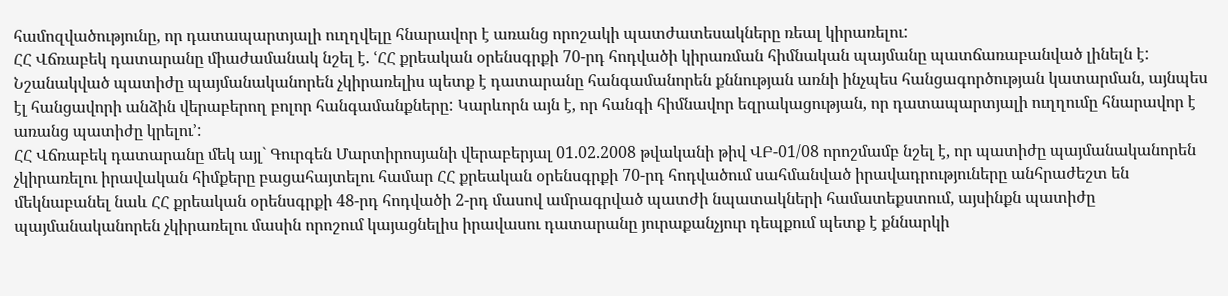համոզվածությունը, որ դատապարտյալի ուղղվելը հնարավոր է առանց որոշակի պատժատեսակները ռեալ կիրառելու:
ՀՀ Վճռաբեկ դատարանը միաժամանակ նշել է. ՙՀՀ քրեական օրենսգրքի 70-րդ հոդվածի կիրառման հիմնական պայմանը պատճառաբանված լինելն է: Նշանակված պատիժը պայմանականորեն չկիրառելիս պետք է դատարանը հանգամանորեն քննության առնի ինչպես հանցագործության կատարման, այնպես էլ հանցավորի անձին վերաբերող բոլոր հանգամանքները: Կարևորն այն է, որ հանգի հիմնավոր եզրակացության, որ դատապարտյալի ուղղումը հնարավոր է առանց պատիժը կրելու՚:
ՀՀ Վճռաբեկ դատարանը մեկ այլ` Գուրգեն Մարտիրոսյանի վերաբերյալ 01.02.2008 թվականի թիվ ՎԲ-01/08 որոշմամբ նշել է, որ պատիժը պայմանականորեն չկիրառելու իրավական հիմքերը բացահայտելու համար ՀՀ քրեական օրենսգրքի 70-րդ հոդվածում սահմանված իրավադրություները անհրաժեշտ են մեկնաբանել նաև ՀՀ քրեական օրենսգրքի 48-րդ հոդվածի 2-րդ մասով ամրագրված պատժի նպատակների համատեքստում, այսինքն պատիժը պայմանականորեն չկիրառելու մասին որոշում կայացնելիս իրավասու դատարանը յուրաքանչյուր դեպքում պետք է քննարկի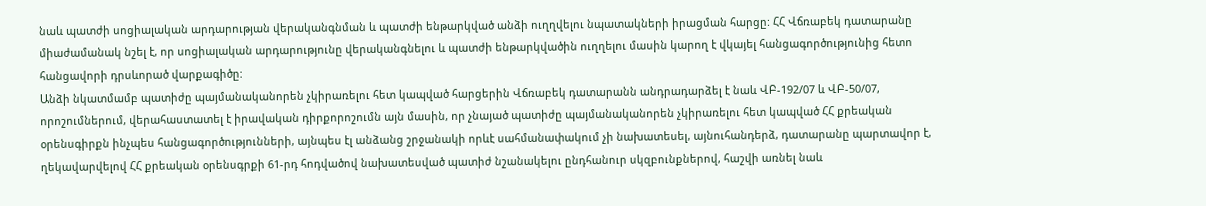նաև պատժի սոցիալական արդարության վերականգնման և պատժի ենթարկված անձի ուղղվելու նպատակների իրացման հարցը: ՀՀ Վճռաբեկ դատարանը միաժամանակ նշել է, որ սոցիալական արդարությունը վերականգնելու և պատժի ենթարկվածին ուղղելու մասին կարող է վկայել հանցագործությունից հետո հանցավորի դրսևորած վարքագիծը:
Անձի նկատմամբ պատիժը պայմանականորեն չկիրառելու հետ կապված հարցերին Վճռաբեկ դատարանն անդրադարձել է նաև ՎԲ-192/07 և ՎԲ-50/07, որոշումներում, վերահաստատել է իրավական դիրքորոշումն այն մասին, որ չնայած պատիժը պայմանականորեն չկիրառելու հետ կապված ՀՀ քրեական օրենսգիրքն ինչպես հանցագործությունների, այնպես էլ անձանց շրջանակի որևէ սահմանափակում չի նախատեսել, այնուհանդերձ, դատարանը պարտավոր է, ղեկավարվելով ՀՀ քրեական օրենսգրքի 61-րդ հոդվածով նախատեսված պատիժ նշանակելու ընդհանուր սկզբունքներով, հաշվի առնել նաև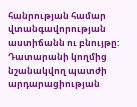հանրության համար վտանգավորության աստիճանն ու բնույթը: Դատարանի կողմից նշանակվող պատժի արդարացիության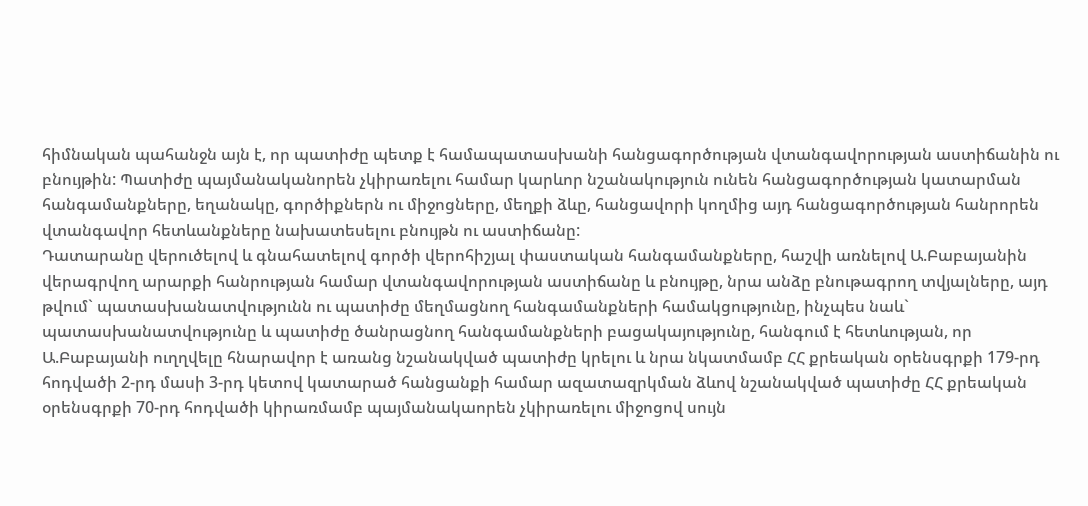հիմնական պահանջն այն է, որ պատիժը պետք է համապատասխանի հանցագործության վտանգավորության աստիճանին ու բնույթին: Պատիժը պայմանականորեն չկիրառելու համար կարևոր նշանակություն ունեն հանցագործության կատարման հանգամանքները, եղանակը, գործիքներն ու միջոցները, մեղքի ձևը, հանցավորի կողմից այդ հանցագործության հանրորեն վտանգավոր հետևանքները նախատեսելու բնույթն ու աստիճանը:
Դատարանը վերուծելով և գնահատելով գործի վերոհիշյալ փաստական հանգամանքները, հաշվի առնելով Ա.Բաբայանին վերագրվող արարքի հանրության համար վտանգավորության աստիճանը և բնույթը, նրա անձը բնութագրող տվյալները, այդ թվում` պատասխանատվությունն ու պատիժը մեղմացնող հանգամանքների համակցությունը, ինչպես նաև` պատասխանատվությունը և պատիժը ծանրացնող հանգամանքների բացակայությունը, հանգում է հետևության, որ Ա.Բաբայանի ուղղվելը հնարավոր է առանց նշանակված պատիժը կրելու և նրա նկատմամբ ՀՀ քրեական օրենսգրքի 179-րդ հոդվածի 2-րդ մասի 3-րդ կետով կատարած հանցանքի համար ազատազրկման ձևով նշանակված պատիժը ՀՀ քրեական օրենսգրքի 70-րդ հոդվածի կիրառմամբ պայմանակաորեն չկիրառելու միջոցով սույն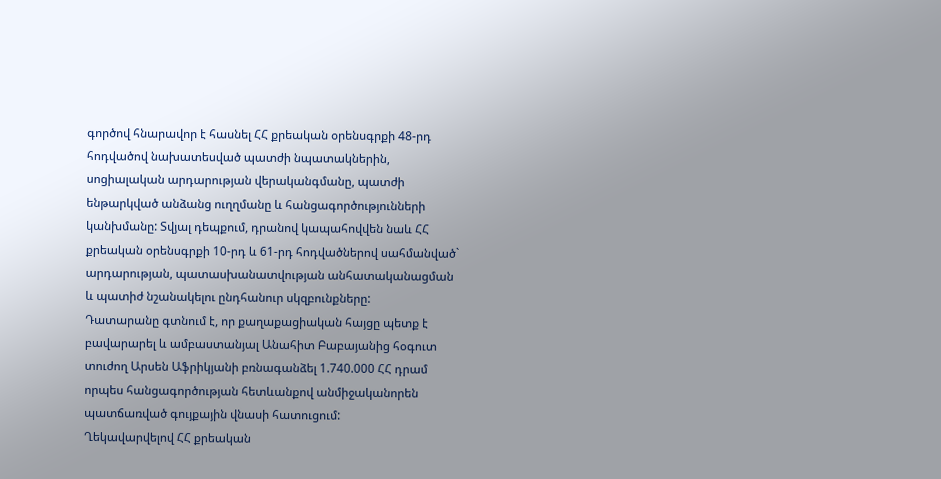գործով հնարավոր է հասնել ՀՀ քրեական օրենսգրքի 48-րդ հոդվածով նախատեսված պատժի նպատակներին, սոցիալական արդարության վերականգմանը, պատժի ենթարկված անձանց ուղղմանը և հանցագործությունների կանխմանը: Տվյալ դեպքում, դրանով կապահովվեն նաև ՀՀ քրեական օրենսգրքի 10-րդ և 61-րդ հոդվածներով սահմանված` արդարության, պատասխանատվության անհատականացման և պատիժ նշանակելու ընդհանուր սկզբունքները:
Դատարանը գտնում է, որ քաղաքացիական հայցը պետք է բավարարել և ամբաստանյալ Անահիտ Բաբայանից հօգուտ տուժող Արսեն Աֆրիկյանի բռնագանձել 1.740.000 ՀՀ դրամ որպես հանցագործության հետևանքով անմիջականորեն պատճառված գույքային վնասի հատուցում:
Ղեկավարվելով ՀՀ քրեական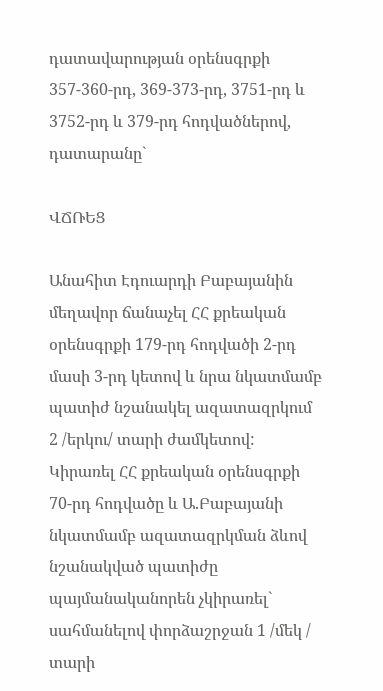դատավարության օրենսգրքի 357-360-րդ, 369-373-րդ, 3751-րդ և 3752-րդ և 379-րդ հոդվածներով, դատարանը`

ՎՃՌԵՑ

Անահիտ Էդուարդի Բաբայանին մեղավոր ճանաչել ՀՀ քրեական օրենսգրքի 179-րդ հոդվածի 2-րդ մասի 3-րդ կետով և նրա նկատմամբ պատիժ նշանակել ազատազրկում 2 /երկու/ տարի ժամկետով:
Կիրառել ՀՀ քրեական օրենսգրքի 70-րդ հոդվածը և Ա.Բաբայանի նկատմամբ ազատազրկման ձևով նշանակված պատիժը պայմանականորեն չկիրառել` սահմանելով փորձաշրջան 1 /մեկ / տարի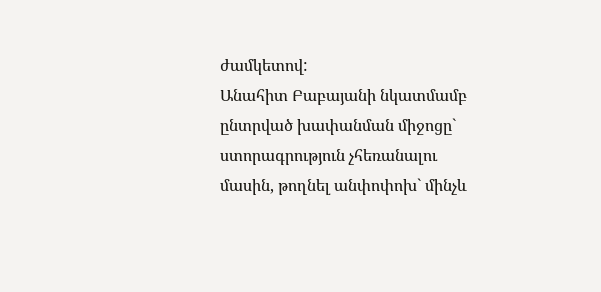ժամկետով:
Անահիտ Բաբայանի նկատմամբ ընտրված խափանման միջոցը` ստորագրություն չհեռանալու մասին, թողնել անփոփոխ` մինչև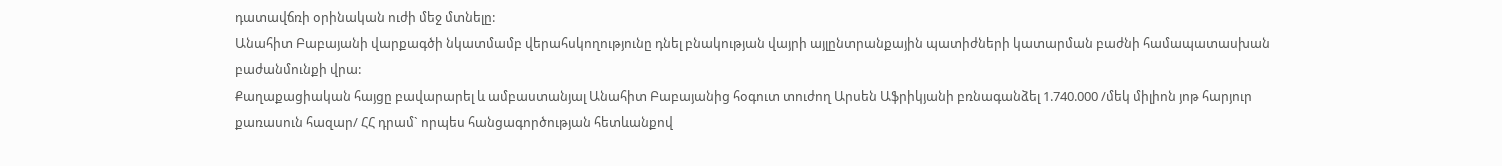դատավճռի օրինական ուժի մեջ մտնելը:
Անահիտ Բաբայանի վարքագծի նկատմամբ վերահսկողությունը դնել բնակության վայրի այլընտրանքային պատիժների կատարման բաժնի համապատասխան բաժանմունքի վրա:
Քաղաքացիական հայցը բավարարել և ամբաստանյալ Անահիտ Բաբայանից հօգուտ տուժող Արսեն Աֆրիկյանի բռնագանձել 1.740.000 /մեկ միլիոն յոթ հարյուր քառասուն հազար/ ՀՀ դրամ` որպես հանցագործության հետևանքով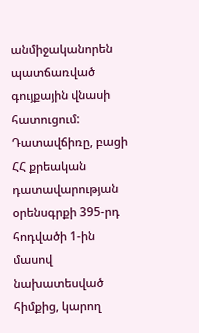անմիջականորեն պատճառված գույքային վնասի հատուցում:
Դատավճիռը, բացի ՀՀ քրեական դատավարության օրենսգրքի 395-րդ հոդվածի 1-ին մասով նախատեսված հիմքից, կարող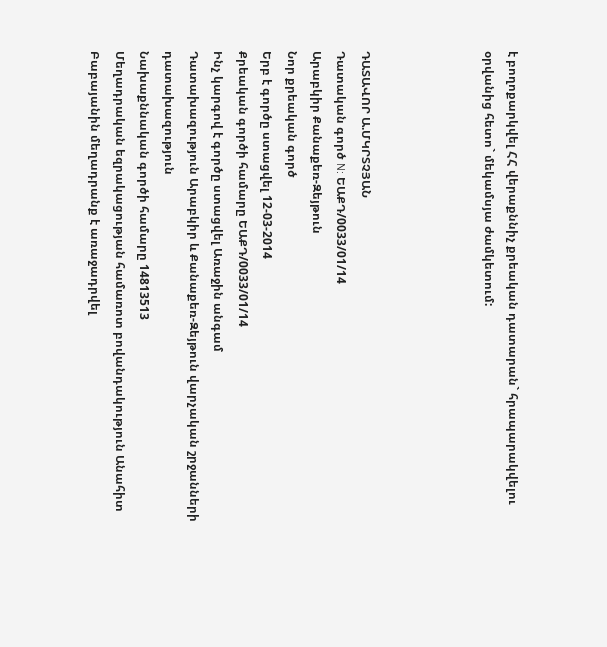է բողոքարկվել ՀՀ վերաքննիչ քրեական դատարան` հրապարակվելու օրվանից հետո` մեկամսյա ժամկետում:




ԴԱՏԱՎՈՐ Ա.ՄԿՐՏՉՅԱՆ
Դատական գործ N: ԵԱՔԴ/0033/01/14
Արաբկիր Քանաքեռ-Զեյթուն
Նոր քրեական գործ
Երբ է գործը ստացվել 12-03-2014
Քրեական գործի համարը ԵԱՔԴ/0033/01/14
Ինչ կարգով է գործը ստացվել Առաջին անգամ
Դատախազություն Արաբկիր և Քանաքեռ-Զեյթուն վարչական շրջանների դատախազություն
Նախաքննական գործի համարը 14813513
Մեղադրական եզրակացության համառոտ բովանդակություն Անահիտ Բաբայանին մեղադրանք է առաջադրվել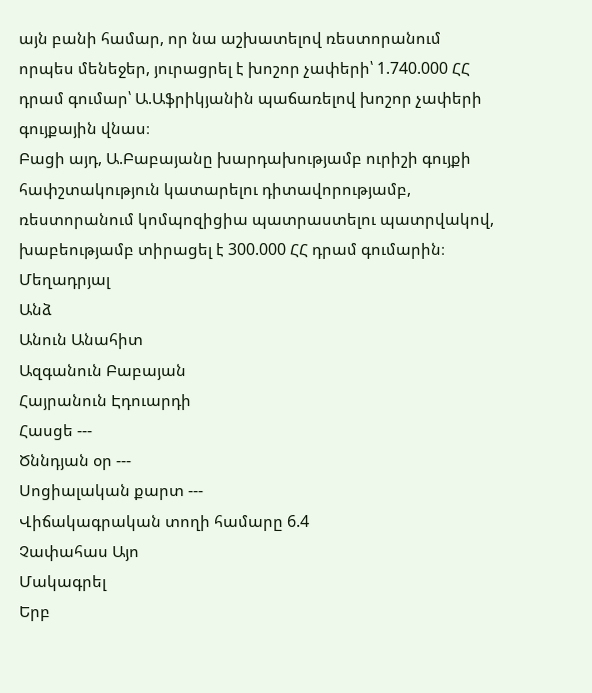այն բանի համար, որ նա աշխատելով ռեստորանում որպես մենեջեր, յուրացրել է խոշոր չափերի՝ 1.740.000 ՀՀ դրամ գումար՝ Ա.Աֆրիկյանին պաճառելով խոշոր չափերի գույքային վնաս։
Բացի այդ, Ա.Բաբայանը խարդախությամբ ուրիշի գույքի հափշտակություն կատարելու դիտավորությամբ, ռեստորանում կոմպոզիցիա պատրաստելու պատրվակով, խաբեությամբ տիրացել է 300.000 ՀՀ դրամ գումարին։
Մեղադրյալ
Անձ
Անուն Անահիտ
Ազգանուն Բաբայան
Հայրանուն Էդուարդի
Հասցե ---
Ծննդյան օր ---
Սոցիալական քարտ ---
Վիճակագրական տողի համարը 6.4
Չափահաս Այո
Մակագրել
Երբ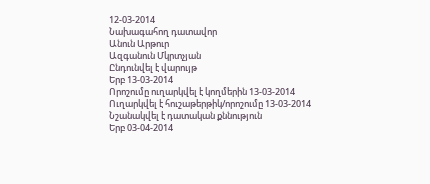12-03-2014
Նախագահող դատավոր
Անուն Արթուր
Ազգանուն Մկրտչյան
Ընդունվել է վարույթ
Երբ 13-03-2014
Որոշումը ուղարկվել է կողմերին 13-03-2014
Ուղարկվել է հուշաթերթիկ/որոշումը 13-03-2014
Նշանակվել է դատական քննություն
Երբ 03-04-2014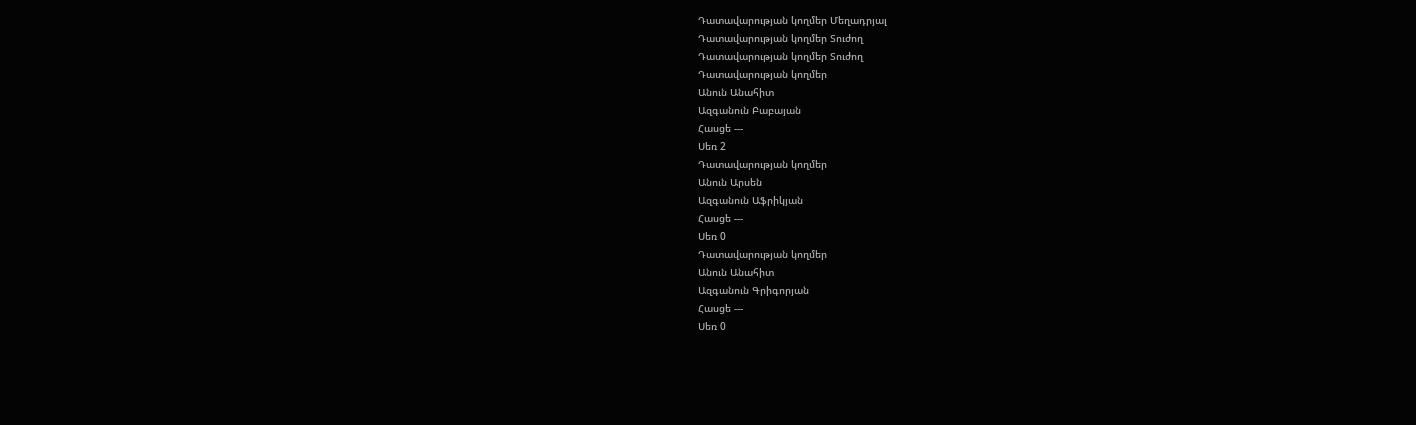Դատավարության կողմեր Մեղադրյալ
Դատավարության կողմեր Տուժող
Դատավարության կողմեր Տուժող
Դատավարության կողմեր
Անուն Անահիտ
Ազգանուն Բաբայան
Հասցե ---
Սեռ 2
Դատավարության կողմեր
Անուն Արսեն
Ազգանուն Աֆրիկյան
Հասցե ---
Սեռ 0
Դատավարության կողմեր
Անուն Անահիտ
Ազգանուն Գրիգորյան
Հասցե ---
Սեռ 0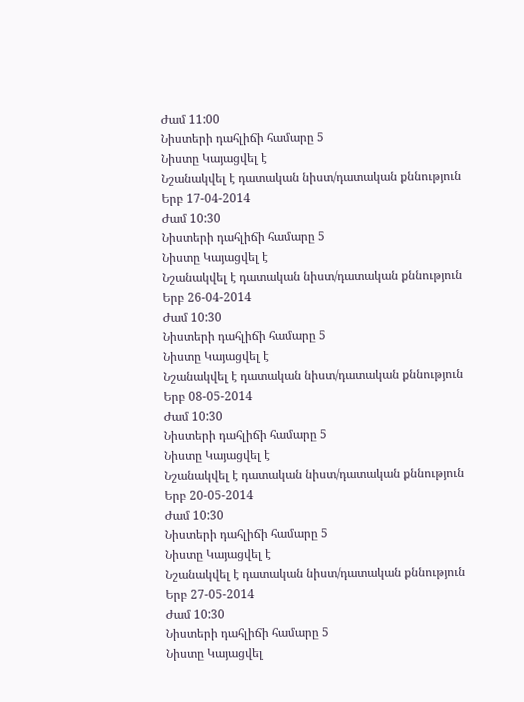Ժամ 11:00
Նիստերի դահլիճի համարը 5
Նիստը Կայացվել է
Նշանակվել է դատական նիստ/դատական քննություն
Երբ 17-04-2014
Ժամ 10:30
Նիստերի դահլիճի համարը 5
Նիստը Կայացվել է
Նշանակվել է դատական նիստ/դատական քննություն
Երբ 26-04-2014
Ժամ 10:30
Նիստերի դահլիճի համարը 5
Նիստը Կայացվել է
Նշանակվել է դատական նիստ/դատական քննություն
Երբ 08-05-2014
Ժամ 10:30
Նիստերի դահլիճի համարը 5
Նիստը Կայացվել է
Նշանակվել է դատական նիստ/դատական քննություն
Երբ 20-05-2014
Ժամ 10:30
Նիստերի դահլիճի համարը 5
Նիստը Կայացվել է
Նշանակվել է դատական նիստ/դատական քննություն
Երբ 27-05-2014
Ժամ 10:30
Նիստերի դահլիճի համարը 5
Նիստը Կայացվել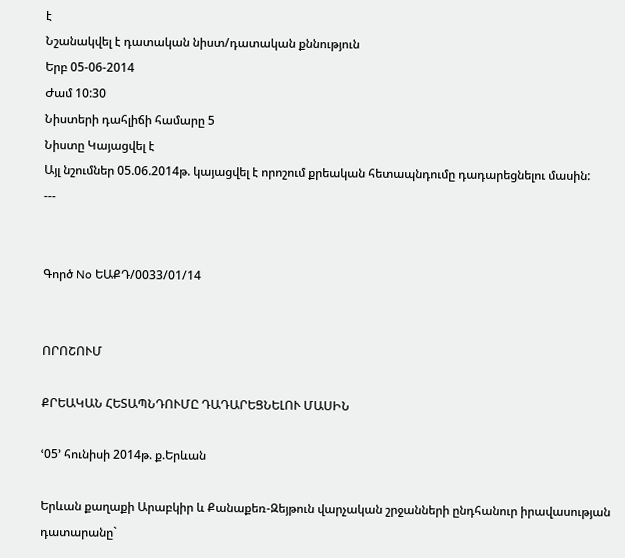է
Նշանակվել է դատական նիստ/դատական քննություն
Երբ 05-06-2014
Ժամ 10:30
Նիստերի դահլիճի համարը 5
Նիստը Կայացվել է
Այլ նշումներ 05.06.2014թ. կայացվել է որոշում քրեական հետապնդումը դադարեցնելու մասին:
---


Գործ No ԵԱՔԴ/0033/01/14


ՈՐՈՇՈՒՄ

ՔՐԵԱԿԱՆ ՀԵՏԱՊՆԴՈՒՄԸ ԴԱԴԱՐԵՑՆԵԼՈՒ ՄԱՍԻՆ

ՙ05՚ հունիսի 2014թ. ք.Երևան

Երևան քաղաքի Արաբկիր և Քանաքեռ-Զեյթուն վարչական շրջանների ընդհանուր իրավասության դատարանը`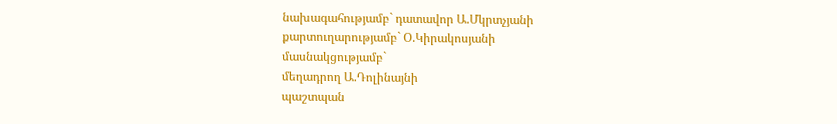նախագահությամբ` դատավոր Ա.Մկրտչյանի
քարտուղարությամբ` Օ.Կիրակոսյանի
մասնակցությամբ`
մեղադրող Ա.Դոլինայնի
պաշտպան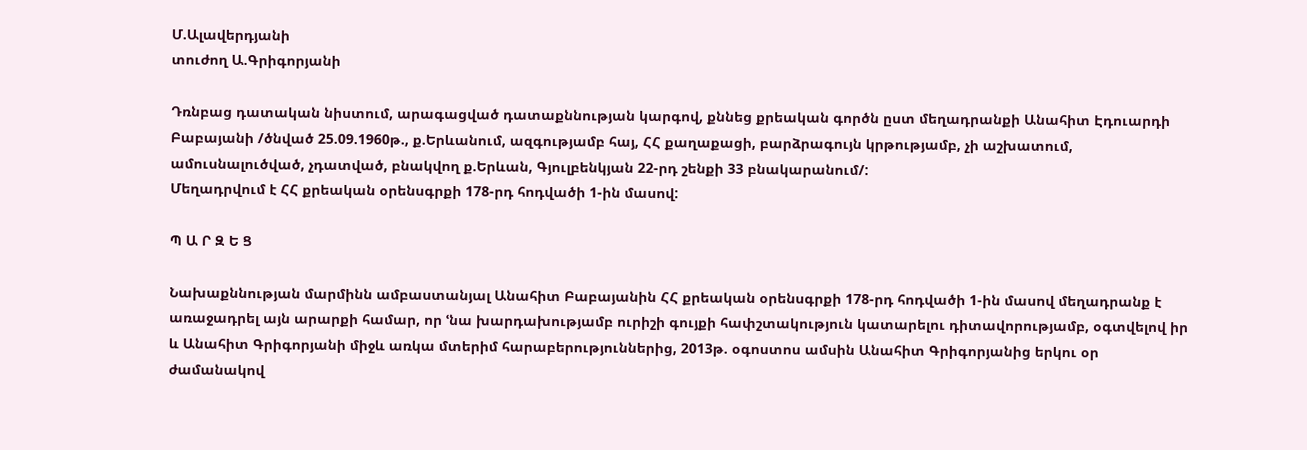Մ.Ալավերդյանի
տուժող Ա.Գրիգորյանի

Դռնբաց դատական նիստում, արագացված դատաքննության կարգով, քննեց քրեական գործն ըստ մեղադրանքի Անահիտ Էդուարդի Բաբայանի /ծնված 25.09.1960թ., ք.Երևանում, ազգությամբ հայ, ՀՀ քաղաքացի, բարձրագույն կրթությամբ, չի աշխատում, ամուսնալուծված, չդատված, բնակվող ք.Երևան, Գյուլբենկյան 22-րդ շենքի 33 բնակարանում/:
Մեղադրվում է ՀՀ քրեական օրենսգրքի 178-րդ հոդվածի 1-ին մասով:

Պ Ա Ր Զ Ե Ց

Նախաքննության մարմինն ամբաստանյալ Անահիտ Բաբայանին ՀՀ քրեական օրենսգրքի 178-րդ հոդվածի 1-ին մասով մեղադրանք է առաջադրել այն արարքի համար, որ ՙնա խարդախությամբ ուրիշի գույքի հափշտակություն կատարելու դիտավորությամբ, օգտվելով իր և Անահիտ Գրիգորյանի միջև առկա մտերիմ հարաբերություններից, 2013թ. օգոստոս ամսին Անահիտ Գրիգորյանից երկու օր ժամանակով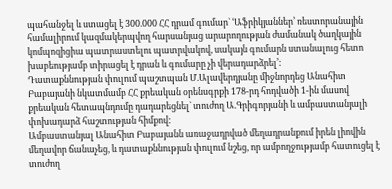պահանջել և ստացել է 300.000 ՀՀ դրամ գումար` ՙԱֆրիկյաններ՚ ռեստորանային համալիրում կազմակերպվող հարսանյաց արարողության ժամանակ ծաղկային կոմպոզիցիա պատրաստելու պատրվակով, սակայն գումարն ստանալուց հետո խաբեությամբ տիրացել է դրան և գումարը չի վերադարձրել՚:
Դատաքննության փուլում պաշտպան Մ.Ալավերդյանը միջնորդեց Անահիտ Բաբայանի նկատմամբ ՀՀ քրեական օրենսգրքի 178-րդ հոդվածի 1-ին մասով քրեական հետապնդումը դադարեցնել` տուժող Ա.Գրիգորյանի և ամբաստանյալի փոխադարձ հաշտության հիմքով:
Ամբաստանյալ Անահիտ Բաբայանն առաջադրված մեղադրանքում իրեն լիովին մեղավոր ճանաչեց, և դատաքննության փուլում նշեց, որ ամբողջությամբ հատուցել է տուժող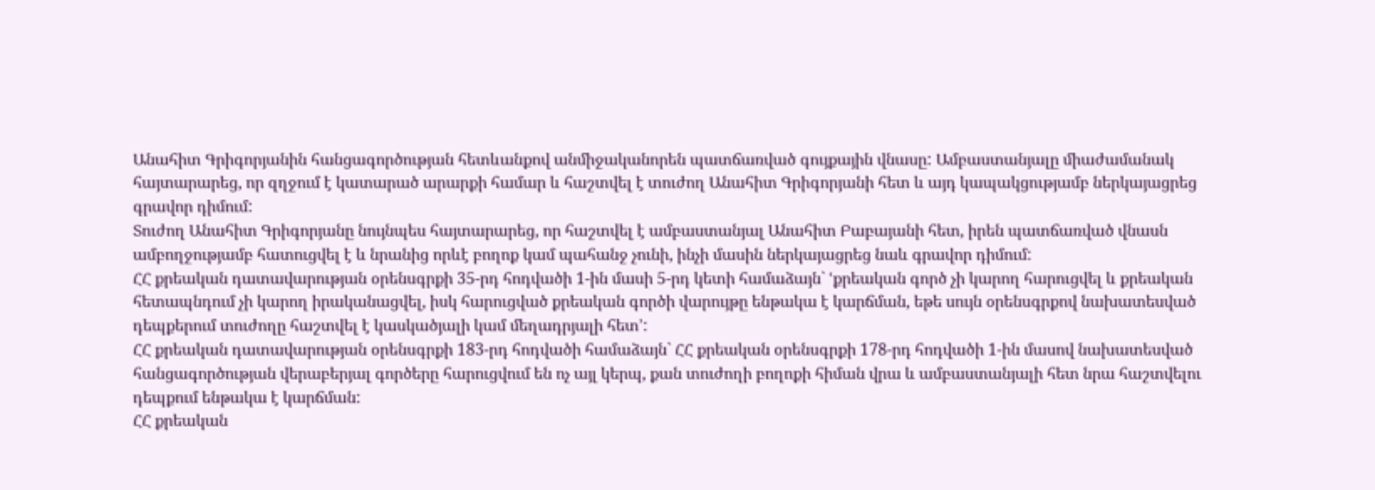Անահիտ Գրիգորյանին հանցագործության հետևանքով անմիջականորեն պատճառված գույքային վնասը: Ամբաստանյալը միաժամանակ հայտարարեց, որ զղջում է կատարած արարքի համար և հաշտվել է տուժող Անահիտ Գրիգորյանի հետ և այդ կապակցությամբ ներկայացրեց գրավոր դիմում:
Տուժող Անահիտ Գրիգորյանը նույնպես հայտարարեց, որ հաշտվել է ամբաստանյալ Անահիտ Բաբայանի հետ, իրեն պատճառված վնասն ամբողջությամբ հատուցվել է և նրանից որևէ բողոք կամ պահանջ չունի, ինչի մասին ներկայացրեց նաև գրավոր դիմում:
ՀՀ քրեական դատավարության օրենսգրքի 35-րդ հոդվածի 1-ին մասի 5-րդ կետի համաձայն` ՙքրեական գործ չի կարող հարուցվել և քրեական հետապնդում չի կարող իրականացվել, իսկ հարուցված քրեական գործի վարույթը ենթակա է կարճման, եթե սույն օրենսգրքով նախատեսված դեպքերում տուժողը հաշտվել է կասկածյալի կամ մեղադրյալի հետ՚:
ՀՀ քրեական դատավարության օրենսգրքի 183-րդ հոդվածի համաձայն` ՀՀ քրեական օրենսգրքի 178-րդ հոդվածի 1-ին մասով նախատեսված հանցագործության վերաբերյալ գործերը հարուցվում են ոչ այլ կերպ, քան տուժողի բողոքի հիման վրա և ամբաստանյալի հետ նրա հաշտվելու դեպքում ենթակա է կարճման:
ՀՀ քրեական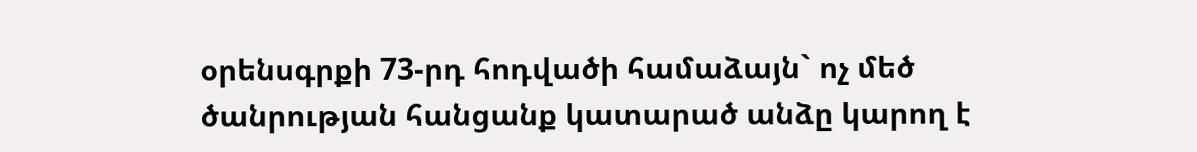օրենսգրքի 73-րդ հոդվածի համաձայն` ոչ մեծ ծանրության հանցանք կատարած անձը կարող է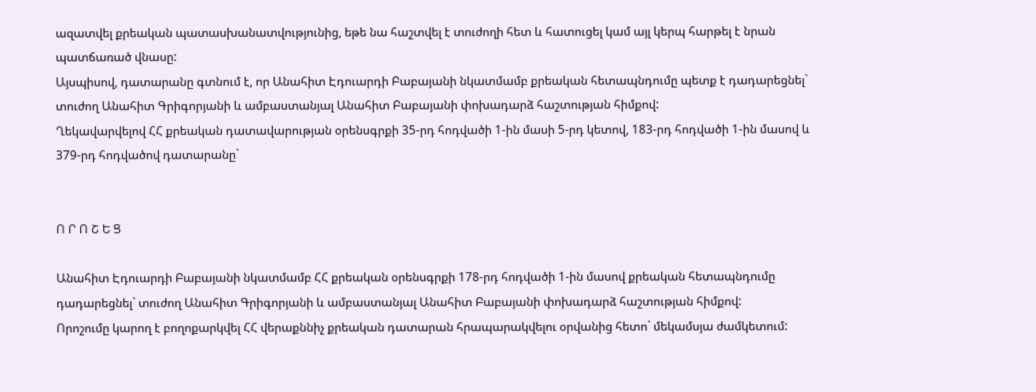ազատվել քրեական պատասխանատվությունից, եթե նա հաշտվել է տուժողի հետ և հատուցել կամ այլ կերպ հարթել է նրան պատճառած վնասը:
Այսպիսով, դատարանը գտնում է, որ Անահիտ Էդուարդի Բաբայանի նկատմամբ քրեական հետապնդումը պետք է դադարեցնել` տուժող Անահիտ Գրիգորյանի և ամբաստանյալ Անահիտ Բաբայանի փոխադարձ հաշտության հիմքով:
Ղեկավարվելով ՀՀ քրեական դատավարության օրենսգրքի 35-րդ հոդվածի 1-ին մասի 5-րդ կետով, 183-րդ հոդվածի 1-ին մասով և 379-րդ հոդվածով դատարանը`


Ո Ր Ո Շ Ե Ց

Անահիտ Էդուարդի Բաբայանի նկատմամբ ՀՀ քրեական օրենսգրքի 178-րդ հոդվածի 1-ին մասով քրեական հետապնդումը դադարեցնել` տուժող Անահիտ Գրիգորյանի և ամբաստանյալ Անահիտ Բաբայանի փոխադարձ հաշտության հիմքով:
Որոշումը կարող է բողոքարկվել ՀՀ վերաքննիչ քրեական դատարան հրապարակվելու օրվանից հետո` մեկամսյա ժամկետում: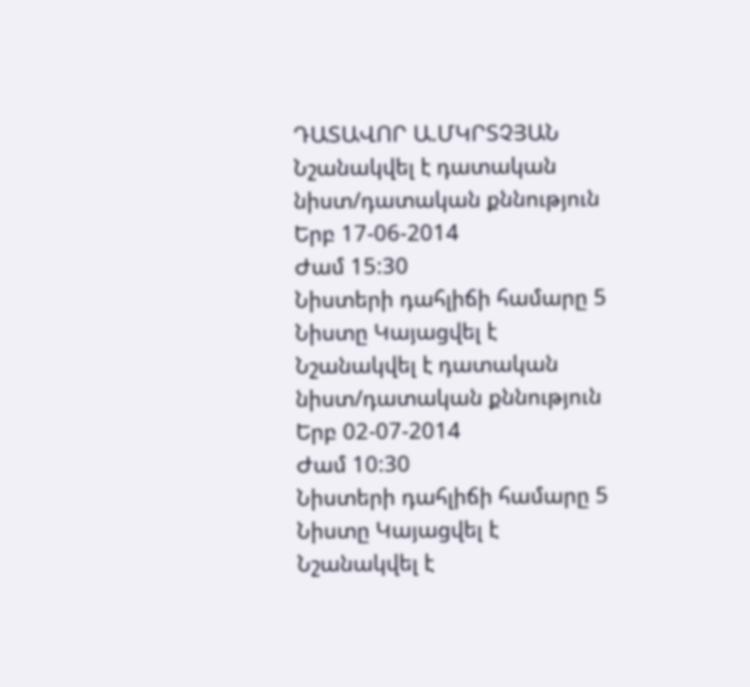ԴԱՏԱՎՈՐ Ա.ՄԿՐՏՉՅԱՆ
Նշանակվել է դատական նիստ/դատական քննություն
Երբ 17-06-2014
Ժամ 15:30
Նիստերի դահլիճի համարը 5
Նիստը Կայացվել է
Նշանակվել է դատական նիստ/դատական քննություն
Երբ 02-07-2014
Ժամ 10:30
Նիստերի դահլիճի համարը 5
Նիստը Կայացվել է
Նշանակվել է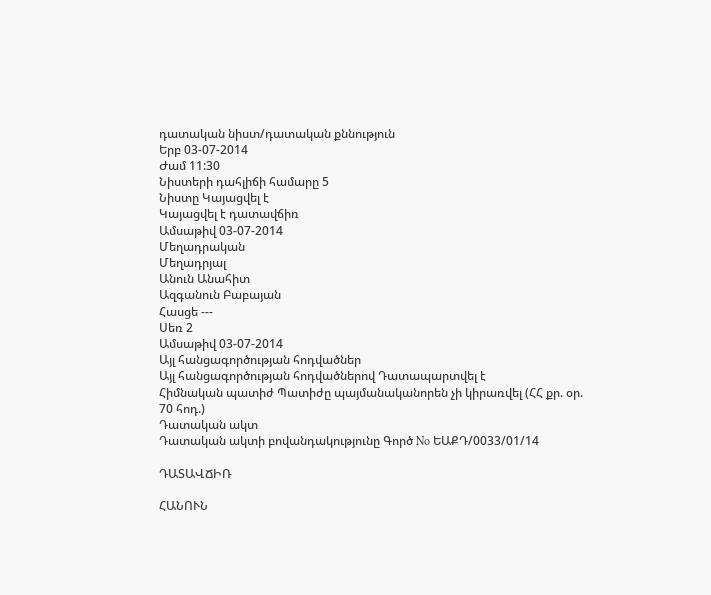դատական նիստ/դատական քննություն
Երբ 03-07-2014
Ժամ 11:30
Նիստերի դահլիճի համարը 5
Նիստը Կայացվել է
Կայացվել է դատավճիռ
Ամսաթիվ 03-07-2014
Մեղադրական
Մեղադրյալ
Անուն Անահիտ
Ազգանուն Բաբայան
Հասցե ---
Սեռ 2
Ամսաթիվ 03-07-2014
Այլ հանցագործության հոդվածներ
Այլ հանցագործության հոդվածներով Դատապարտվել է
Հիմնական պատիժ Պատիժը պայմանականորեն չի կիրառվել (ՀՀ քր. օր. 70 հոդ.)
Դատական ակտ
Դատական ակտի բովանդակությունը Գործ No ԵԱՔԴ/0033/01/14

ԴԱՏԱՎՃԻՌ

ՀԱՆՈՒՆ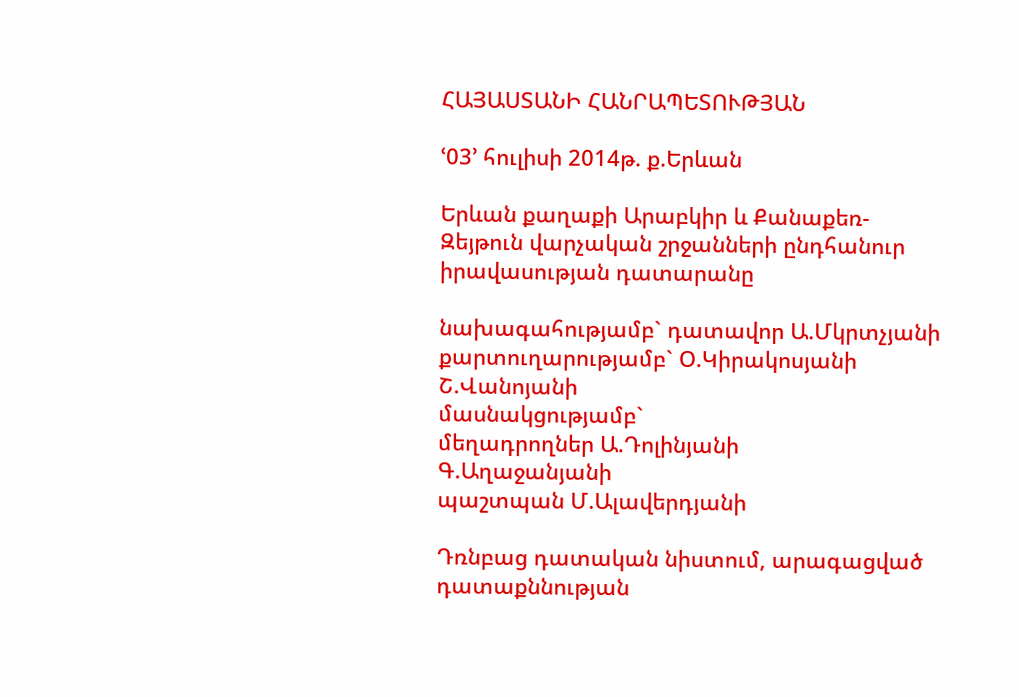ՀԱՅԱՍՏԱՆԻ ՀԱՆՐԱՊԵՏՈՒԹՅԱՆ

ՙ03՚ հուլիսի 2014թ. ք.Երևան

Երևան քաղաքի Արաբկիր և Քանաքեռ-Զեյթուն վարչական շրջանների ընդհանուր իրավասության դատարանը

նախագահությամբ` դատավոր Ա.Մկրտչյանի
քարտուղարությամբ` Օ.Կիրակոսյանի
Շ.Վանոյանի
մասնակցությամբ`
մեղադրողներ Ա.Դոլինյանի
Գ.Աղաջանյանի
պաշտպան Մ.Ալավերդյանի

Դռնբաց դատական նիստում, արագացված դատաքննության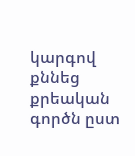կարգով քննեց քրեական գործն ըստ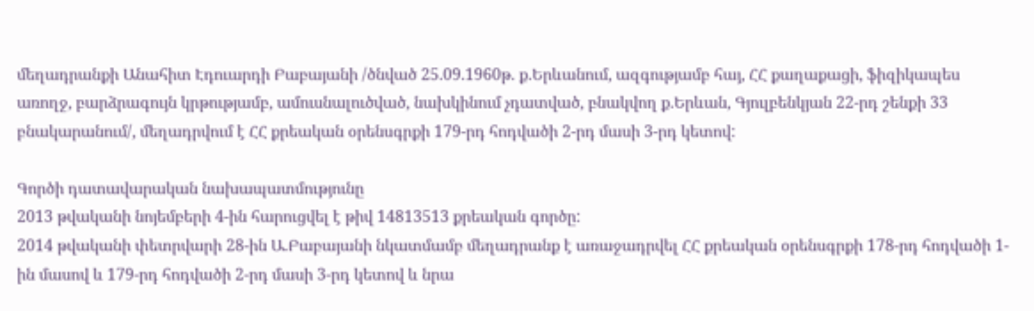մեղադրանքի Անահիտ Էդուարդի Բաբայանի /ծնված 25.09.1960թ. ք.Երևանում, ազգությամբ հայ, ՀՀ քաղաքացի, ֆիզիկապես առողջ, բարձրագույն կրթությամբ, ամուսնալուծված, նախկինում չդատված, բնակվող ք.Երևան, Գյուլբենկյան 22-րդ շենքի 33 բնակարանում/, մեղադրվում է ՀՀ քրեական օրենսգրքի 179-րդ հոդվածի 2-րդ մասի 3-րդ կետով:

Գործի դատավարական նախապատմությունը
2013 թվականի նոյեմբերի 4-ին հարուցվել է թիվ 14813513 քրեական գործը:
2014 թվականի փետրվարի 28-ին Ա.Բաբայանի նկատմամբ մեղադրանք է առաջադրվել ՀՀ քրեական օրենսգրքի 178-րդ հոդվածի 1-ին մասով և 179-րդ հոդվածի 2-րդ մասի 3-րդ կետով և նրա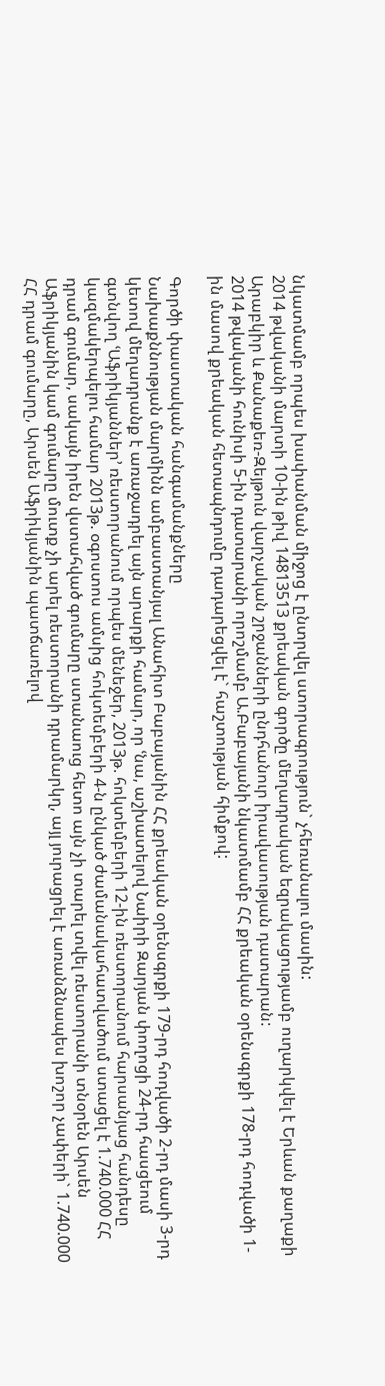նկատմամբ որպես խափանման միջոց է ընտրվել ստորագրություն` չհեռանալու մասին:
2014 թվականի մարտի 10-ին թիվ 14813513 քրեական գործը մեղադրական եզրակացությամբ ուղարկվել է Երևան քաղաքի Արաբկիր և Քանաքեռ-Զեյթուն վարչական շրջանների ընդհանուր իրավասության դատարան:
2014 թվականի հունիսի 5-ին դատարանի որոշմամբ Ա.Բաբայանի նկատմամբ ՀՀ քրեական օրենսգրքի 178-րդ հոդվածի 1-ին մասով քրեական հետապնդումը դադարեցվել է` հաշտության հիմքով:

Գործի փաստական հանգամանքները
Նախաքննության մարմինն ամբաստանյալ Անահիտ Բաբայանին ՀՀ քրեական օրենսգրքի 179-րդ հոդվածի 2-րդ մասի 3-րդ կետով մեղադրանք է առաջադրել այն արարքի համար, որ ՙնա, աշխատելով Նաիրի Զարյան փողոցի 24-րդ հասցեում գտնվող ՙԱֆրիկյաններ՚ ռեստորանում որպես մենեջեր, 2013թ. հոկտեմբերի 12-ին ռեստորանում հարսանյաց հանդեսը կազմակերպելու համար 2013թ. օգոստոս ամսից հոկտեմբերի 4-ն ընկած ժամանակահատվածում ստացել է 1.740.000 ՀՀ դրամ գումար, սակայն իրեն վստահված գումարը ստանաուց հետո այն չի տարել տվել ռեստորանի տնօրեն Արսեն Աֆրիկյանին կամ գումարը մուտք չի արել ռեստորանի դրամարկղ, այլ յուրացրել է առանձնապես խոշոր չափերի` 1.740.000 ՀՀ դրամ գումարը, Արսեն Աֆրիկյանին պատճառելով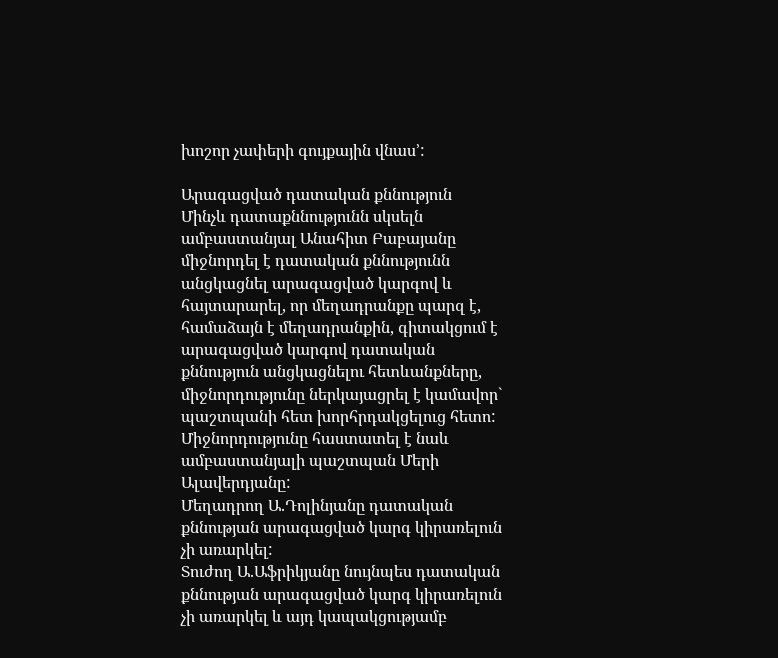խոշոր չափերի գույքային վնաս՚:

Արագացված դատական քննություն
Մինչև դատաքննությունն սկսելն ամբաստանյալ Անահիտ Բաբայանը միջնորդել է դատական քննությունն անցկացնել արագացված կարգով և հայտարարել, որ մեղադրանքը պարզ է, համաձայն է մեղադրանքին, գիտակցում է արագացված կարգով դատական քննություն անցկացնելու հետևանքները, միջնորդությունը ներկայացրել է կամավոր` պաշտպանի հետ խորհրդակցելուց հետո:
Միջնորդությունը հաստատել է նաև ամբաստանյալի պաշտպան Մերի Ալավերդյանը:
Մեղադրող Ա.Դոլինյանը դատական քննության արագացված կարգ կիրառելուն չի առարկել:
Տուժող Ա.Աֆրիկյանը նույնպես դատական քննության արագացված կարգ կիրառելուն չի առարկել և այդ կապակցությամբ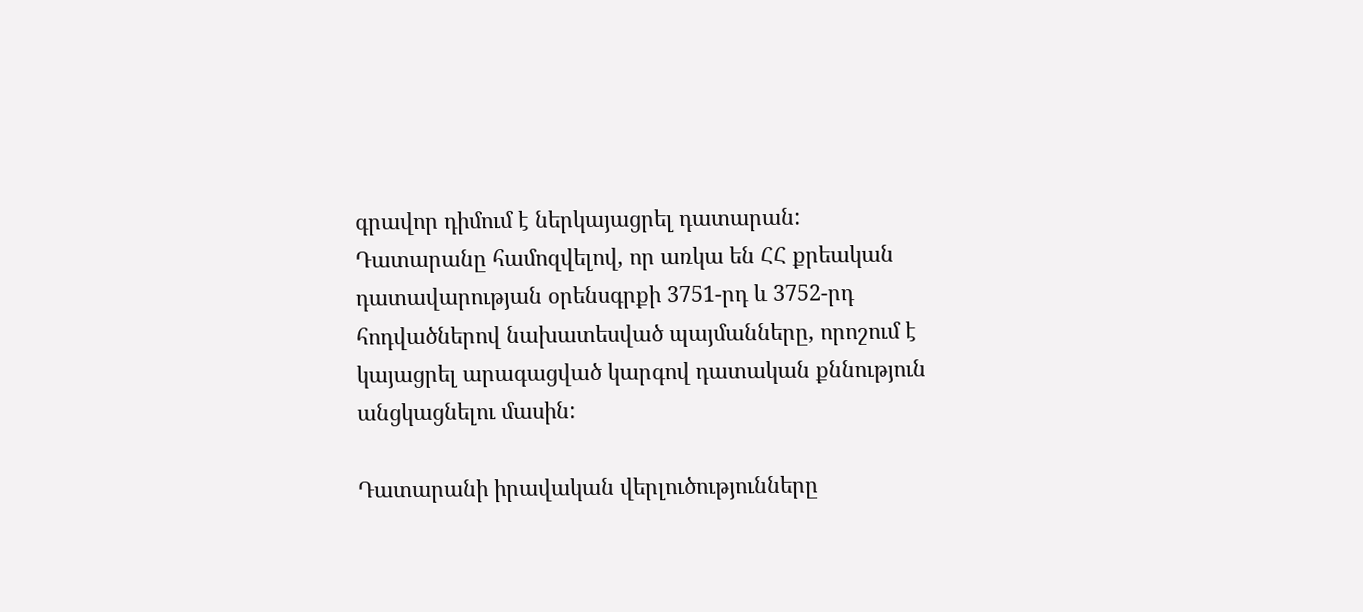գրավոր դիմում է ներկայացրել դատարան:
Դատարանը համոզվելով, որ առկա են ՀՀ քրեական դատավարության օրենսգրքի 3751-րդ և 3752-րդ հոդվածներով նախատեսված պայմանները, որոշում է կայացրել արագացված կարգով դատական քննություն անցկացնելու մասին:

Դատարանի իրավական վերլուծությունները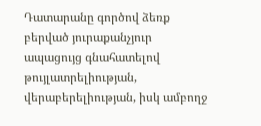Դատարանը գործով ձեռք բերված յուրաքանչյուր ապացույց գնահատելով թույլատրելիության, վերաբերելիության, իսկ ամբողջ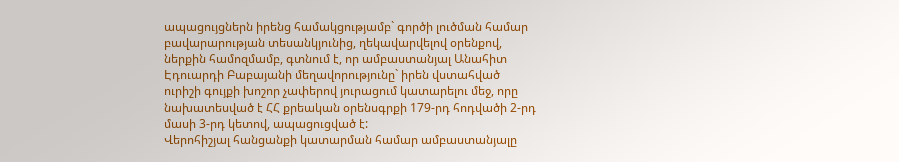ապացույցներն իրենց համակցությամբ` գործի լուծման համար բավարարության տեսանկյունից, ղեկավարվելով օրենքով, ներքին համոզմամբ, գտնում է, որ ամբաստանյալ Անահիտ Էդուարդի Բաբայանի մեղավորությունը` իրեն վստահված ուրիշի գույքի խոշոր չափերով յուրացում կատարելու մեջ, որը նախատեսված է ՀՀ քրեական օրենսգրքի 179-րդ հոդվածի 2-րդ մասի 3-րդ կետով, ապացուցված է:
Վերոհիշյալ հանցանքի կատարման համար ամբաստանյալը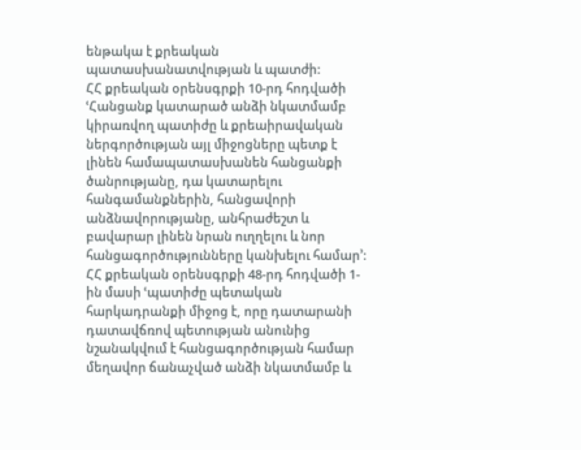ենթակա է քրեական պատասխանատվության և պատժի:
ՀՀ քրեական օրենսգրքի 10-րդ հոդվածի ՙՀանցանք կատարած անձի նկատմամբ կիրառվող պատիժը և քրեաիրավական ներգործության այլ միջոցները պետք է լինեն համապատասխանեն հանցանքի ծանրությանը, դա կատարելու հանգամանքներին, հանցավորի անձնավորությանը, անհրաժեշտ և բավարար լինեն նրան ուղղելու և նոր հանցագործությունները կանխելու համար՚:
ՀՀ քրեական օրենսգրքի 48-րդ հոդվածի 1-ին մասի ՙպատիժը պետական հարկադրանքի միջոց է, որը դատարանի դատավճռով պետության անունից նշանակվում է հանցագործության համար մեղավոր ճանաչված անձի նկատմամբ և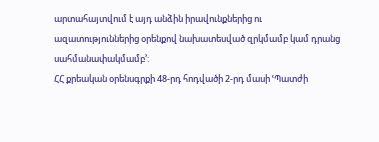արտահայտվում է այդ անձին իրավունքներից ու ազատություններից օրենքով նախատեսված զրկմամբ կամ դրանց սահմանափակմամբ՚:
ՀՀ քրեական օրենսգրքի 48-րդ հոդվածի 2-րդ մասի ՙՊատժի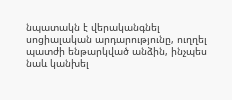նպատակն է վերականգնել սոցիալական արդարությունը, ուղղել պատժի ենթարկված անձին, ինչպես նաև կանխել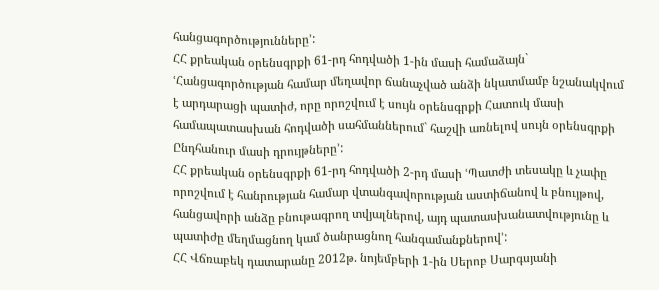հանցագործությունները՚:
ՀՀ քրեական օրենսգրքի 61-րդ հոդվածի 1-ին մասի համաձայն` ՙՀանցագործության համար մեղավոր ճանաչված անձի նկատմամբ նշանակվում է արդարացի պատիժ, որը որոշվում է սույն օրենսգրքի Հատուկ մասի համապատասխան հոդվածի սահմաններում` հաշվի առնելով սույն օրենսգրքի Ընդհանուր մասի դրույթները՚:
ՀՀ քրեական օրենսգրքի 61-րդ հոդվածի 2-րդ մասի ՙՊատժի տեսակը և չափը որոշվում է հանրության համար վտանգավորության աստիճանով և բնույթով, հանցավորի անձը բնութագրող տվյալներով, այդ պատասխանատվությունը և պատիժը մեղմացնող կամ ծանրացնող հանգամանքներով՚:
ՀՀ Վճռաբեկ դատարանը 2012թ. նոյեմբերի 1-ին Սերոբ Սարգսյանի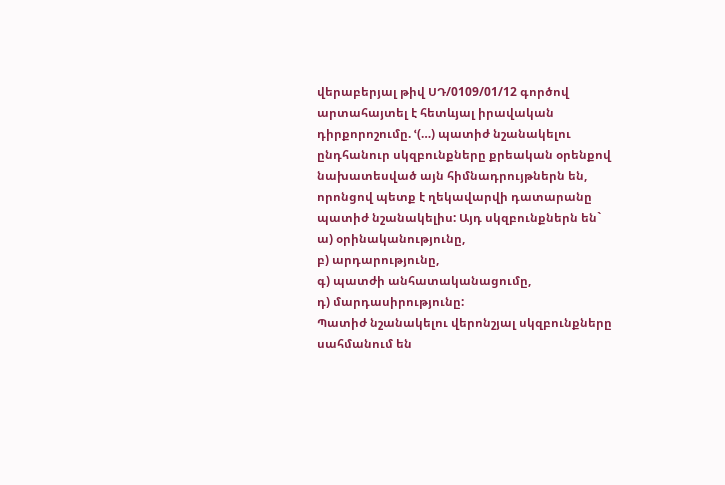վերաբերյալ թիվ ՍԴ/0109/01/12 գործով արտահայտել է հետևյալ իրավական դիրքորոշումը. ՙ(…) պատիժ նշանակելու ընդհանուր սկզբունքները քրեական օրենքով նախատեսված այն հիմնադրույթներն են, որոնցով պետք է ղեկավարվի դատարանը պատիժ նշանակելիս: Այդ սկզբունքներն են`
ա) օրինականությունը,
բ) արդարությունը,
գ) պատժի անհատականացումը,
դ) մարդասիրությունը:
Պատիժ նշանակելու վերոնշյալ սկզբունքները սահմանում են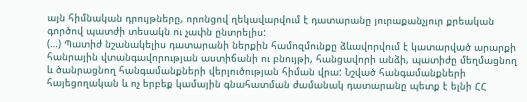այն հիմնական դրույթները, որոնցով ղեկավարվում է դատարանը յուրաքանչյուր քրեական գործով պատժի տեսակն ու չափն ընտրելիս:
(…) Պատիժ նշանակելիս դատարանի ներքին համոզմունքը ձևավորվում է կատարված արարքի հանրային վտանգավորության աստիճանի ու բնույթի, հանցավորի անձի, պատիժը մեղմացնող և ծանրացնող հանգամանքների վերլուծության հիման վրա: Նշված հանգամանքների հայեցողական և ոչ երբեք կամային գնահատման ժամանակ դատարանը պետք է ելնի ՀՀ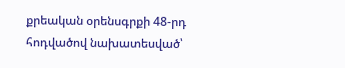քրեական օրենսգրքի 48-րդ հոդվածով նախատեսված՝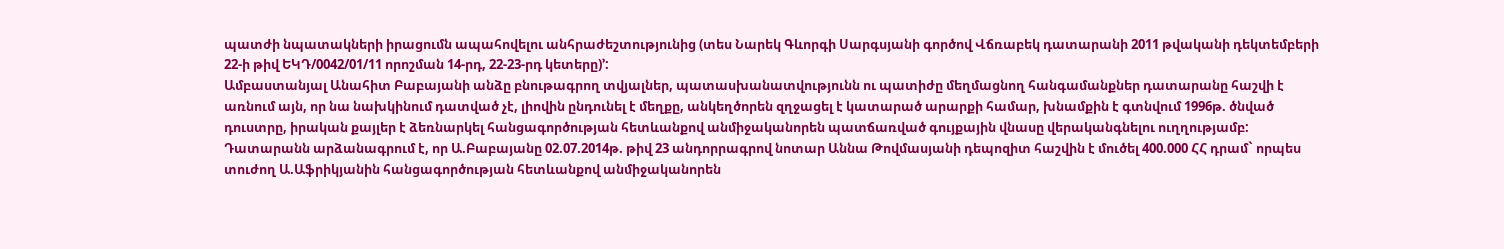պատժի նպատակների իրացումն ապահովելու անհրաժեշտությունից (տես Նարեկ Գևորգի Սարգսյանի գործով Վճռաբեկ դատարանի 2011 թվականի դեկտեմբերի 22-ի թիվ ԵԿԴ/0042/01/11 որոշման 14-րդ, 22-23-րդ կետերը)՚:
Ամբաստանյալ Անահիտ Բաբայանի անձը բնութագրող տվյալներ, պատասխանատվությունն ու պատիժը մեղմացնող հանգամանքներ դատարանը հաշվի է առնում այն, որ նա նախկինում դատված չէ, լիովին ընդունել է մեղքը, անկեղծորեն զղջացել է կատարած արարքի համար, խնամքին է գտնվում 1996թ. ծնված դուստրը, իրական քայլեր է ձեռնարկել հանցագործության հետևանքով անմիջականորեն պատճառված գույքային վնասը վերականգնելու ուղղությամբ:
Դատարանն արձանագրում է, որ Ա.Բաբայանը 02.07.2014թ. թիվ 23 անդորրագրով նոտար Աննա Թովմասյանի դեպոզիտ հաշվին է մուծել 400.000 ՀՀ դրամ` որպես տուժող Ա.Աֆրիկյանին հանցագործության հետևանքով անմիջականորեն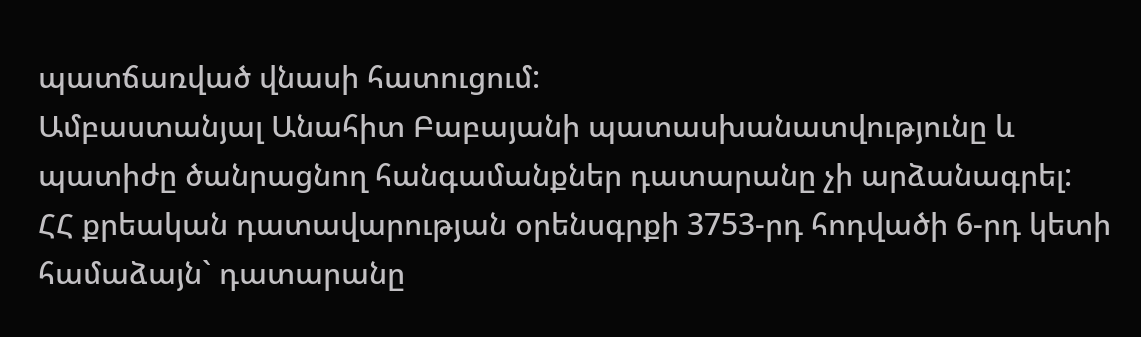պատճառված վնասի հատուցում:
Ամբաստանյալ Անահիտ Բաբայանի պատասխանատվությունը և պատիժը ծանրացնող հանգամանքներ դատարանը չի արձանագրել:
ՀՀ քրեական դատավարության օրենսգրքի 3753-րդ հոդվածի 6-րդ կետի համաձայն` դատարանը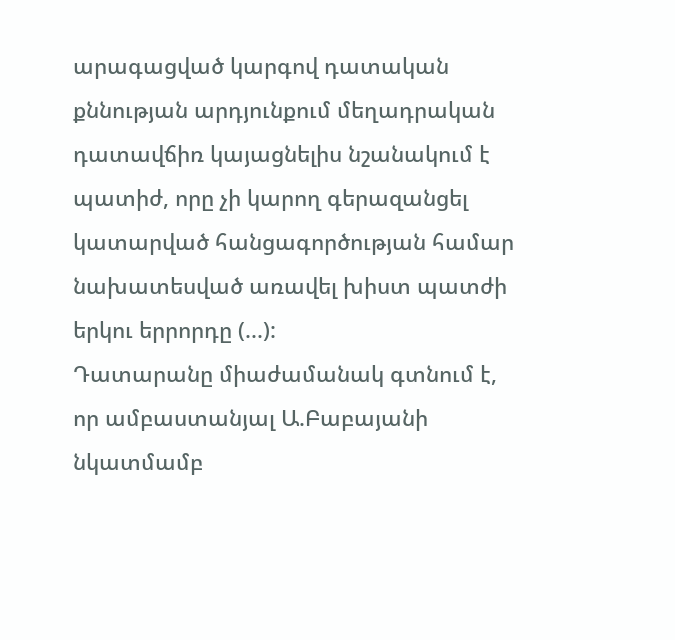արագացված կարգով դատական քննության արդյունքում մեղադրական դատավճիռ կայացնելիս նշանակում է պատիժ, որը չի կարող գերազանցել կատարված հանցագործության համար նախատեսված առավել խիստ պատժի երկու երրորդը (...):
Դատարանը միաժամանակ գտնում է, որ ամբաստանյալ Ա.Բաբայանի նկատմամբ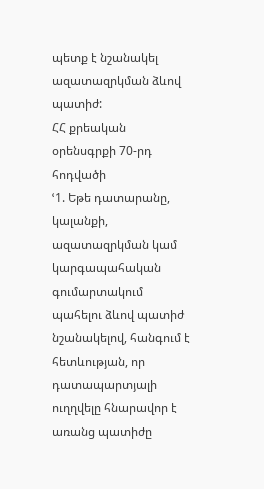պետք է նշանակել ազատազրկման ձևով պատիժ:
ՀՀ քրեական օրենսգրքի 70-րդ հոդվածի
ՙ1. Եթե դատարանը, կալանքի, ազատազրկման կամ կարգապահական գումարտակում պահելու ձևով պատիժ նշանակելով, հանգում է հետևության, որ դատապարտյալի ուղղվելը հնարավոր է առանց պատիժը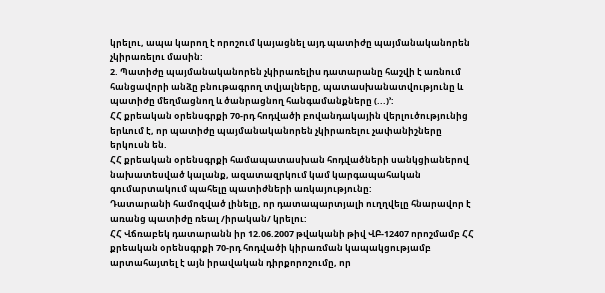կրելու, ապա կարող է որոշում կայացնել այդ պատիժը պայմանականորեն չկիրառելու մաuին:
2. Պատիժը պայմանականորեն չկիրառելիu դատարանը հաշվի է առնում հանցավորի անձը բնութագրող տվյալները, պատաuխանատվությունը և պատիժը մեղմացնող և ծանրացնող հանգամանքները (...)՚:
ՀՀ քրեական օրենսգրքի 70-րդ հոդվածի բովանդակային վերլուծությունից երևում է, որ պատիժը պայմանականորեն չկիրառելու չափանիշները երկուսն են.
ՀՀ քրեական օրենսգրքի համապատասխան հոդվածների սանկցիաներով նախատեսված կալանք, ազատազրկում կամ կարգապահական գումարտակում պահելը պատիժների առկայությունը:
Դատարանի համոզված լինելը, որ դատապարտյալի ուղղվելը հնարավոր է առանց պատիժը ռեալ /իրական/ կրելու:
ՀՀ Վճռաբեկ դատարանն իր 12.06.2007 թվականի թիվ ՎԲ-12407 որոշմամբ ՀՀ քրեական օրենսգրքի 70-րդ հոդվածի կիրառման կապակցությամբ արտահայտել է այն իրավական դիրքորոշումը, որ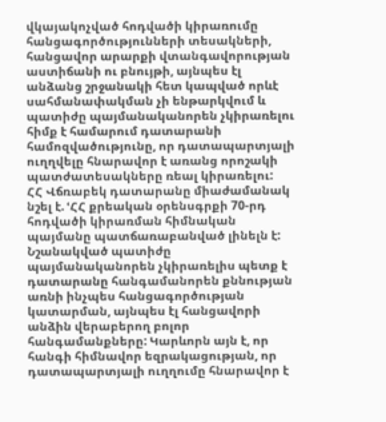վկայակոչված հոդվածի կիրառումը հանցագործությունների տեսակների, հանցավոր արարքի վտանգավորության աստիճանի ու բնույթի, այնպես էլ անձանց շրջանակի հետ կապված որևէ սահմանափակման չի ենթարկվում և պատիժը պայմանականորեն չկիրառելու հիմք է համարում դատարանի համոզվածությունը, որ դատապարտյալի ուղղվելը հնարավոր է առանց որոշակի պատժատեսակները ռեալ կիրառելու:
ՀՀ Վճռաբեկ դատարանը միաժամանակ նշել է. ՙՀՀ քրեական օրենսգրքի 70-րդ հոդվածի կիրառման հիմնական պայմանը պատճառաբանված լինելն է: Նշանակված պատիժը պայմանականորեն չկիրառելիս պետք է դատարանը հանգամանորեն քննության առնի ինչպես հանցագործության կատարման, այնպես էլ հանցավորի անձին վերաբերող բոլոր հանգամանքները: Կարևորն այն է, որ հանգի հիմնավոր եզրակացության, որ դատապարտյալի ուղղումը հնարավոր է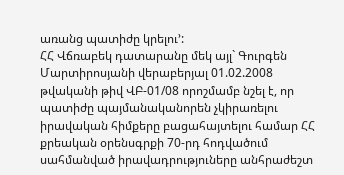առանց պատիժը կրելու՚:
ՀՀ Վճռաբեկ դատարանը մեկ այլ` Գուրգեն Մարտիրոսյանի վերաբերյալ 01.02.2008 թվականի թիվ ՎԲ-01/08 որոշմամբ նշել է, որ պատիժը պայմանականորեն չկիրառելու իրավական հիմքերը բացահայտելու համար ՀՀ քրեական օրենսգրքի 70-րդ հոդվածում սահմանված իրավադրություները անհրաժեշտ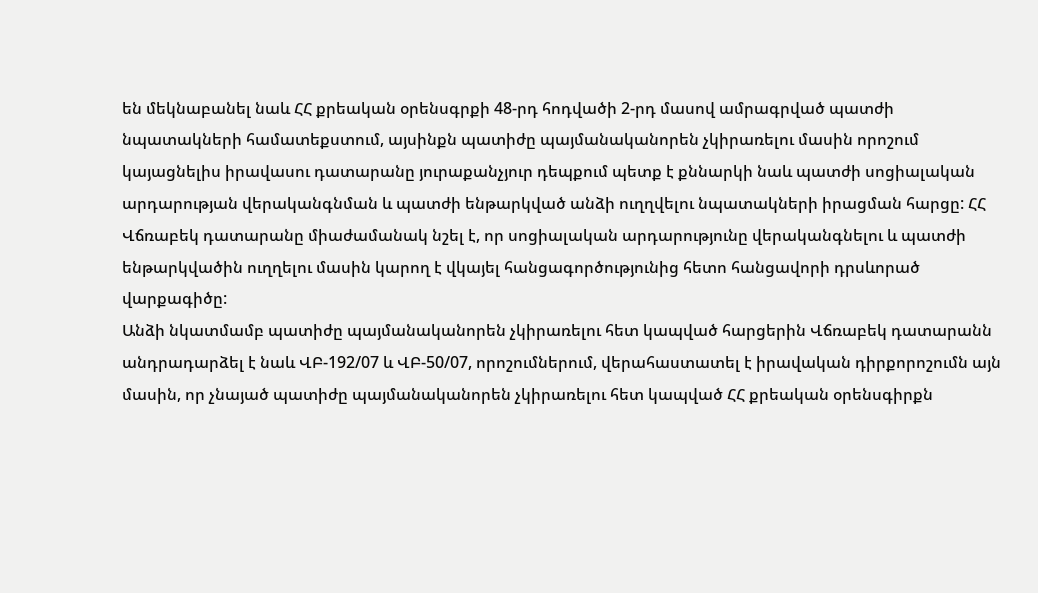են մեկնաբանել նաև ՀՀ քրեական օրենսգրքի 48-րդ հոդվածի 2-րդ մասով ամրագրված պատժի նպատակների համատեքստում, այսինքն պատիժը պայմանականորեն չկիրառելու մասին որոշում կայացնելիս իրավասու դատարանը յուրաքանչյուր դեպքում պետք է քննարկի նաև պատժի սոցիալական արդարության վերականգնման և պատժի ենթարկված անձի ուղղվելու նպատակների իրացման հարցը: ՀՀ Վճռաբեկ դատարանը միաժամանակ նշել է, որ սոցիալական արդարությունը վերականգնելու և պատժի ենթարկվածին ուղղելու մասին կարող է վկայել հանցագործությունից հետո հանցավորի դրսևորած վարքագիծը:
Անձի նկատմամբ պատիժը պայմանականորեն չկիրառելու հետ կապված հարցերին Վճռաբեկ դատարանն անդրադարձել է նաև ՎԲ-192/07 և ՎԲ-50/07, որոշումներում, վերահաստատել է իրավական դիրքորոշումն այն մասին, որ չնայած պատիժը պայմանականորեն չկիրառելու հետ կապված ՀՀ քրեական օրենսգիրքն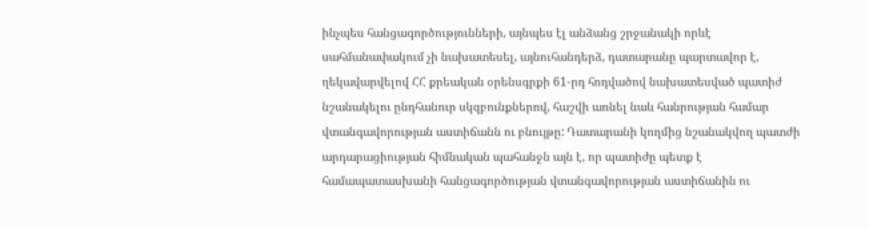ինչպես հանցագործությունների, այնպես էլ անձանց շրջանակի որևէ սահմանափակում չի նախատեսել, այնուհանդերձ, դատարանը պարտավոր է, ղեկավարվելով ՀՀ քրեական օրենսգրքի 61-րդ հոդվածով նախատեսված պատիժ նշանակելու ընդհանուր սկզբունքներով, հաշվի առնել նաև հանրության համար վտանգավորության աստիճանն ու բնույթը: Դատարանի կողմից նշանակվող պատժի արդարացիության հիմնական պահանջն այն է, որ պատիժը պետք է համապատասխանի հանցագործության վտանգավորության աստիճանին ու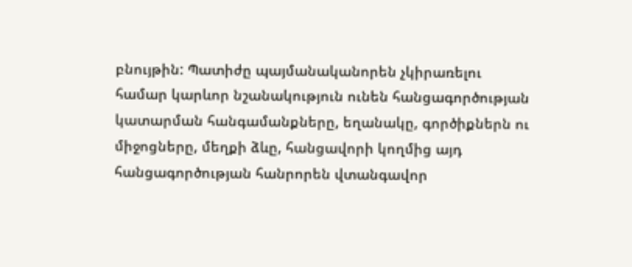բնույթին: Պատիժը պայմանականորեն չկիրառելու համար կարևոր նշանակություն ունեն հանցագործության կատարման հանգամանքները, եղանակը, գործիքներն ու միջոցները, մեղքի ձևը, հանցավորի կողմից այդ հանցագործության հանրորեն վտանգավոր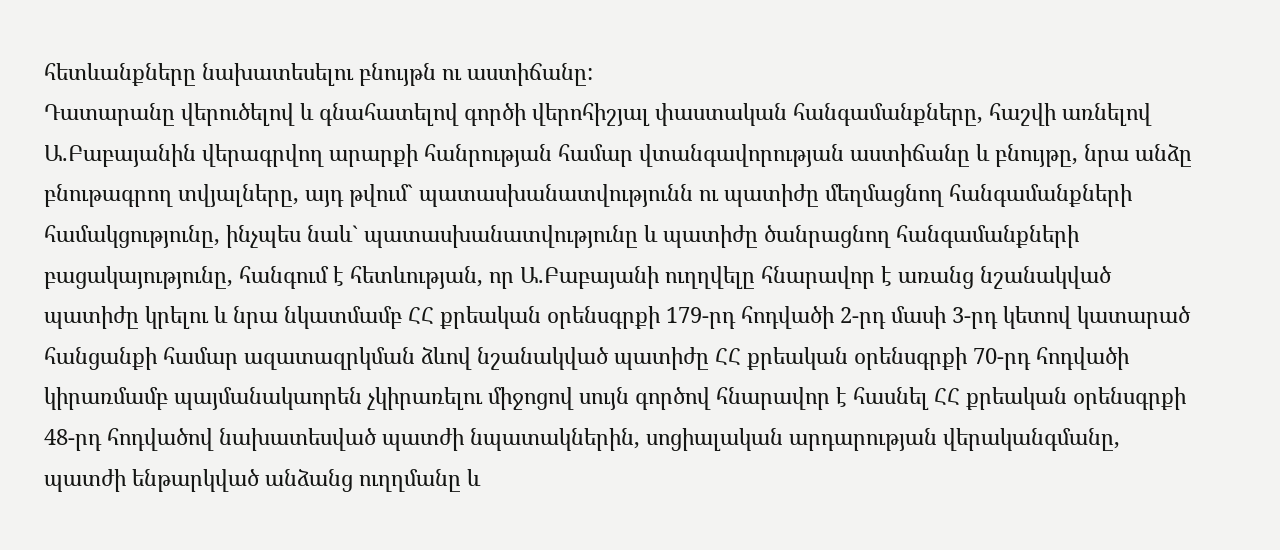հետևանքները նախատեսելու բնույթն ու աստիճանը:
Դատարանը վերուծելով և գնահատելով գործի վերոհիշյալ փաստական հանգամանքները, հաշվի առնելով Ա.Բաբայանին վերագրվող արարքի հանրության համար վտանգավորության աստիճանը և բնույթը, նրա անձը բնութագրող տվյալները, այդ թվում` պատասխանատվությունն ու պատիժը մեղմացնող հանգամանքների համակցությունը, ինչպես նաև` պատասխանատվությունը և պատիժը ծանրացնող հանգամանքների բացակայությունը, հանգում է հետևության, որ Ա.Բաբայանի ուղղվելը հնարավոր է առանց նշանակված պատիժը կրելու և նրա նկատմամբ ՀՀ քրեական օրենսգրքի 179-րդ հոդվածի 2-րդ մասի 3-րդ կետով կատարած հանցանքի համար ազատազրկման ձևով նշանակված պատիժը ՀՀ քրեական օրենսգրքի 70-րդ հոդվածի կիրառմամբ պայմանակաորեն չկիրառելու միջոցով սույն գործով հնարավոր է հասնել ՀՀ քրեական օրենսգրքի 48-րդ հոդվածով նախատեսված պատժի նպատակներին, սոցիալական արդարության վերականգմանը, պատժի ենթարկված անձանց ուղղմանը և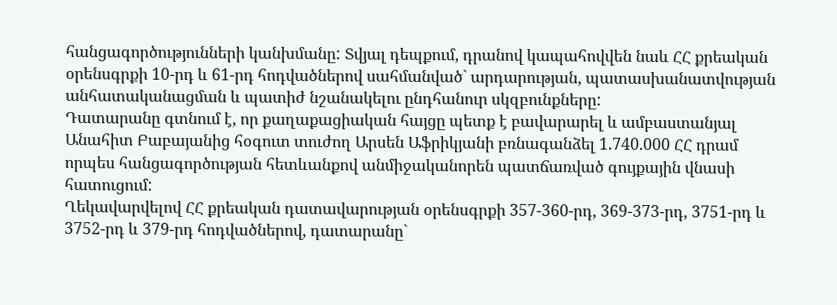հանցագործությունների կանխմանը: Տվյալ դեպքում, դրանով կապահովվեն նաև ՀՀ քրեական օրենսգրքի 10-րդ և 61-րդ հոդվածներով սահմանված` արդարության, պատասխանատվության անհատականացման և պատիժ նշանակելու ընդհանուր սկզբունքները:
Դատարանը գտնում է, որ քաղաքացիական հայցը պետք է բավարարել և ամբաստանյալ Անահիտ Բաբայանից հօգուտ տուժող Արսեն Աֆրիկյանի բռնագանձել 1.740.000 ՀՀ դրամ որպես հանցագործության հետևանքով անմիջականորեն պատճառված գույքային վնասի հատուցում:
Ղեկավարվելով ՀՀ քրեական դատավարության օրենսգրքի 357-360-րդ, 369-373-րդ, 3751-րդ և 3752-րդ և 379-րդ հոդվածներով, դատարանը`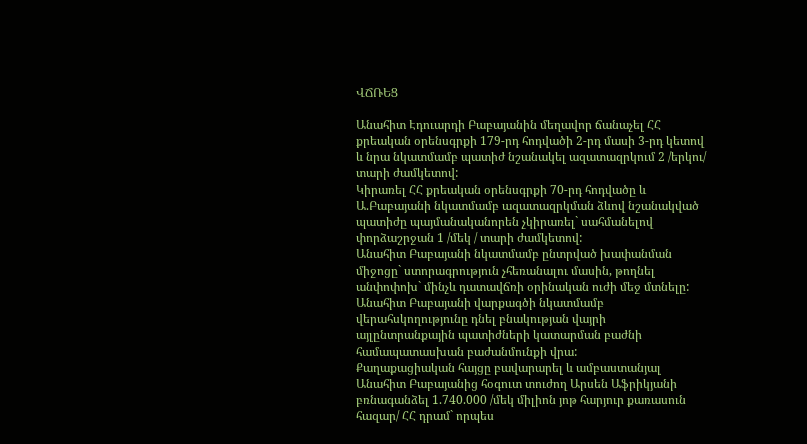ՎՃՌԵՑ

Անահիտ Էդուարդի Բաբայանին մեղավոր ճանաչել ՀՀ քրեական օրենսգրքի 179-րդ հոդվածի 2-րդ մասի 3-րդ կետով և նրա նկատմամբ պատիժ նշանակել ազատազրկում 2 /երկու/ տարի ժամկետով:
Կիրառել ՀՀ քրեական օրենսգրքի 70-րդ հոդվածը և Ա.Բաբայանի նկատմամբ ազատազրկման ձևով նշանակված պատիժը պայմանականորեն չկիրառել` սահմանելով փորձաշրջան 1 /մեկ / տարի ժամկետով:
Անահիտ Բաբայանի նկատմամբ ընտրված խափանման միջոցը` ստորագրություն չհեռանալու մասին, թողնել անփոփոխ` մինչև դատավճռի օրինական ուժի մեջ մտնելը:
Անահիտ Բաբայանի վարքագծի նկատմամբ վերահսկողությունը դնել բնակության վայրի այլընտրանքային պատիժների կատարման բաժնի համապատասխան բաժանմունքի վրա:
Քաղաքացիական հայցը բավարարել և ամբաստանյալ Անահիտ Բաբայանից հօգուտ տուժող Արսեն Աֆրիկյանի բռնագանձել 1.740.000 /մեկ միլիոն յոթ հարյուր քառասուն հազար/ ՀՀ դրամ` որպես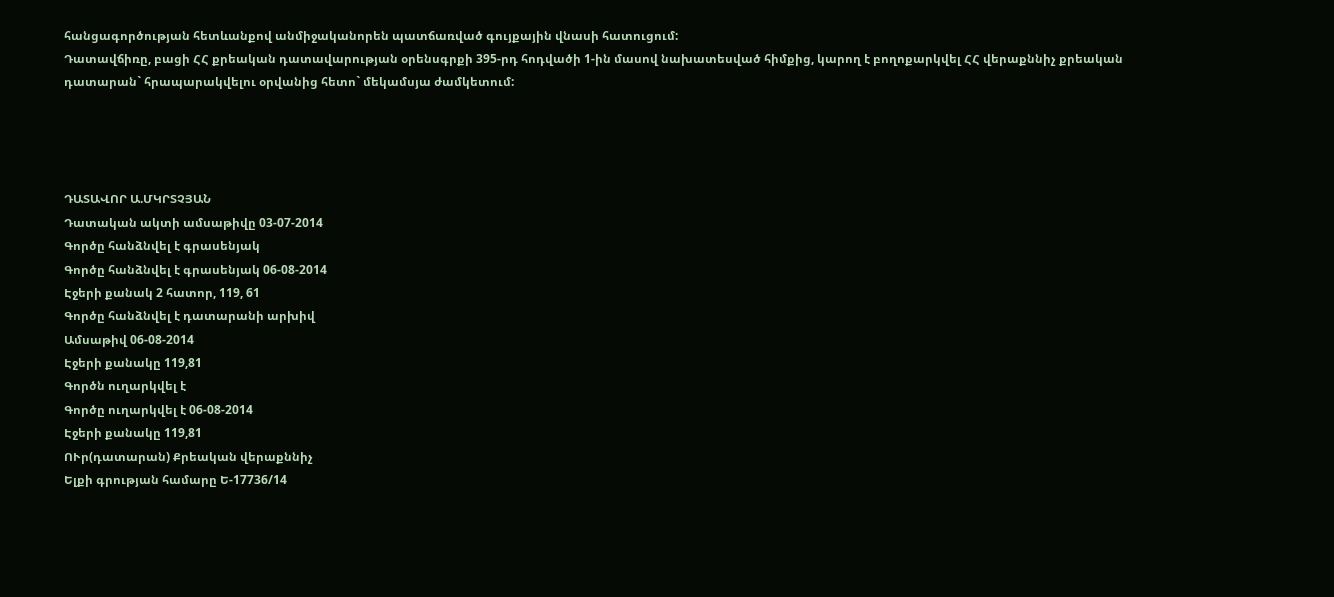հանցագործության հետևանքով անմիջականորեն պատճառված գույքային վնասի հատուցում:
Դատավճիռը, բացի ՀՀ քրեական դատավարության օրենսգրքի 395-րդ հոդվածի 1-ին մասով նախատեսված հիմքից, կարող է բողոքարկվել ՀՀ վերաքննիչ քրեական դատարան` հրապարակվելու օրվանից հետո` մեկամսյա ժամկետում:




ԴԱՏԱՎՈՐ Ա.ՄԿՐՏՉՅԱՆ
Դատական ակտի ամսաթիվը 03-07-2014
Գործը հանձնվել է գրասենյակ
Գործը հանձնվել է գրասենյակ 06-08-2014
Էջերի քանակ 2 հատոր, 119, 61
Գործը հանձնվել է դատարանի արխիվ
Ամսաթիվ 06-08-2014
Էջերի քանակը 119,81
Գործն ուղարկվել է
Գործը ուղարկվել է 06-08-2014
Էջերի քանակը 119,81
ՈՒր(դատարան) Քրեական վերաքննիչ
Ելքի գրության համարը Ե-17736/14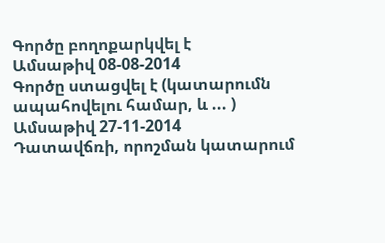Գործը բողոքարկվել է
Ամսաթիվ 08-08-2014
Գործը ստացվել է (կատարումն ապահովելու համար, և ... )
Ամսաթիվ 27-11-2014
Դատավճռի, որոշման կատարում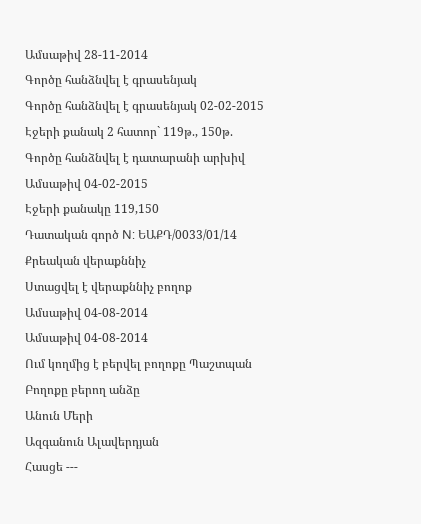Ամսաթիվ 28-11-2014
Գործը հանձնվել է գրասենյակ
Գործը հանձնվել է գրասենյակ 02-02-2015
Էջերի քանակ 2 հատոր` 119թ., 150թ.
Գործը հանձնվել է դատարանի արխիվ
Ամսաթիվ 04-02-2015
Էջերի քանակը 119,150
Դատական գործ N: ԵԱՔԴ/0033/01/14
Քրեական վերաքննիչ
Ստացվել է վերաքննիչ բողոք
Ամսաթիվ 04-08-2014
Ամսաթիվ 04-08-2014
Ում կողմից է բերվել բողոքը Պաշտպան
Բողոքը բերող անձը
Անուն Մերի
Ազգանուն Ալավերդյան
Հասցե ---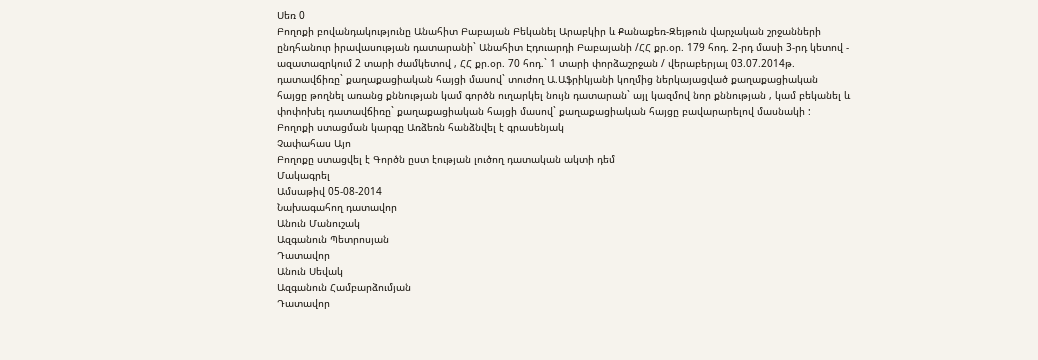Սեռ 0
Բողոքի բովանդակությունը Անահիտ Բաբայան Բեկանել Արաբկիր և Քանաքեռ-Զեյթուն վարչական շրջանների ընդհանուր իրավասության դատարանի` Անահիտ Էդուարդի Բաբայանի /ՀՀ քր.օր. 179 հոդ. 2-րդ մասի 3-րդ կետով - ազատազրկում 2 տարի ժամկետով , ՀՀ քր.օր. 70 հոդ.` 1 տարի փորձաշրջան / վերաբերյալ 03.07.2014թ. դատավճիռը` քաղաքացիական հայցի մասով` տուժող Ա.Աֆրիկյանի կողմից ներկայացված քաղաքացիական հայցը թողնել առանց քննության կամ գործն ուղարկել նույն դատարան` այլ կազմով նոր քննության , կամ բեկանել և փոփոխել դատավճիռը` քաղաքացիական հայցի մասով` քաղաքացիական հայցը բավարարելով մասնակի :
Բողոքի ստացման կարգը Առձեռն հանձնվել է գրասենյակ
Չափահաս Այո
Բողոքը ստացվել է Գործն ըստ էության լուծող դատական ակտի դեմ
Մակագրել
Ամսաթիվ 05-08-2014
Նախագահող դատավոր
Անուն Մանուշակ
Ազգանուն Պետրոսյան
Դատավոր
Անուն Սեվակ
Ազգանուն Համբարձումյան
Դատավոր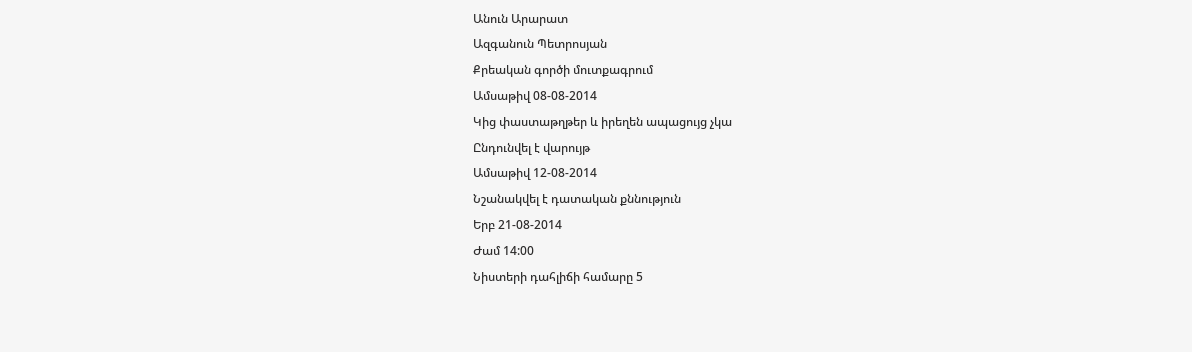Անուն Արարատ
Ազգանուն Պետրոսյան
Քրեական գործի մուտքագրում
Ամսաթիվ 08-08-2014
Կից փաստաթղթեր և իրեղեն ապացույց չկա
Ընդունվել է վարույթ
Ամսաթիվ 12-08-2014
Նշանակվել է դատական քննություն
Երբ 21-08-2014
Ժամ 14:00
Նիստերի դահլիճի համարը 5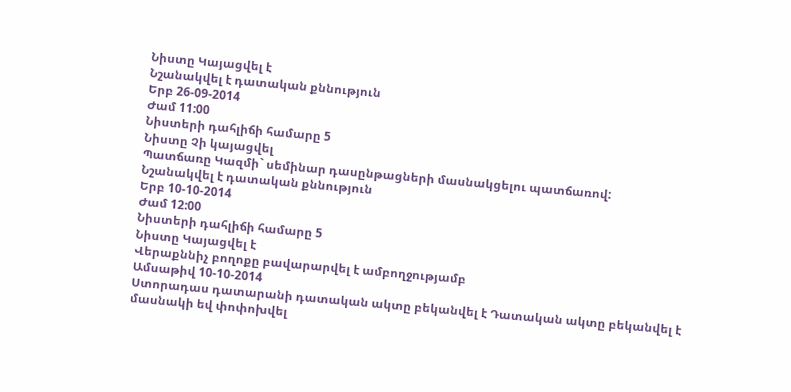Նիստը Կայացվել է
Նշանակվել է դատական քննություն
Երբ 26-09-2014
Ժամ 11:00
Նիստերի դահլիճի համարը 5
Նիստը Չի կայացվել
Պատճառը Կազմի` սեմինար դասընթացների մասնակցելու պատճառով:
Նշանակվել է դատական քննություն
Երբ 10-10-2014
Ժամ 12:00
Նիստերի դահլիճի համարը 5
Նիստը Կայացվել է
Վերաքննիչ բողոքը բավարարվել է ամբողջությամբ
Ամսաթիվ 10-10-2014
Ստորադաս դատարանի դատական ակտը բեկանվել է Դատական ակտը բեկանվել է մասնակի եվ փոփոխվել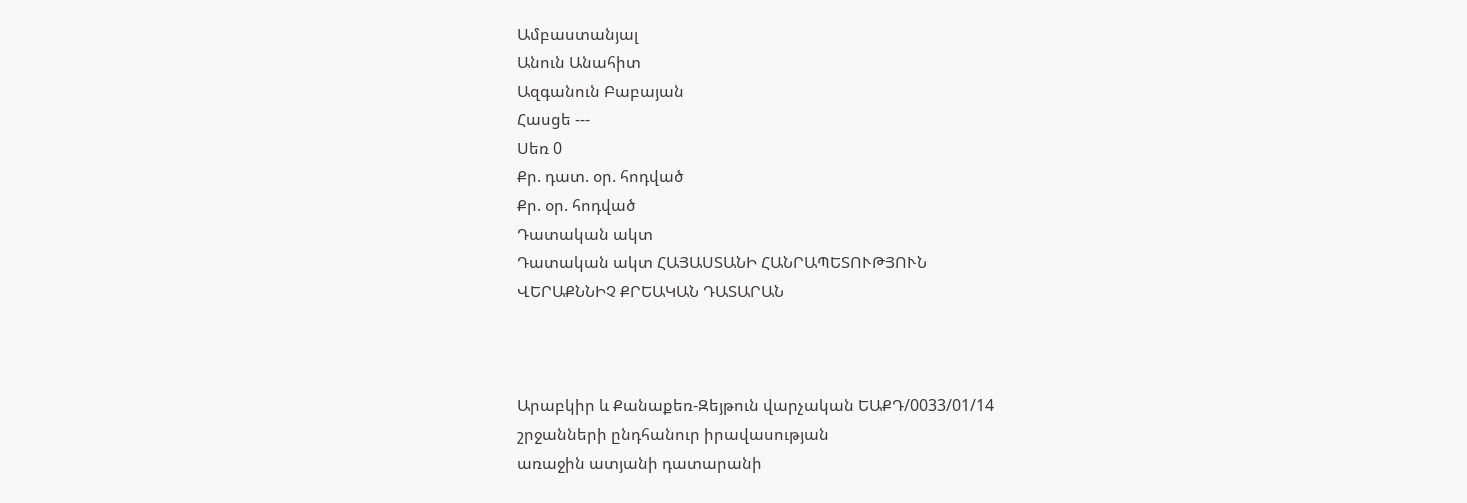Ամբաստանյալ
Անուն Անահիտ
Ազգանուն Բաբայան
Հասցե ---
Սեռ 0
Քր. դատ. օր. հոդված
Քր. օր. հոդված
Դատական ակտ
Դատական ակտ ՀԱՅԱՍՏԱՆԻ ՀԱՆՐԱՊԵՏՈՒԹՅՈՒՆ
ՎԵՐԱՔՆՆԻՉ ՔՐԵԱԿԱՆ ԴԱՏԱՐԱՆ



Արաբկիր և Քանաքեռ-Զեյթուն վարչական ԵԱՔԴ/0033/01/14
շրջանների ընդհանուր իրավասության
առաջին ատյանի դատարանի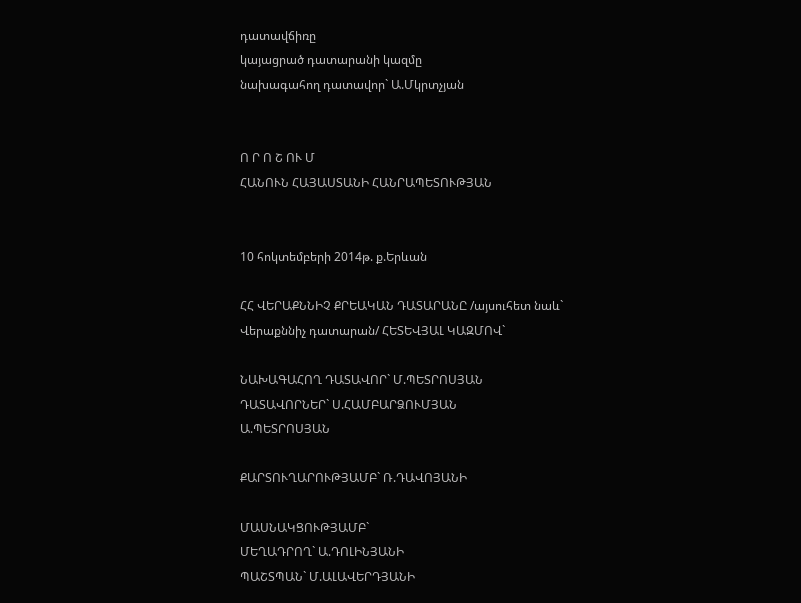դատավճիռը
կայացրած դատարանի կազմը
նախագահող դատավոր` Ա.Մկրտչյան


Ո Ր Ո Շ ՈՒ Մ
ՀԱՆՈՒՆ ՀԱՅԱՍՏԱՆԻ ՀԱՆՐԱՊԵՏՈՒԹՅԱՆ


10 հոկտեմբերի 2014թ. ք.Երևան

ՀՀ ՎԵՐԱՔՆՆԻՉ ՔՐԵԱԿԱՆ ԴԱՏԱՐԱՆԸ /այսուհետ նաև`
Վերաքննիչ դատարան/ ՀԵՏԵՎՅԱԼ ԿԱԶՄՈՎ`

ՆԱԽԱԳԱՀՈՂ ԴԱՏԱՎՈՐ` Մ.ՊԵՏՐՈՍՅԱՆ
ԴԱՏԱՎՈՐՆԵՐ` Ս.ՀԱՄԲԱՐՁՈՒՄՅԱՆ
Ա.ՊԵՏՐՈՍՅԱՆ

ՔԱՐՏՈՒՂԱՐՈՒԹՅԱՄԲ` Ռ.ԴԱՎՈՅԱՆԻ

ՄԱՍՆԱԿՑՈՒԹՅԱՄԲ`
ՄԵՂԱԴՐՈՂ` Ա.ԴՈԼԻՆՅԱՆԻ
ՊԱՇՏՊԱՆ` Մ.ԱԼԱՎԵՐԴՅԱՆԻ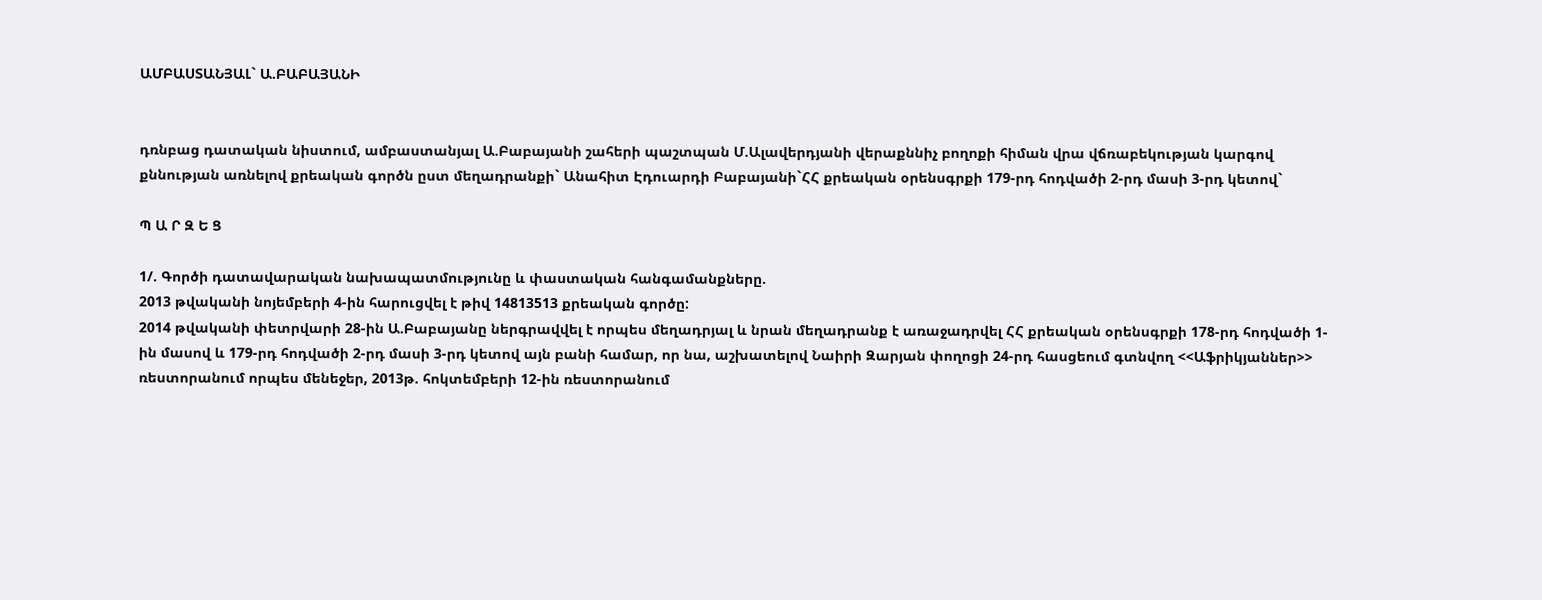ԱՄԲԱՍՏԱՆՅԱԼ` Ա.ԲԱԲԱՅԱՆԻ


դռնբաց դատական նիստում, ամբաստանյալ Ա.Բաբայանի շահերի պաշտպան Մ.Ալավերդյանի վերաքննիչ բողոքի հիման վրա վճռաբեկության կարգով քննության առնելով քրեական գործն ըստ մեղադրանքի` Անահիտ Էդուարդի Բաբայանի`ՀՀ քրեական օրենսգրքի 179-րդ հոդվածի 2-րդ մասի 3-րդ կետով`

Պ Ա Ր Զ Ե Ց

1/. Գործի դատավարական նախապատմությունը և փաստական հանգամանքները.
2013 թվականի նոյեմբերի 4-ին հարուցվել է թիվ 14813513 քրեական գործը:
2014 թվականի փետրվարի 28-ին Ա.Բաբայանը ներգրավվել է որպես մեղադրյալ և նրան մեղադրանք է առաջադրվել ՀՀ քրեական օրենսգրքի 178-րդ հոդվածի 1-ին մասով և 179-րդ հոդվածի 2-րդ մասի 3-րդ կետով այն բանի համար, որ նա, աշխատելով Նաիրի Զարյան փողոցի 24-րդ հասցեում գտնվող <<Աֆրիկյաններ>> ռեստորանում որպես մենեջեր, 2013թ. հոկտեմբերի 12-ին ռեստորանում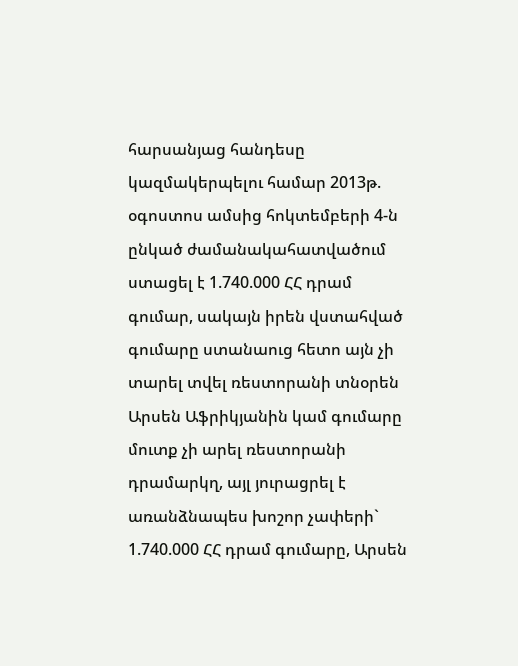հարսանյաց հանդեսը կազմակերպելու համար 2013թ. օգոստոս ամսից հոկտեմբերի 4-ն ընկած ժամանակահատվածում ստացել է 1.740.000 ՀՀ դրամ գումար, սակայն իրեն վստահված գումարը ստանաուց հետո այն չի տարել տվել ռեստորանի տնօրեն Արսեն Աֆրիկյանին կամ գումարը մուտք չի արել ռեստորանի դրամարկղ, այլ յուրացրել է առանձնապես խոշոր չափերի` 1.740.000 ՀՀ դրամ գումարը, Արսեն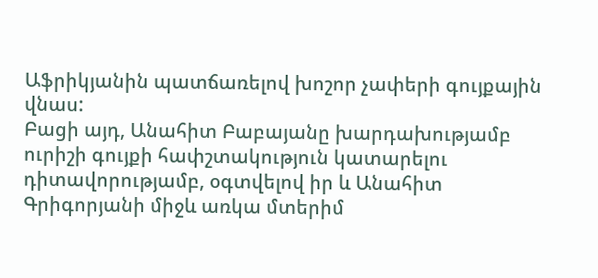Աֆրիկյանին պատճառելով խոշոր չափերի գույքային վնաս:
Բացի այդ, Անահիտ Բաբայանը խարդախությամբ ուրիշի գույքի հափշտակություն կատարելու դիտավորությամբ, օգտվելով իր և Անահիտ Գրիգորյանի միջև առկա մտերիմ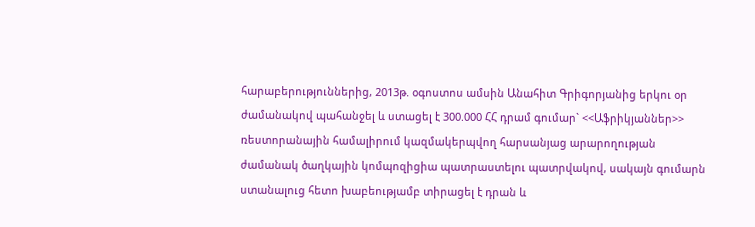հարաբերություններից, 2013թ. օգոստոս ամսին Անահիտ Գրիգորյանից երկու օր ժամանակով պահանջել և ստացել է 300.000 ՀՀ դրամ գումար` <<Աֆրիկյաններ>> ռեստորանային համալիրում կազմակերպվող հարսանյաց արարողության ժամանակ ծաղկային կոմպոզիցիա պատրաստելու պատրվակով, սակայն գումարն ստանալուց հետո խաբեությամբ տիրացել է դրան և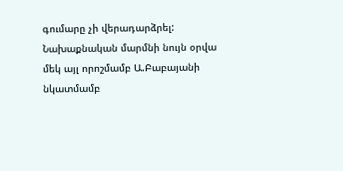գումարը չի վերադարձրել:
Նախաքնական մարմնի նույն օրվա մեկ այլ որոշմամբ Ա.Բաբայանի նկատմամբ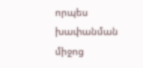որպես խափանման միջոց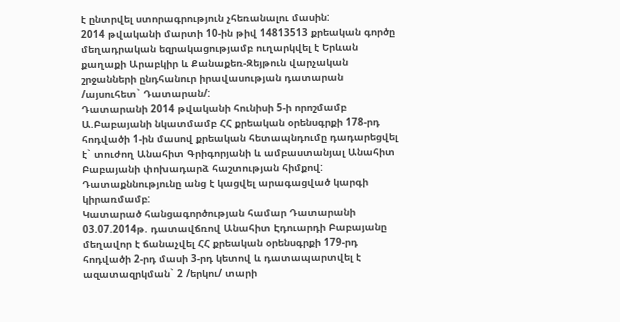է ընտրվել ստորագրություն չհեռանալու մասին:
2014 թվականի մարտի 10-ին թիվ 14813513 քրեական գործը մեղադրական եզրակացությամբ ուղարկվել է Երևան քաղաքի Արաբկիր և Քանաքեռ-Զեյթուն վարչական շրջանների ընդհանուր իրավասության դատարան /այսուհետ` Դատարան/:
Դատարանի 2014 թվականի հունիսի 5-ի որոշմամբ Ա.Բաբայանի նկատմամբ ՀՀ քրեական օրենսգրքի 178-րդ հոդվածի 1-ին մասով քրեական հետապնդումը դադարեցվել է` տուժող Անահիտ Գրիգորյանի և ամբաստանյալ Անահիտ Բաբայանի փոխադարձ հաշտության հիմքով:
Դատաքննությունը անց է կացվել արագացված կարգի կիրառմամբ:
Կատարած հանցագործության համար Դատարանի 03.07.2014թ. դատավճռով Անահիտ Էդուարդի Բաբայանը մեղավոր է ճանաչվել ՀՀ քրեական օրենսգրքի 179-րդ հոդվածի 2-րդ մասի 3-րդ կետով և դատապարտվել է ազատազրկման` 2 /երկու/ տարի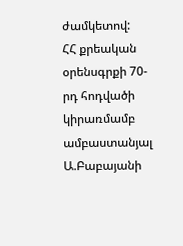ժամկետով:
ՀՀ քրեական օրենսգրքի 70-րդ հոդվածի կիրառմամբ ամբաստանյալ Ա.Բաբայանի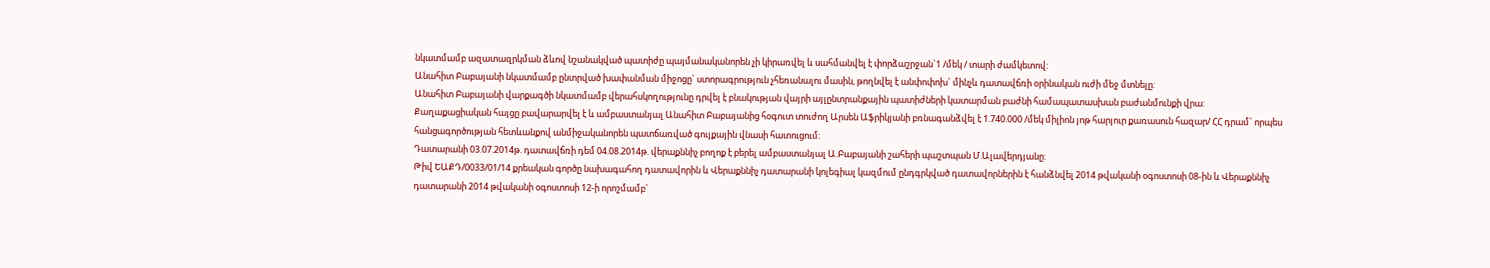նկատմամբ ազատազրկման ձևով նշանակված պատիժը պայմանականորեն չի կիրառվել և սահմանվել է փորձաշրջան`1 /մեկ / տարի ժամկետով:
Անահիտ Բաբայանի նկատմամբ ընտրված խափանման միջոցը` ստորագրություն չհեռանալու մասին, թողնվել է անփոփոխ` մինչև դատավճռի օրինական ուժի մեջ մտնելը:
Անահիտ Բաբայանի վարքագծի նկատմամբ վերահսկողությունը դրվել է բնակության վայրի այլընտրանքային պատիժների կատարման բաժնի համապատասխան բաժանմունքի վրա:
Քաղաքացիական հայցը բավարարվել է և ամբաստանյալ Անահիտ Բաբայանից հօգուտ տուժող Արսեն Աֆրիկյանի բռնագանձվել է 1.740.000 /մեկ միլիոն յոթ հարյուր քառասուն հազար/ ՀՀ դրամ` որպես հանցագործության հետևանքով անմիջականորեն պատճառված գույքային վնասի հատուցում:
Դատարանի 03.07.2014թ. դատավճռի դեմ 04.08.2014թ. վերաքննիչ բողոք է բերել ամբաստանյալ Ա.Բաբայանի շահերի պաշտպան Մ.Ալավերդյանը:
Թիվ ԵԱՔԴ/0033/01/14 քրեական գործը նախագահող դատավորին և Վերաքննիչ դատարանի կոլեգիալ կազմում ընդգրկված դատավորներին է հանձնվել 2014 թվականի օգոստոսի 08-ին և Վերաքննիչ դատարանի 2014 թվականի օգոստոսի 12-ի որոշմամբ`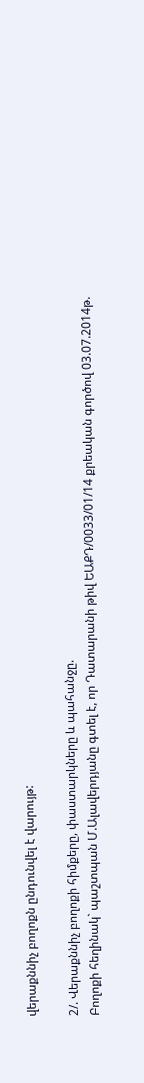վերաքննիչ բողոքն ընդունվել է վարույթ:

2/. Վերաքննիչ բողոքի հիմքերը, փաստարկները և պահանջը.
Բողոքի հեղինակ` պաշտպան Մ.Ալավերդյանը գտել է, որ Դատարանի թիվ ԵԱՔԴ/0033/01/14 քրեական գործով 03.07.2014թ.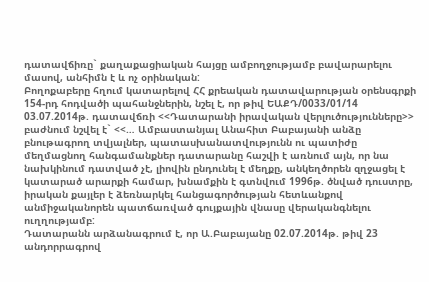դատավճիռը` քաղաքացիական հայցը ամբողջությամբ բավարարելու մասով, անհիմն է և ոչ օրինական:
Բողոքաբերը հղում կատարելով ՀՀ քրեական դատավարության օրենսգրքի 154-րդ հոդվածի պահանջներին, նշել է, որ թիվ ԵԱՔԴ/0033/01/14 03.07.2014թ. դատավճռի <<Դատարանի իրավական վերլուծությունները>> բաժնում նշվել է` <<… Ամբաստանյալ Անահիտ Բաբայանի անձը բնութագրող տվյալներ, պատասխանատվությունն ու պատիժը մեղմացնող հանգամանքներ դատարանը հաշվի է առնում այն, որ նա նախկինում դատված չէ, լիովին ընդունել է մեղքը, անկեղծորեն զղջացել է կատարած արարքի համար, խնամքին է գտնվում 1996թ. ծնված դուստրը, իրական քայլեր է ձեռնարկել հանցագործության հետևանքով անմիջականորեն պատճառված գույքային վնասը վերականգնելու ուղղությամբ:
Դատարանն արձանագրում է, որ Ա.Բաբայանը 02.07.2014թ. թիվ 23 անդորրագրով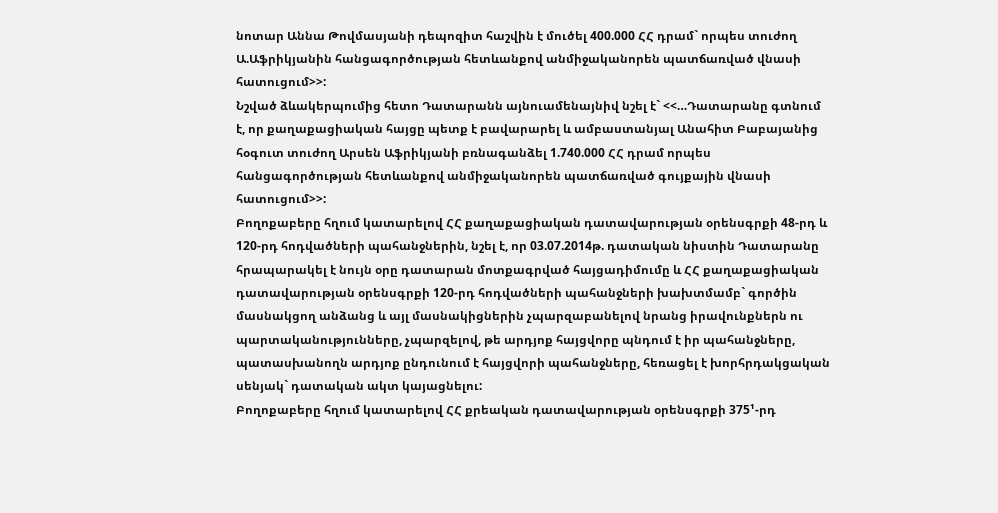նոտար Աննա Թովմասյանի դեպոզիտ հաշվին է մուծել 400.000 ՀՀ դրամ` որպես տուժող Ա.Աֆրիկյանին հանցագործության հետևանքով անմիջականորեն պատճառված վնասի հատուցում>>:
Նշված ձևակերպումից հետո Դատարանն այնուամենայնիվ նշել է` <<…Դատարանը գտնում է, որ քաղաքացիական հայցը պետք է բավարարել և ամբաստանյալ Անահիտ Բաբայանից հօգուտ տուժող Արսեն Աֆրիկյանի բռնագանձել 1.740.000 ՀՀ դրամ որպես հանցագործության հետևանքով անմիջականորեն պատճառված գույքային վնասի հատուցում>>:
Բողոքաբերը հղում կատարելով ՀՀ քաղաքացիական դատավարության օրենսգրքի 48-րդ և 120-րդ հոդվածների պահանջներին, նշել է, որ 03.07.2014թ. դատական նիստին Դատարանը հրապարակել է նույն օրը դատարան մոտքագրված հայցադիմումը և ՀՀ քաղաքացիական դատավարության օրենսգրքի 120-րդ հոդվածների պահանջների խախտմամբ` գործին մասնակցող անձանց և այլ մասնակիցներին չպարզաբանելով նրանց իրավունքներն ու պարտականությունները, չպարզելով, թե արդյոք հայցվորը պնդում է իր պահանջները, պատասխանողն արդյոք ընդունում է հայցվորի պահանջները, հեռացել է խորհրդակցական սենյակ` դատական ակտ կայացնելու:
Բողոքաբերը հղում կատարելով ՀՀ քրեական դատավարության օրենսգրքի 375¹-րդ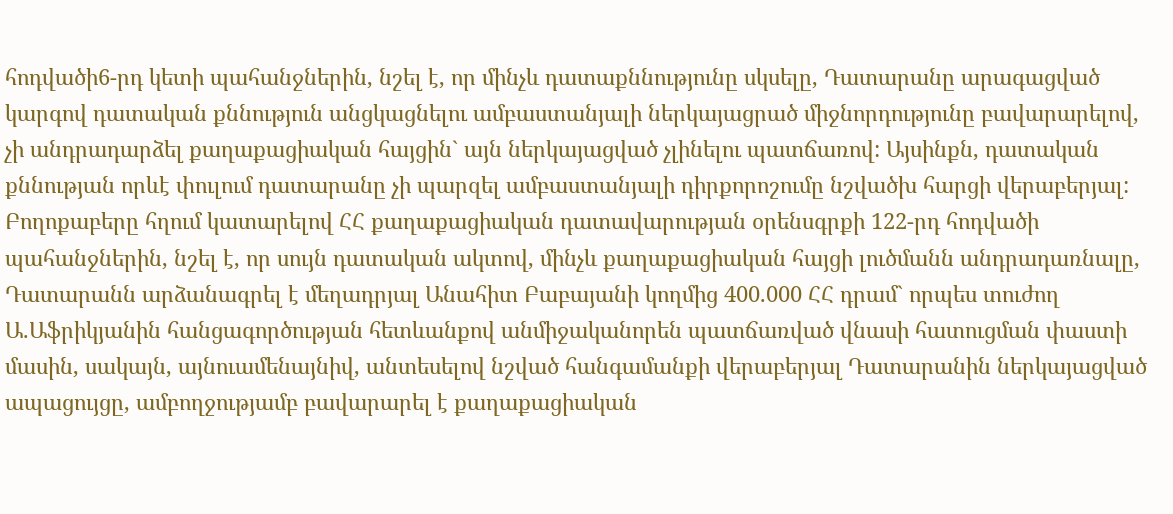հոդվածի6-րդ կետի պահանջներին, նշել է, որ մինչև դատաքննությունը սկսելը, Դատարանը արագացված կարգով դատական քննություն անցկացնելու ամբաստանյալի ներկայացրած միջնորդությունը բավարարելով, չի անդրադարձել քաղաքացիական հայցին` այն ներկայացված չլինելու պատճառով: Այսինքն, դատական քննության որևէ փուլում դատարանը չի պարզել ամբաստանյալի դիրքորոշումը նշվածխ հարցի վերաբերյալ:
Բողոքաբերը հղում կատարելով ՀՀ քաղաքացիական դատավարության օրենսգրքի 122-րդ հոդվածի պահանջներին, նշել է, որ սույն դատական ակտով, մինչև քաղաքացիական հայցի լուծմանն անդրադառնալը, Դատարանն արձանագրել է մեղադրյալ Անահիտ Բաբայանի կողմից 400.000 ՀՀ դրամ` որպես տուժող Ա.Աֆրիկյանին հանցագործության հետևանքով անմիջականորեն պատճառված վնասի հատուցման փաստի մասին, սակայն, այնուամենայնիվ, անտեսելով նշված հանգամանքի վերաբերյալ Դատարանին ներկայացված ապացույցը, ամբողջությամբ բավարարել է քաղաքացիական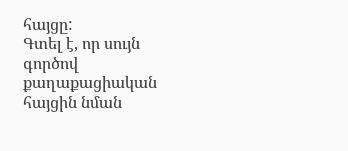հայցը:
Գտել է, որ սույն գործով քաղաքացիական հայցին նման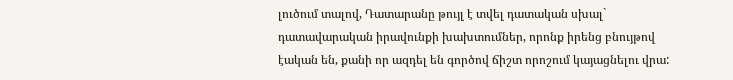լուծում տալով, Դատարանը թույլ է տվել դատական սխալ` դատավարական իրավունքի խախտումներ, որոնք իրենց բնույթով էական են, քանի որ ազդել են գործով ճիշտ որոշում կայացնելու վրա: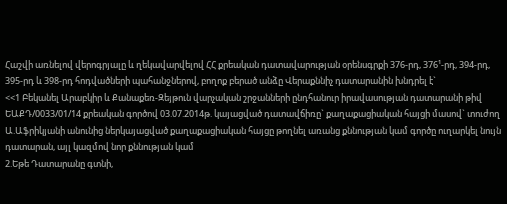Հաշվի առնելով վերոգրյալը և ղեկավարվելով ՀՀ քրեական դատավարության օրենսգրքի 376-րդ, 376¹-րդ, 394-րդ, 395-րդ և 398-րդ հոդվածների պահանջներով, բողոք բերած անձը Վերաքննիչ դատարանին խնդրել է`
<<1 Բեկանել Արաբկիր և Քանաքեռ-Զեյթուն վարչական շրջանների ընդհանուր իրավասության դատարանի թիվ ԵԱՔԴ/0033/01/14 քրեական գործով 03.07.2014թ. կայացված դատավճիռը` քաղաքացիական հայցի մասով` տուժող Ա.Աֆրիկյանի անունից ներկայացված քաղաքացիական հայցը թողնել առանց քննության կամ գործը ուղարկել նույն դատարան, այլ կազմով նոր քննության կամ
2.Եթե Դատարանը գտնի,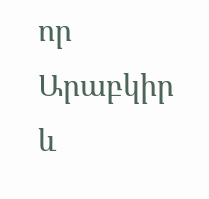որ Արաբկիր և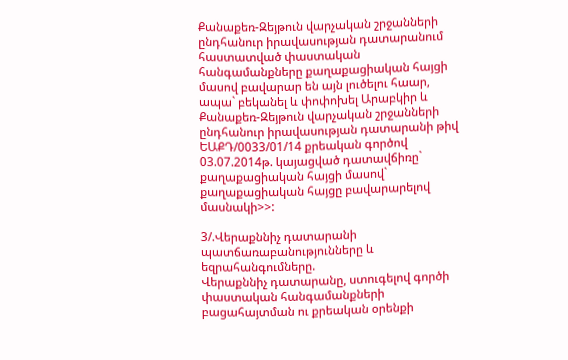Քանաքեռ-Զեյթուն վարչական շրջանների ընդհանուր իրավասության դատարանում հաստատված փաստական հանգամանքները քաղաքացիական հայցի մասով բավարար են այն լուծելու հաար, ապա` բեկանել և փոփոխել Արաբկիր և Քանաքեռ-Զեյթուն վարչական շրջանների ընդհանուր իրավասության դատարանի թիվ ԵԱՔԴ/0033/01/14 քրեական գործով 03.07.2014թ. կայացված դատավճիռը` քաղաքացիական հայցի մասով` քաղաքացիական հայցը բավարարելով մասնակի>>:

3/.Վերաքննիչ դատարանի պատճառաբանությունները և եզրահանգումները.
Վերաքննիչ դատարանը, ստուգելով գործի փաստական հանգամանքների բացահայտման ու քրեական օրենքի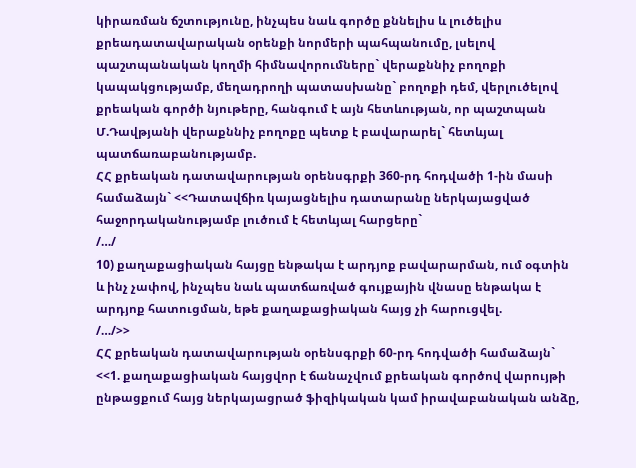կիրառման ճշտությունը, ինչպես նաև գործը քննելիս և լուծելիս քրեադատավարական օրենքի նորմերի պահպանումը, լսելով պաշտպանական կողմի հիմնավորումները` վերաքննիչ բողոքի կապակցությամբ, մեղադրողի պատասխանը` բողոքի դեմ, վերլուծելով քրեական գործի նյութերը, հանգում է այն հետևության, որ պաշտպան Մ.Դավթյանի վերաքննիչ բողոքը պետք է բավարարել` հետևյալ պատճառաբանությամբ.
ՀՀ քրեական դատավարության օրենսգրքի 360-րդ հոդվածի 1-ին մասի համաձայն` <<Դատավճիռ կայացնելիս դատարանը ներկայացված հաջորդականությամբ լուծում է հետևյալ հարցերը`
/…/
10) քաղաքացիական հայցը ենթակա է արդյոք բավարարման, ում օգտին և ինչ չափով, ինչպես նաև պատճառված գույքային վնասը ենթակա է արդյոք հատուցման, եթե քաղաքացիական հայց չի հարուցվել.
/…/>>
ՀՀ քրեական դատավարության օրենսգրքի 60-րդ հոդվածի համաձայն`
<<1. քաղաքացիական հայցվոր է ճանաչվում քրեական գործով վարույթի ընթացքում հայց ներկայացրած ֆիզիկական կամ իրավաբանական անձը,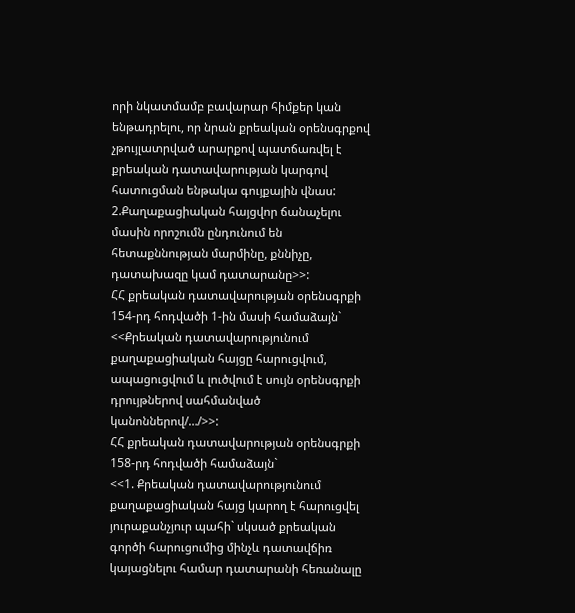որի նկատմամբ բավարար հիմքեր կան ենթադրելու, որ նրան քրեական օրենսգրքով չթույլատրված արարքով պատճառվել է քրեական դատավարության կարգով հատուցման ենթակա գույքային վնաս:
2.Քաղաքացիական հայցվոր ճանաչելու մասին որոշումն ընդունում են հետաքննության մարմինը, քննիչը, դատախազը կամ դատարանը>>:
ՀՀ քրեական դատավարության օրենսգրքի 154-րդ հոդվածի 1-ին մասի համաձայն`
<<Քրեական դատավարությունում քաղաքացիական հայցը հարուցվում, ապացուցվում և լուծվում է սույն օրենսգրքի դրույթներով սահմանված կանոններով/…/>>:
ՀՀ քրեական դատավարության օրենսգրքի 158-րդ հոդվածի համաձայն`
<<1. Քրեական դատավարությունում քաղաքացիական հայց կարող է հարուցվել յուրաքանչյուր պահի` սկսած քրեական գործի հարուցումից մինչև դատավճիռ կայացնելու համար դատարանի հեռանալը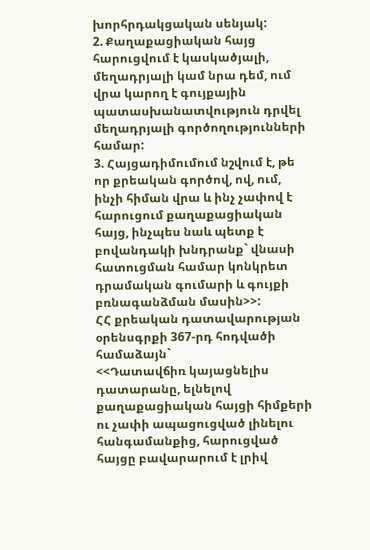խորհրդակցական սենյակ:
2. Քաղաքացիական հայց հարուցվում է կասկածյալի, մեղադրյալի կամ նրա դեմ, ում վրա կարող է գույքային պատասխանատվություն դրվել մեղադրյալի գործողությունների համար:
3. Հայցադիմումում նշվում է, թե որ քրեական գործով, ով, ում, ինչի հիման վրա և ինչ չափով է հարուցում քաղաքացիական հայց, ինչպես նաև պետք է բովանդակի խնդրանք` վնասի հատուցման համար կոնկրետ դրամական գումարի և գույքի բռնագանձման մասին>>:
ՀՀ քրեական դատավարության օրենսգրքի 367-րդ հոդվածի համաձայն`
<<Դատավճիռ կայացնելիս դատարանը, ելնելով քաղաքացիական հայցի հիմքերի ու չափի ապացուցված լինելու հանգամանքից, հարուցված հայցը բավարարում է լրիվ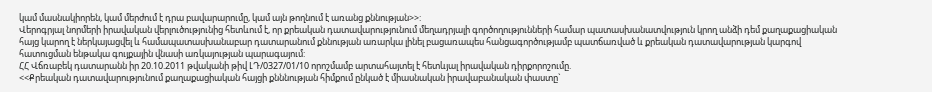կամ մասնակիորեն, կամ մերժում է դրա բավարարումը, կամ այն թողնում է առանց քննության>>:
Վերոգրյալ նորմերի իրավական վերլուծությունից հետևում է, որ քրեական դատավարությունում մեղադրյալի գործողությունների համար պատասխանատվություն կրող անձի դեմ քաղաքացիական հայց կարող է ներկայացվել և համապատասխանաբար դատարանում քննության առարկա լինել բացառապես հանցագործությամբ պատճառված և քրեական դատավարության կարգով հատուցման ենթակա գույքային վնասի առկայության պարագայում:
ՀՀ Վճռաբեկ դատարանն իր 20.10.2011 թվականի թիվ ԼԴ/0327/01/10 որոշմամբ արտահայտել է հետևյալ իրավական դիրքորոշումը.
<<Քրեական դատավարությունում քաղաքացիական հայցի քնննության հիմքում ընկած է միասնական իրավաբանական փաստը`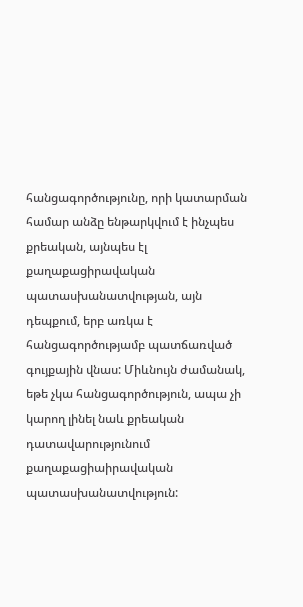հանցագործությունը, որի կատարման համար անձը ենթարկվում է ինչպես քրեական, այնպես էլ քաղաքացիրավական պատասխանատվության, այն դեպքում, երբ առկա է հանցագործությամբ պատճառված գույքային վնաս: Միևնույն ժամանակ, եթե չկա հանցագործություն, ապա չի կարող լինել նաև քրեական դատավարությունում քաղաքացիաիրավական պատասխանատվություն: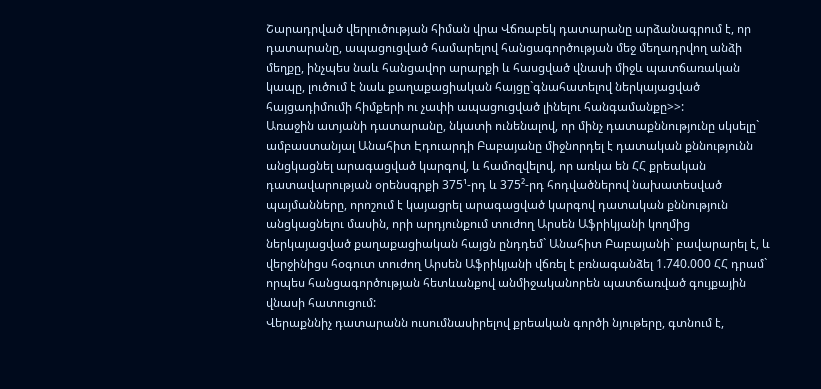Շարադրված վերլուծության հիման վրա Վճռաբեկ դատարանը արձանագրում է, որ դատարանը, ապացուցված համարելով հանցագործության մեջ մեղադրվող անձի մեղքը, ինչպես նաև հանցավոր արարքի և հասցված վնասի միջև պատճառական կապը, լուծում է նաև քաղաքացիական հայցը`գնահատելով ներկայացված հայցադիմումի հիմքերի ու չափի ապացուցված լինելու հանգամանքը>>:
Առաջին ատյանի դատարանը, նկատի ունենալով, որ մինչ դատաքննությունը սկսելը` ամբաստանյալ Անահիտ Էդուարդի Բաբայանը միջնորդել է դատական քննությունն անցկացնել արագացված կարգով, և համոզվելով, որ առկա են ՀՀ քրեական դատավարության օրենսգրքի 375¹-րդ և 375²-րդ հոդվածներով նախատեսված պայմանները, որոշում է կայացրել արագացված կարգով դատական քննություն անցկացնելու մասին, որի արդյունքում տուժող Արսեն Աֆրիկյանի կողմից ներկայացված քաղաքացիական հայցն ընդդեմ` Անահիտ Բաբայանի` բավարարել է, և վերջինիցս հօգուտ տուժող Արսեն Աֆրիկյանի վճռել է բռնագանձել 1.740.000 ՀՀ դրամ` որպես հանցագործության հետևանքով անմիջականորեն պատճառված գույքային վնասի հատուցում:
Վերաքննիչ դատարանն ուսումնասիրելով քրեական գործի նյութերը, գտնում է,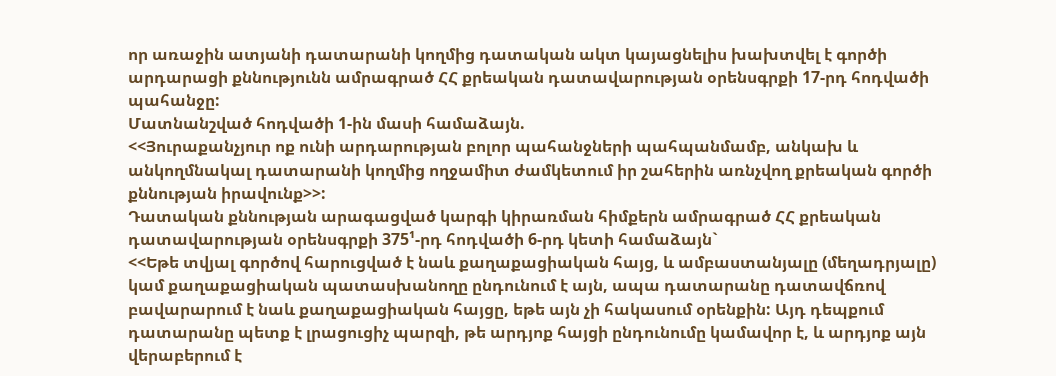որ առաջին ատյանի դատարանի կողմից դատական ակտ կայացնելիս խախտվել է գործի արդարացի քննությունն ամրագրած ՀՀ քրեական դատավարության օրենսգրքի 17-րդ հոդվածի պահանջը:
Մատնանշված հոդվածի 1-ին մասի համաձայն.
<<Յուրաքանչյուր ոք ունի արդարության բոլոր պահանջների պահպանմամբ, անկախ և անկողմնակալ դատարանի կողմից ողջամիտ ժամկետում իր շահերին առնչվող քրեական գործի քննության իրավունք>>:
Դատական քննության արագացված կարգի կիրառման հիմքերն ամրագրած ՀՀ քրեական դատավարության օրենսգրքի 375¹-րդ հոդվածի 6-րդ կետի համաձայն`
<<Եթե տվյալ գործով հարուցված է նաև քաղաքացիական հայց, և ամբաստանյալը (մեղադրյալը) կամ քաղաքացիական պատասխանողը ընդունում է այն, ապա դատարանը դատավճռով բավարարում է նաև քաղաքացիական հայցը, եթե այն չի հակասում օրենքին: Այդ դեպքում դատարանը պետք է լրացուցիչ պարզի, թե արդյոք հայցի ընդունումը կամավոր է, և արդյոք այն վերաբերում է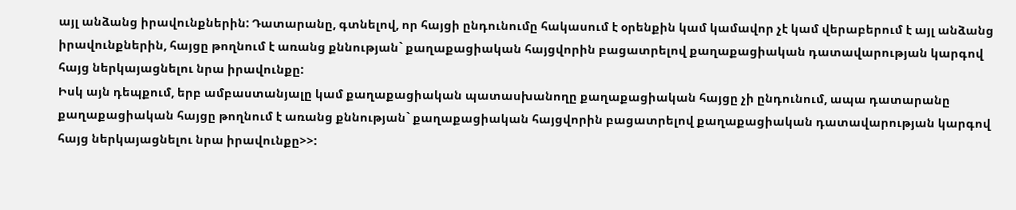այլ անձանց իրավունքներին: Դատարանը, գտնելով, որ հայցի ընդունումը հակասում է օրենքին կամ կամավոր չէ կամ վերաբերում է այլ անձանց իրավունքներին, հայցը թողնում է առանց քննության` քաղաքացիական հայցվորին բացատրելով քաղաքացիական դատավարության կարգով հայց ներկայացնելու նրա իրավունքը:
Իսկ այն դեպքում, երբ ամբաստանյալը կամ քաղաքացիական պատասխանողը քաղաքացիական հայցը չի ընդունում, ապա դատարանը քաղաքացիական հայցը թողնում է առանց քննության` քաղաքացիական հայցվորին բացատրելով քաղաքացիական դատավարության կարգով հայց ներկայացնելու նրա իրավունքը>>: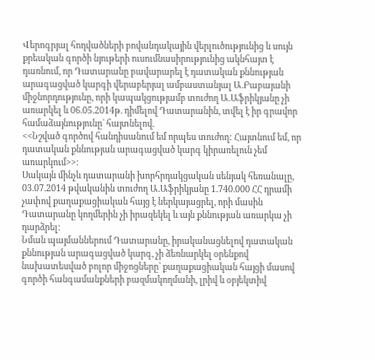Վերոգրյալ հոդվածների բովանդակային վերլուծությունից և սույն քրեական գործի նյութերի ուսումնասիրությունից ակնհայտ է դառնում, որ Դատարանը բավարարել է դատական քննության արագացված կարգի վերաբերյալ ամբաստանյալ Ա.Բաբայանի միջնորդությունը, որի կապակցությամբ տուժող Ա.Աֆրիկյանը չի առարկել և 06.05.2014թ. դիմելով Դատարանին, տվել է իր գրավոր համաձայնությունը` հայտնելով.
<<Նշված գործով հանդիսանում եմ որպես տուժող: Հայտնում եմ, որ դատական քննության արագացված կարգ կիրառելուն չեմ առարկում>>:
Սակայն մինչև դատարանի խորհրդակցական սենյակ հեռանալը, 03.07.2014 թվականին տուժող Ա.Աֆրիկյանը 1.740.000 ՀՀ դրամի չափով քաղաքացիական հայց է ներկայացրել, որի մասին Դատարանը կողմերին չի իրազեկել և այն քննության առարկա չի դարձրել:
Նման պայմաններում Դատարանը, իրականացնելով դատական քննության արագացված կարգ, չի ձեռնարկել օրենքով նախատեսված բոլոր միջոցները` քաղաքացիական հայցի մասով գործի հանգամանքների բազմակողմանի, լրիվ և օբյեկտիվ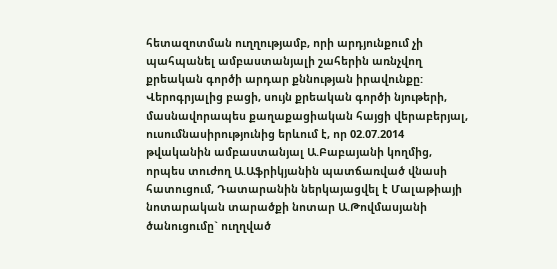հետազոտման ուղղությամբ, որի արդյունքում չի պահպանել ամբաստանյալի շահերին առնչվող քրեական գործի արդար քննության իրավունքը:
Վերոգրյալից բացի, սույն քրեական գործի նյութերի, մասնավորապես քաղաքացիական հայցի վերաբերյալ, ուսումնասիրությունից երևում է, որ 02.07.2014 թվականին ամբաստանյալ Ա.Բաբայանի կողմից, որպես տուժող Ա.Աֆրիկյանին պատճառված վնասի հատուցում, Դատարանին ներկայացվել է Մալաթիայի նոտարական տարածքի նոտար Ա.Թովմասյանի ծանուցումը` ուղղված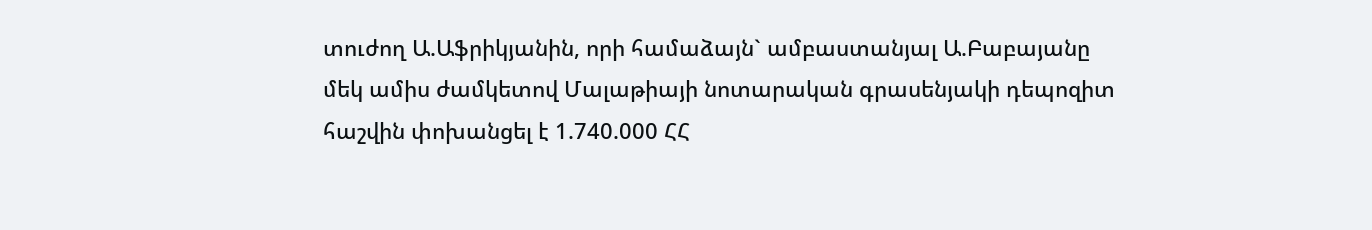տուժող Ա.Աֆրիկյանին, որի համաձայն` ամբաստանյալ Ա.Բաբայանը մեկ ամիս ժամկետով Մալաթիայի նոտարական գրասենյակի դեպոզիտ հաշվին փոխանցել է 1.740.000 ՀՀ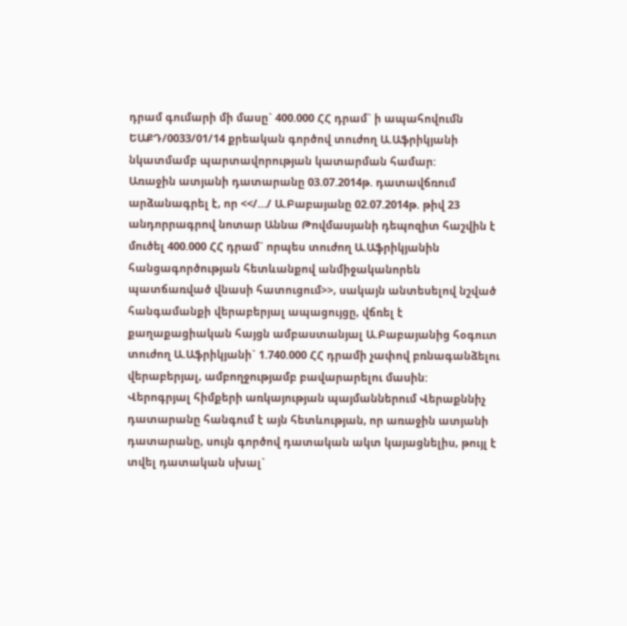դրամ գումարի մի մասը` 400.000 ՀՀ դրամ` ի ապահովումն ԵԱՔԴ/0033/01/14 քրեական գործով տուժող Ա.Աֆրիկյանի նկատմամբ պարտավորության կատարման համար:
Առաջին ատյանի դատարանը 03.07.2014թ. դատավճռում արձանագրել է, որ <</…/ Ա.Բաբայանը 02.07.2014թ. թիվ 23 անդորրագրով նոտար Աննա Թովմասյանի դեպոզիտ հաշվին է մուծել 400.000 ՀՀ դրամ` որպես տուժող Ա.Աֆրիկյանին հանցագործության հետևանքով անմիջականորեն պատճառված վնասի հատուցում>>, սակայն անտեսելով նշված հանգամանքի վերաբերյալ ապացույցը, վճռել է քաղաքացիական հայցն ամբաստանյալ Ա.Բաբայանից հօգուտ տուժող Ա.Աֆրիկյանի` 1.740.000 ՀՀ դրամի չափով բռնագանձելու վերաբերյալ, ամբողջությամբ բավարարելու մասին:
Վերոգրյալ հիմքերի առկայության պայմաններում Վերաքննիչ դատարանը հանգում է այն հետևության, որ առաջին ատյանի դատարանը, սույն գործով դատական ակտ կայացնելիս, թույլ է տվել դատական սխալ`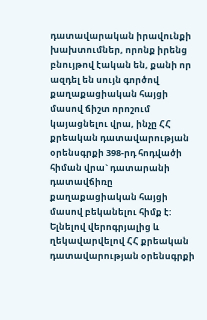դատավարական իրավունքի խախտումներ, որոնք իրենց բնույթով էական են, քանի որ ազդել են սույն գործով քաղաքացիական հայցի մասով ճիշտ որոշում կայացնելու վրա, ինչը ՀՀ քրեական դատավարության օրենսգրքի 398-րդ հոդվածի հիման վրա` դատարանի դատավճիռը քաղաքացիական հայցի մասով բեկանելու հիմք է:
Ելնելով վերոգրյալից և ղեկավարվելով ՀՀ քրեական դատավարության օրենսգրքի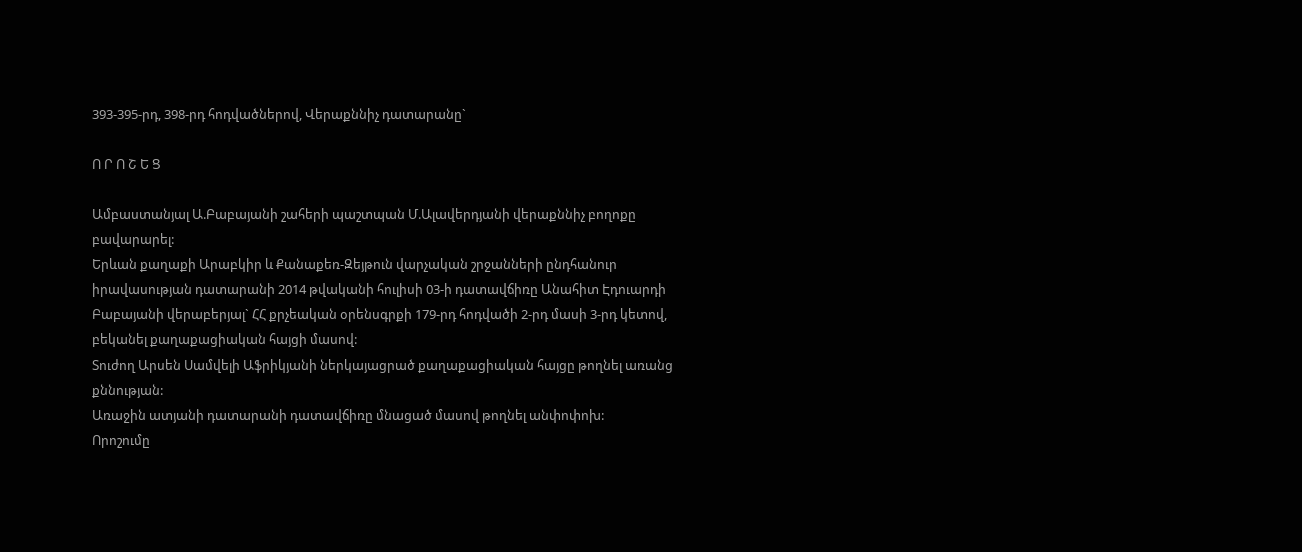393-395-րդ, 398-րդ հոդվածներով, Վերաքննիչ դատարանը`

Ո Ր Ո Շ Ե Ց

Ամբաստանյալ Ա.Բաբայանի շահերի պաշտպան Մ.Ալավերդյանի վերաքննիչ բողոքը բավարարել:
Երևան քաղաքի Արաբկիր և Քանաքեռ-Զեյթուն վարչական շրջանների ընդհանուր իրավասության դատարանի 2014 թվականի հուլիսի 03-ի դատավճիռը Անահիտ Էդուարդի Բաբայանի վերաբերյալ` ՀՀ քրչեական օրենսգրքի 179-րդ հոդվածի 2-րդ մասի 3-րդ կետով, բեկանել քաղաքացիական հայցի մասով:
Տուժող Արսեն Սամվելի Աֆրիկյանի ներկայացրած քաղաքացիական հայցը թողնել առանց քննության:
Առաջին ատյանի դատարանի դատավճիռը մնացած մասով թողնել անփոփոխ:
Որոշումը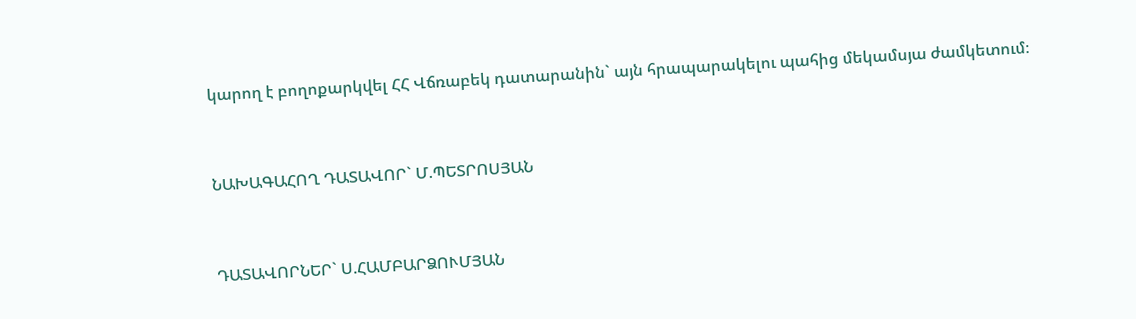կարող է բողոքարկվել ՀՀ Վճռաբեկ դատարանին` այն հրապարակելու պահից մեկամսյա ժամկետում։


ՆԱԽԱԳԱՀՈՂ ԴԱՏԱՎՈՐ` Մ.ՊԵՏՐՈՍՅԱՆ


ԴԱՏԱՎՈՐՆԵՐ` Ս.ՀԱՄԲԱՐՁՈՒՄՅԱՆ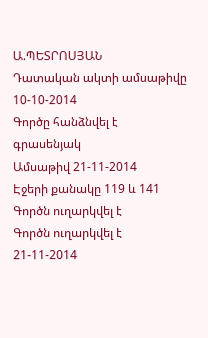Ա.ՊԵՏՐՈՍՅԱՆ
Դատական ակտի ամսաթիվը 10-10-2014
Գործը հանձնվել է գրասենյակ
Ամսաթիվ 21-11-2014
Էջերի քանակը 119 և 141
Գործն ուղարկվել է
Գործն ուղարկվել է 21-11-2014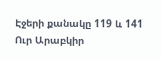Էջերի քանակը 119 և 141
Ուր Արաբկիր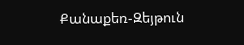Քանաքեռ-Զեյթուն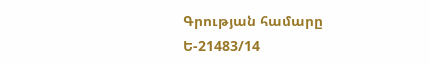Գրության համարը Ե-21483/14